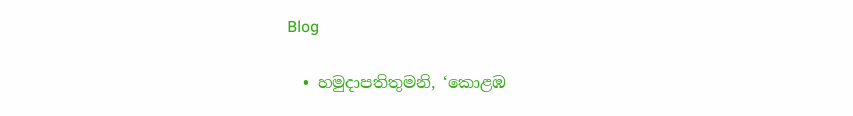Blog

  • හමුදාපතිතුමනි, ‘කොළඹ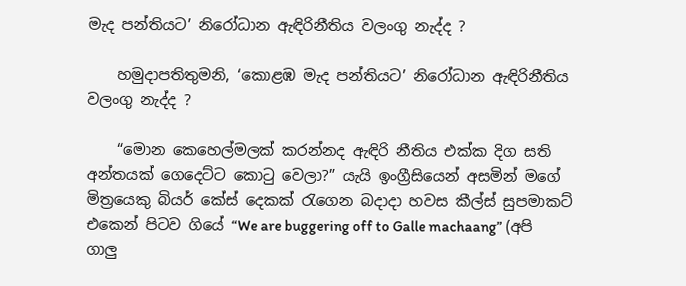මැද පන්තියට’ නිරෝධාන ඇඳිරිනීතිය වලංගු නැද්ද ?

    හමුදාපතිතුමනි, ‘කොළඹ මැද පන්තියට’ නිරෝධාන ඇඳිරිනීතිය වලංගු නැද්ද ?

    “මොන කෙහෙල්මලක් කරන්නද ඇඳිරි නීතිය එක්ක දිග සති අන්තයක් ගෙදෙට්ට කොටු වෙලා?” යැයි ඉංග්‍රීසියෙන් අසමින් මගේ මිත්‍රයෙකු බියර් කේස් දෙකක් රැගෙන බදාදා හවස කීල්ස් සුපමාකට් එකෙන් පිටව ගියේ “We are buggering off to Galle machaang” (අපි ගාලු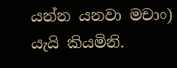යන්න යනවා මචාං) යැයි කියමිනි.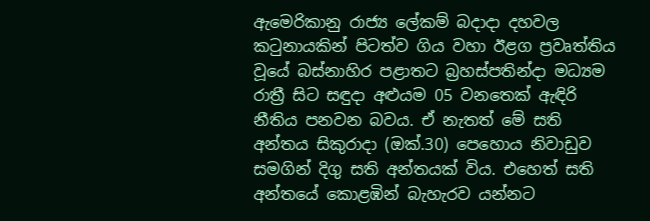ඇමෙරිකානු රාජ්‍ය ලේකම් බදාදා දහවල කටුනායකින් පිටත්ව ගිය වහා ඊළග ප්‍රවෘත්තිය වූයේ බස්නාහිර පළාතට බ්‍රහස්පතින්දා මධ්‍යම රාත්‍රී සිට සඳුදා අළුයම 05 වනතෙක් ඇඳිරි නීතිය පනවන බවය. ඒ නැතත් මේ සති අන්තය සිකුරාදා (ඔක්.30) පෙහොය නිවාඩුව සමගින් දිගු සති අන්තයක් විය. එහෙත් සති අන්තයේ කොළඹින් බැහැරව යන්නට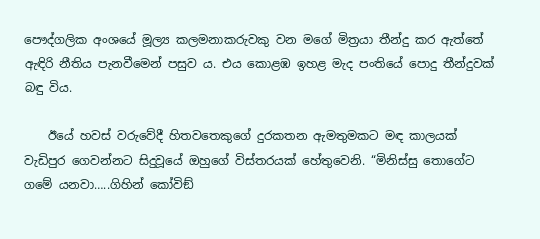පෞද්ගලික අංශයේ මූල්‍ය කලමනාකරුවකු වන මගේ මිත්‍රයා තීන්දු කර ඇත්තේ ඇඳිරි නීතිය පැනවීමෙන් පසුව ය. එය කොළඹ ඉහළ මැද පංතියේ පොදු තීන්දුවක් බඳු විය.

    ඊයේ හවස් වරුවේදී හිතවතෙකුගේ දුරකතන ඇමතුමකට මඳ කාලයක් වැඩිපුර ගෙවන්නට සිදුවූයේ ඔහුගේ විස්තරයක් හේතුවෙනි. “මිනිස්සු තොගේට ගමේ යනවා…..ගිහින් කෝවිඞ්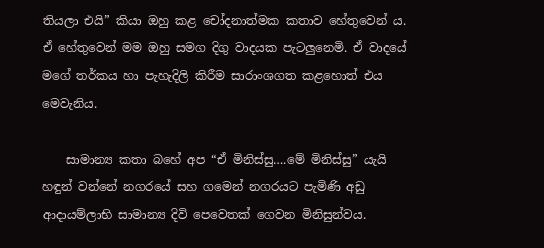තියලා එයි” කියා ඔහු කළ චෝදනාත්මක කතාව හේතුවෙන් ය. ඒ හේතුවෙන් මම ඔහු සමග දිගු වාදයක පැටලුනෙමි. ඒ වාදයේ මගේ තර්කය හා පැහැදිලි කිරීම සාරාංශගත කළහොත් එය මෙවැනිය.

    සාමාන්‍ය කතා බහේ අප “ඒ මිනිස්සු….මේ මිනිස්සු” යැයි හඳුන් වන්නේ නගරයේ සහ ගමෙන් නගරයට පැමිණි අඩු ආදායම්ලාභි සාමාන්‍ය දිවි පෙවෙතක් ගෙවන මිනිසුන්වය.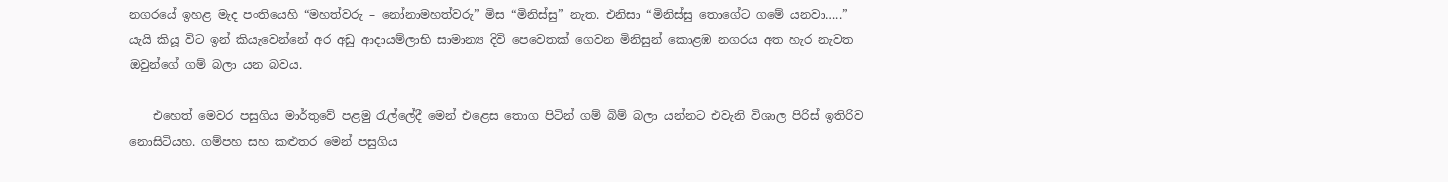නගරයේ ඉහළ මැද පංතියෙහි “මහත්වරු – නෝනාමහත්වරු” මිස “මිනිස්සු” නැත. එනිසා “මිනිස්සු තොගේට ගමේ යනවා…..” යැයි කියූ විට ඉන් කියැවෙන්නේ අර අඩු ආදායම්ලාභි සාමාන්‍ය දිවි පෙවෙතක් ගෙවන මිනිසුන් කොළඹ නගරය අත හැර නැවත ඔවුන්ගේ ගම් බලා යන බවය.

    එහෙත් මෙවර පසුගිය මාර්තුවේ පළමු රැල්ලේදී මෙන් එළෙස තොග පිටින් ගම් බිම් බලා යන්නට එවැනි විශාල පිරිස් ඉතිරිව නොසිටියහ. ගම්පහ සහ කළුතර මෙන් පසුගිය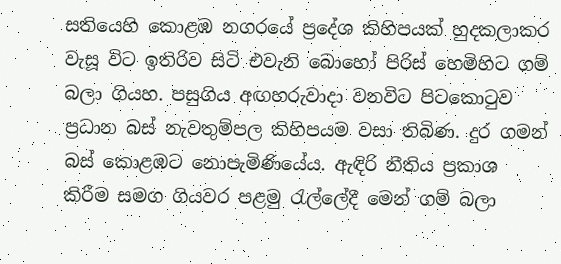සතියෙහි කොළඹ නගරයේ ප්‍රදේශ කිහිපයක් හුදකලාකර වැසූ විට ඉතිරිව සිටි එවැනි බොහෝ පිරිස් හෙමිහිට ගම් බලා ගියහ. පසුගිය අඟහරුවාදා වනවිට පිටකොටුව ප්‍රධාන බස් නැවතුම්පල කිහිපයම වසා තිබිණ. දුර ගමන් බස් කොළඹට නොපැමිණියේය. ඇඳිරි නීතිය ප්‍රකාශ කිරීම සමග ගියවර පළමු රැල්ලේදී මෙන් ගම් බලා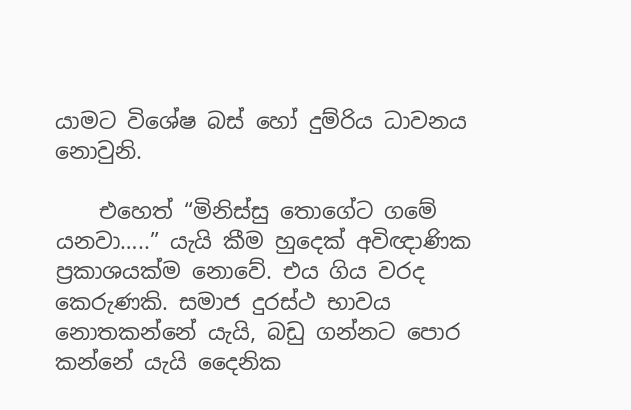යාමට විශේෂ බස් හෝ දුම්රිය ධාවනය නොවුනි.

    එහෙත් “මිනිස්සු තොගේට ගමේ යනවා…..” යැයි කීම හුදෙක් අවිඥාණික ප්‍රකාශයක්ම නොවේ. එය ගිය වරද කෙරුණකි. සමාජ දුරස්ථ භාවය නොතකන්නේ යැයි, බඩු ගන්නට පොර කන්නේ යැයි දෛනික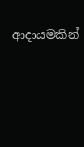ආදායමකින්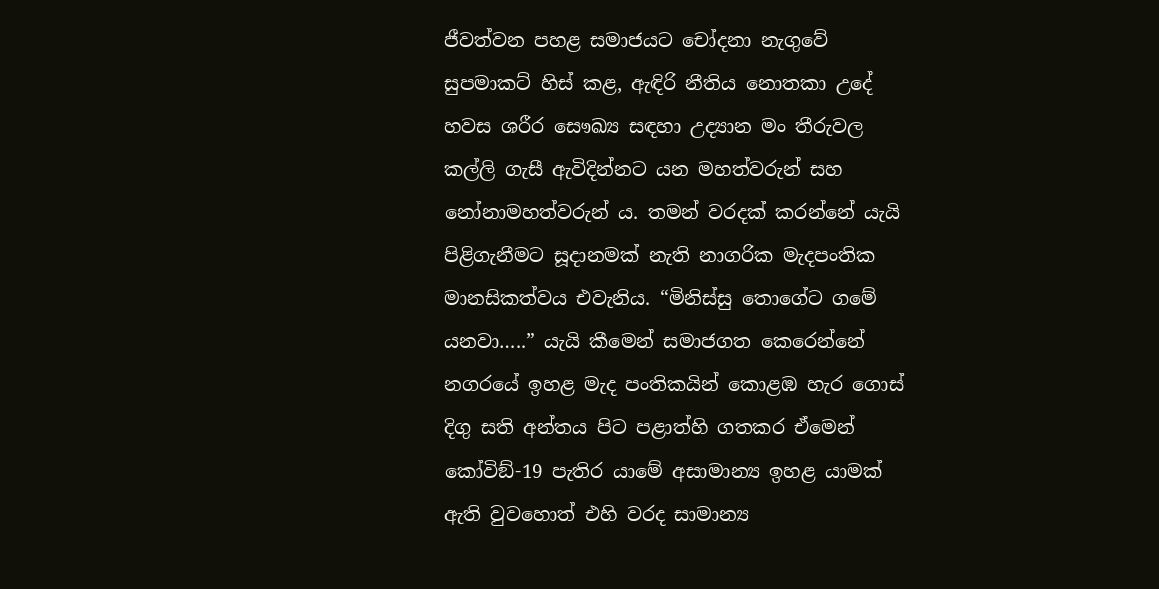ජීවත්වන පහළ සමාජයට චෝදනා නැගුවේ සුපමාකට් හිස් කළ, ඇඳිරි නීතිය නොතකා උදේ හවස ශරීර සෞඛ්‍ය සඳහා උද්‍යාන මං තීරුවල කල්ලි ගැසී ඇවිදින්නට යන මහත්වරුන් සහ නෝනාමහත්වරුන් ය. තමන් වරදක් කරන්නේ යැයි පිළිගැනීමට සූදානමක් නැති නාගරික මැදපංතික මානසිකත්වය එවැනිය. “මිනිස්සු තොගේට ගමේ යනවා…..” යැයි කීමෙන් සමාජගත කෙරෙන්නේ නගරයේ ඉහළ මැද පංතිකයින් කොළඹ හැර ගොස් දිගු සති අන්තය පිට පළාත්හි ගතකර ඒමෙන් කෝවිඞ්-19 පැතිර යාමේ අසාමාන්‍ය ඉහළ යාමක් ඇති වුවහොත් එහි වරද සාමාන්‍ය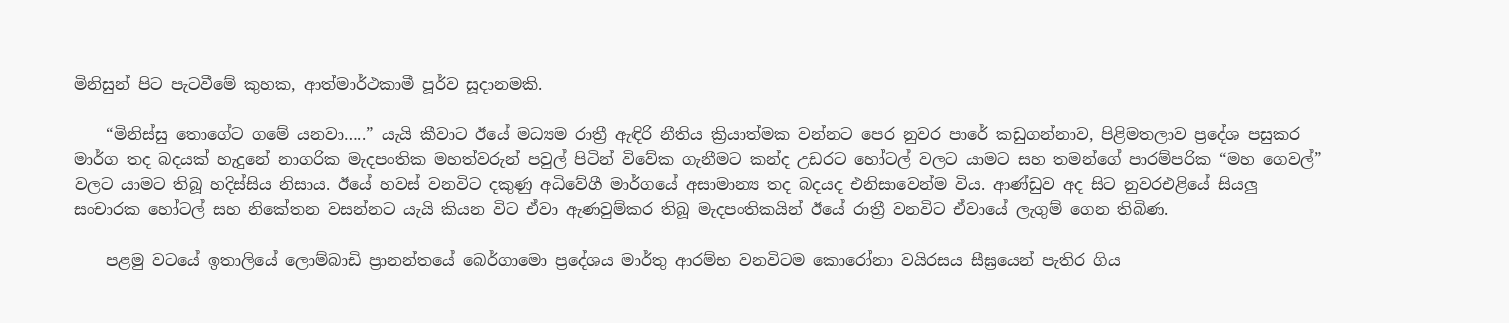මිනිසුන් පිට පැටවීමේ කුහක, ආත්මාර්ථකාමී පූර්ව සූදානමකි.

    “මිනිස්සු තොගේට ගමේ යනවා…..” යැයි කීවාට ඊයේ මධ්‍යම රාත්‍රී ඇඳිරි නීතිය ක්‍රියාත්මක වන්නට පෙර නුවර පාරේ කඩුගන්නාව, පිළිමතලාව ප්‍රදේශ පසුකර මාර්ග තද බදයක් හැදුනේ නාගරික මැදපංතික මහත්වරුන් පවුල් පිටින් විවේක ගැනීමට කන්ද උඩරට හෝටල් වලට යාමට සහ තමන්ගේ පාරම්පරික “මහ ගෙවල්” වලට යාමට තිබූ හදිස්සිය නිසාය. ඊයේ හවස් වනවිට දකුණු අධිවේගී මාර්ගයේ අසාමාන්‍ය තද බදයද එනිසාවෙන්ම විය. ආණ්ඩුව අද සිට නුවරඑළියේ සියලු සංචාරක හෝටල් සහ නිකේතන වසන්නට යැයි කියන විට ඒවා ඇණවුම්කර තිබූ මැදපංතිකයින් ඊයේ රාත්‍රී වනවිට ඒවායේ ලැගුම් ගෙන තිබිණ.

    පළමු වටයේ ඉතාලියේ ලොම්බාඩි ප්‍රානන්තයේ බෙර්ගාමො ප්‍රදේශය මාර්තු ආරම්භ වනවිටම කොරෝනා වයිරසය සීඝ්‍රයෙන් පැතිර ගිය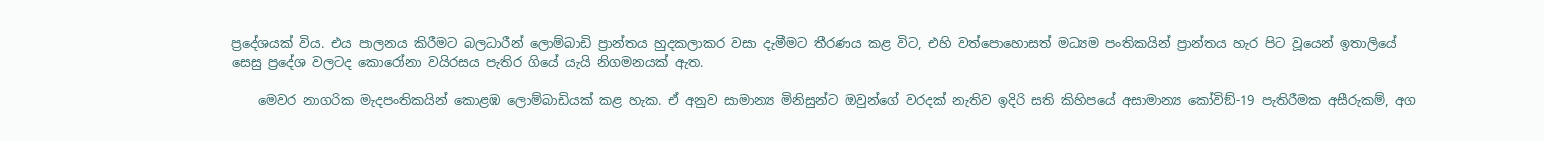ප්‍රදේශයක් විය. එය පාලනය කිරීමට බලධාරීන් ලොම්බාඩි ප්‍රාන්තය හුදකලාකර වසා දැමීමට තීරණය කළ විට, එහි වත්පොහොසත් මධ්‍යම පංතිකයින් ප්‍රාන්තය හැර පිට වූයෙන් ඉතාලියේ සෙසු ප්‍රදේශ වලටද කොරෝනා වයිරසය පැතිර ගියේ යැයි නිගමනයක් ඇත.

    මෙවර නාගරික මැදපංතිකයින් කොළඹ ලොම්බාඩියක් කළ හැක. ඒ අනුව සාමාන්‍ය මිනිසුන්ට ඔවුන්ගේ වරදක් නැතිව ඉදිරි සති කිහිපයේ අසාමාන්‍ය කෝවිඞ්-19 පැතිරීමක අසීරුකම්, අග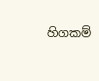හිගකම්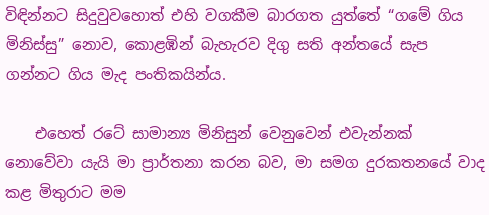විඳින්නට සිදුවුවහොත් එහි වගකීම බාරගත යුත්තේ “ගමේ ගිය මිනිස්සු” නොව, කොළඹින් බැහැරව දිගු සති අන්තයේ සැප ගන්නට ගිය මැද පංතිකයින්ය.

    එහෙත් රටේ සාමාන්‍ය මිනිසුන් වෙනුවෙන් එවැන්නක් නොවේවා යැයි මා ප්‍රාර්තනා කරන බව, මා සමග දුරකතනයේ වාද කළ මිතුරාට මම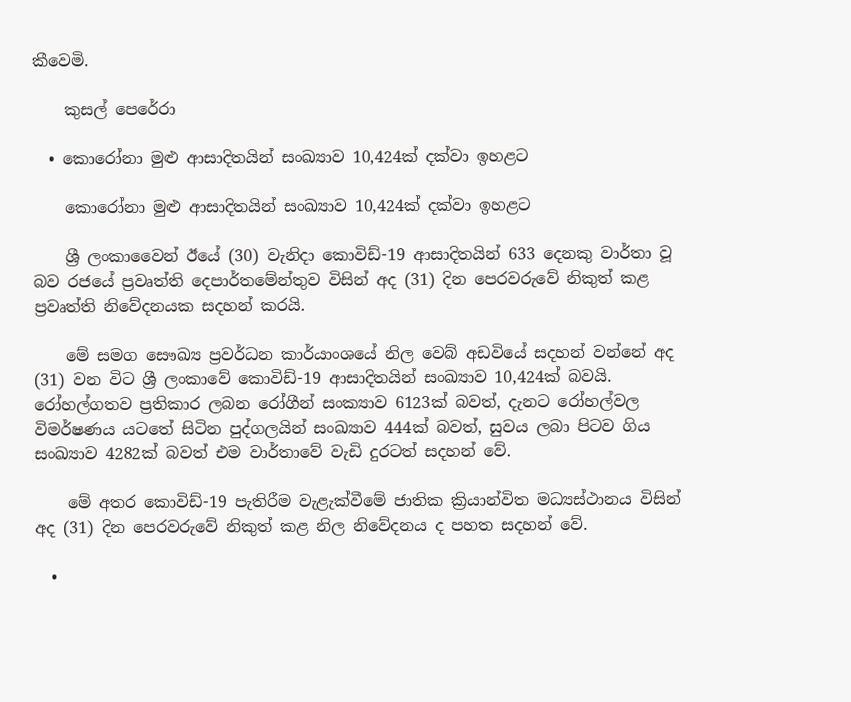කීවෙමි.

    කුසල් පෙරේරා

  • කොරෝනා මුළු ආසාදිතයින් සංඛ්‍යාව 10,424ක් දක්වා ඉහළට

    කොරෝනා මුළු ආසාදිතයින් සංඛ්‍යාව 10,424ක් දක්වා ඉහළට

    ශ්‍රී ලංකාවෛන් ඊයේ (30) වැනිදා කොවිඩ්-19 ආසාදිතයින් 633 දෙනකු වාර්තා වූ බව රජයේ ප්‍රවෘත්ති දෙපාර්තමේන්තුව විසින් අද (31) දින පෙරවරුවේ නිකුත් කළ ප්‍රවෘත්ති නිවේදනයක සදහන් කරයි.

    මේ සමග සෞඛ්‍ය ප්‍රවර්ධන කාර්යාංශයේ නිල වෙබ් අඩවියේ සදහන් වන්නේ අද (31) වන විට ශ්‍රී ලංකාවේ කොවිඩ්-19 ආසාදිතයින් සංඛ්‍යාව 10,424ක් බවයි. රෝහල්ගතව ප්‍රතිකාර ලබන රෝගීන් සංක්‍යාව 6123ක් බවත්, දැනට රෝහල්වල විමර්ෂණය යටතේ සිටින පුද්ගලයින් සංඛ්‍යාව 444ක් බවත්, සුවය ලබා පිටව ගිය සංඛ්‍යාව 4282ක් බවත් එම වාර්තාවේ වැඩි දුරටත් සදහන් වේ.

    මේ අතර කොවිඩ්-19 පැතිරීම වැළැක්වීමේ ජාතික ක්‍රියාන්විත මධ්‍යස්ථානය විසින් අද (31) දින පෙරවරුවේ නිකුත් කළ නිල නිවේදනය ද පහත සදහන් වේ.

  •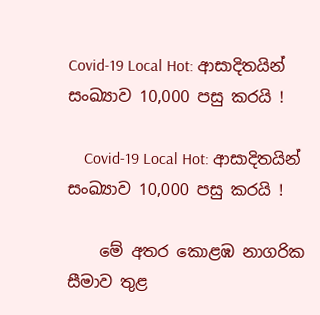Covid-19 Local Hot: ආසාදිතයින් සංඛ්‍යාව 10,000 පසු කරයි !

    Covid-19 Local Hot: ආසාදිතයින් සංඛ්‍යාව 10,000 පසු කරයි !

    මේ අතර කොළඹ නාගරික සීමාව තුළ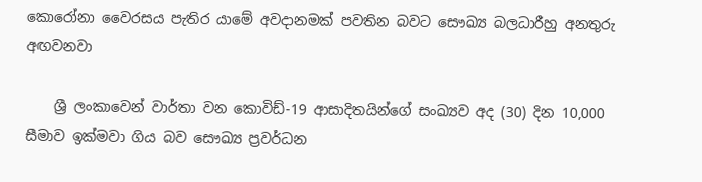කොරෝනා වෛරසය පැතිර යාමේ අවදානමක් පවතින බවට සෞඛ්‍ය බලධාරීහු අනතුරු අඟවනවා

    ශ්‍රී ලංකාවෙන් වාර්තා වන කොවිඩ්-19 ආසාදිතයින්ගේ සංඛ්‍යව අද (30) දින 10,000 සීමාව ඉක්මවා ගිය බව සෞඛ්‍ය ප්‍රවර්ධන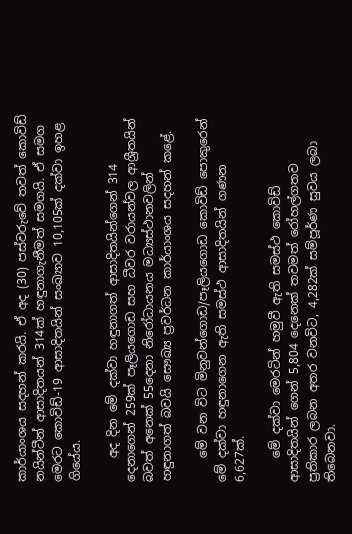කාර්යාංශය සදහන් කරයි. ඒ අද (30) පස්වරුවේ තවත් කොවිඩ් නයින්ටීන් ආසාදිතයන් 314ක් හඳුනාගැනීමත් සමගයි. ඒ සමග මෙරට කොවිඩ්-19 ආසාදිතයින් සංඛ්‍යාව 10,105ක් දක්වා ඉහළ ගියේය.

    අද දින මේ දක්වා හඳුනාගත් ආසාදිතයින්ගෙන් 314 දෙනාගෙන් 259ක් පෑලියගොඩ සහ ධීවර වරායන්වල ආශ්‍රීතයින් බවත් අනෙක් 55දෙනා නිරෝධායනය මධ්‍යස්ථානවලින් හඳුනාගත් බවයි සෞඛ්‍ය ප්‍රවර්ධන කාර්යාංශය සදහන් කළේ.

    මේ වන විට මිනුවන්ගොඩ/පෑලියගොඩ කොවිඩ් පොකුරෙන් මේ දක්වා හඳුනාගෙන ඇති සමස්ථ ආසාදිතයින් ගණන 6,627ක්.

    මේ දක්වා මෙරටින් හමුවී ඇති සමස්ථ කොවිඩ් ආසාදිතයින් ගෙන් 5,804 දෙනෙක් තවමත් රෝහල්ගතව ප්‍රතිකාර ලබන අතර වනවිට, 4,282ක් සම්පූර්ණ සුවය ලබා තිබෙනවා.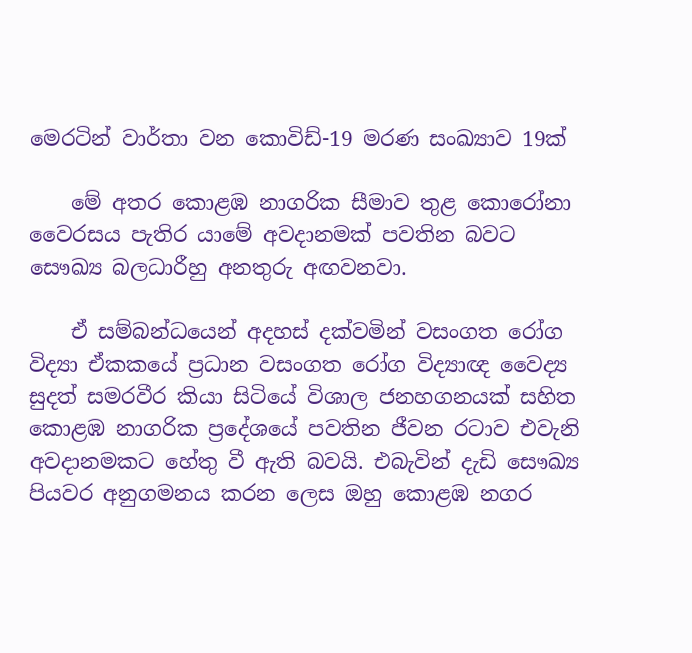මෙරටින් වාර්තා වන කොවිඩ්-19 මරණ සංඛ්‍යාව 19ක්

    මේ අතර කොළඹ නාගරික සීමාව තුළ කොරෝනා වෛරසය පැතිර යාමේ අවදානමක් පවතින බවට සෞඛ්‍ය බලධාරීහු අනතුරු අඟවනවා.

    ඒ සම්බන්ධයෙන් අදහස් දක්වමින් වසංගත රෝග විද්‍යා ඒකකයේ ප්‍රධාන වසංගත රෝග විද්‍යාඥ වෛද්‍ය සුදත් සමරවීර කියා සිටියේ විශාල ජනහගනයක් සහිත කොළඹ නාගරික ප්‍රදේශයේ පවතින ජීවන රටාව එවැනි අවදානමකට හේතු වී ඇති බවයි. එබැවින් දැඩි සෞඛ්‍ය පියවර අනුගමනය කරන ලෙස ඔහු කොළඹ නගර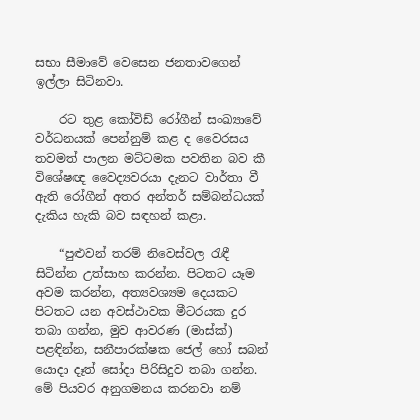සභා සීමාවේ වෙසෙන ජනතාවගෙන් ඉල්ලා සිටිනවා.

    රට තුළ කෝවිඩ් රෝගීන් සංඛ්‍යාවේ වර්ධනයක් පෙන්නුම් කළ ද වෛරසය තවමත් පාලන මට්ටමක පවතින බව කී විශේෂඥ වෛද්‍යවරයා දැනට වාර්තා වී ඇති රෝගීන් අතර අන්තර් සම්බන්ධයක් දැකිය හැකි බව සඳහන් කළා.

    “පුළුවන් තරම් නිවෙස්වල රැඳී සිටින්න උත්සාහ කරන්න. පිටතට යෑම අවම කරන්න, අත්‍යවශ්‍යම දෙයකට පිටතට යන අවස්ථාවක මීටරයක දුර තබා ගන්න, මුව ආවරණ (මාස්ක්) පළඳින්න, සනීපාරක්ෂක ජෙල් හෝ සබන් යොදා දෑත් සෝදා පිරිසිදුව තබා ගන්න. මේ පියවර අනුගමනය කරනවා නම්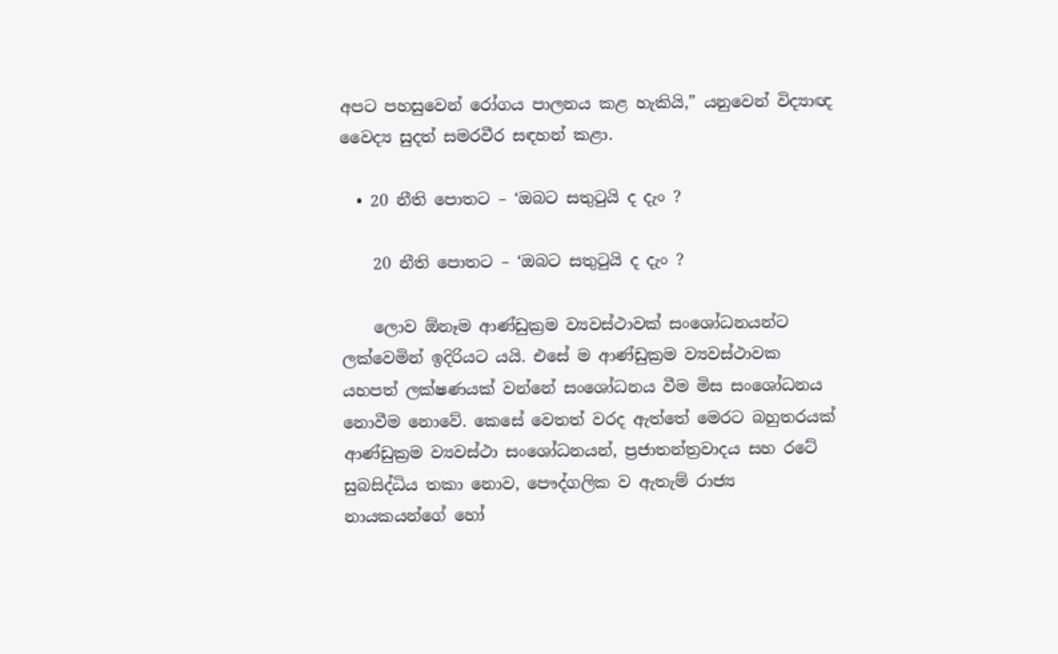අපට පහසුවෙන් රෝගය පාලනය කළ හැකියි,” යනුවෙන් විද්‍යාඥ වෛද්‍ය සුදත් සමරවීර සඳහන් කළා.

  • 20 නීති පොතට – ‘ඔබට සතුටුයි ද දැං ?

    20 නීති පොතට – ‘ඔබට සතුටුයි ද දැං ?

    ලොව ඕනෑම ආණ්ඩුක්‍රම ව්‍යවස්ථාවක් සංශෝධනයන්ට ලක්වෙමින් ඉදිරියට යයි. එසේ ම ආණ්ඩුක්‍රම ව්‍යවස්ථාවක යහපත් ලක්ෂණයක් වන්නේ සංශෝධනය වීම මිස සංශෝධනය නොවීම නොවේ. කෙසේ වෙතත් වරද ඇත්තේ මෙරට බහුතරයක් ආණ්ඩුක්‍රම ව්‍යවස්ථා සංශෝධනයන්, ප්‍රජාතන්ත්‍රවාදය සහ රටේ සුබසිද්ධිය තකා නොව, පෞද්ගලික ව ඇතැම් රාජ්‍ය නායකයන්ගේ හෝ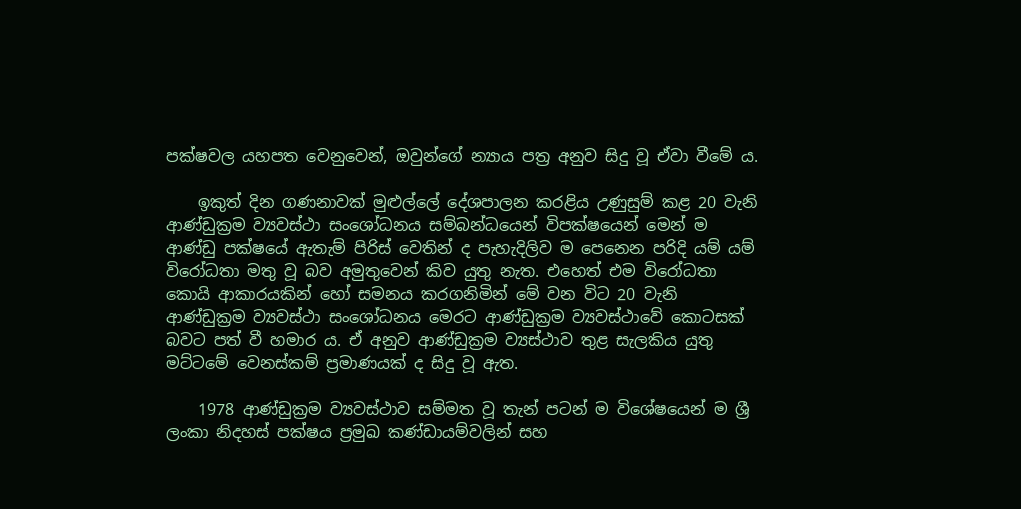පක්ෂවල යහපත වෙනුවෙන්, ඔවුන්ගේ න්‍යාය පත්‍ර අනුව සිදු වූ ඒවා වීමේ ය.

    ඉකුත් දින ගණනාවක් මුළුල්ලේ දේශපාලන කරළිය උණුසුම් කළ 20 වැනි ආණ්ඩුක්‍රම ව්‍යවස්ථා සංශෝධනය සම්බන්ධයෙන් විපක්ෂයෙන් මෙන් ම ආණ්ඩු පක්ෂයේ ඇතැම් පිරිස් වෙතින් ද පැහැදිලිව ම පෙනෙන පරිදි යම් යම් විරෝධතා මතු වූ බව අමුතුවෙන් කිව යුතු නැත. එහෙත් එම විරෝධතා කොයි ආකාරයකින් හෝ සමනය කරගනිමින් මේ වන විට 20 වැනි ආණ්ඩුක්‍රම ව්‍යවස්ථා සංශෝධනය මෙරට ආණ්ඩුක්‍රම ව්‍යවස්ථාවේ කොටසක් බවට පත් වී හමාර ය. ඒ අනුව ආණ්ඩුක්‍රම ව්‍යස්ථාව තුළ සැලකිය යුතු මට්ටමේ වෙනස්කම් ප්‍රමාණයක් ද සිදු වූ ඇත.

    1978 ආණ්ඩුක්‍රම ව්‍යවස්ථාව සම්මත වූ තැන් පටන් ම විශේෂයෙන් ම ශ්‍රී ලංකා නිදහස් පක්ෂය ප්‍රමුඛ කණ්ඩායම්වලින් සහ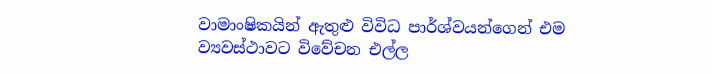වාමාංෂිකයින් ඇතුළු විවිධ පාර්ශ්වයන්ගෙන් එම ව්‍යවස්ථාවට විවේචන එල්ල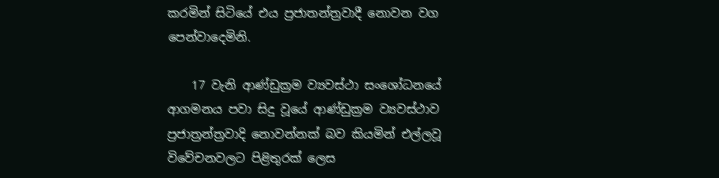කරමින් සිටියේ එය ප්‍රජාතන්ත්‍රවාදී නොවන වග පෙන්වාදෙමිනි.

    17 වැනි ආණ්ඩුක්‍රම ව්‍යවස්ථා සංශෝධනයේ ආගමනය පවා සිදු වූයේ ආණ්ඩුක්‍රම ව්‍යවස්ථාව ප්‍රජාත්‍රන්ත්‍රවාදි නොවන්නක් බව කියමින් එල්ලවූ විවේචනවලට පිළිතුරක් ලෙස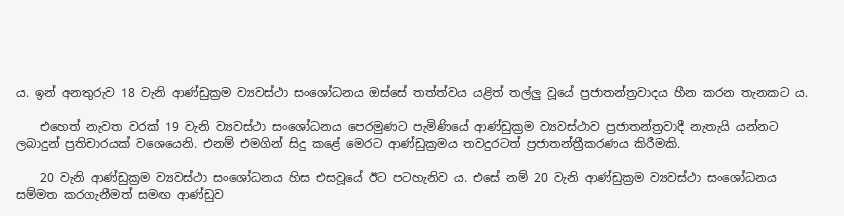ය. ඉන් අනතුරුව 18 වැනි ආණ්ඩුක්‍රම ව්‍යවස්ථා සංශෝධනය ඔස්සේ තත්ත්වය යළිත් තල්ලු වූයේ ප්‍රජාතන්ත්‍රවාදය හීන කරන තැනකට ය.

    එහෙත් නැවත වරක් 19 වැනි ව්‍යවස්ථා සංශෝධනය පෙරමුණට පැමිණියේ ආණ්ඩුක්‍රම ව්‍යවස්ථාව ප්‍රජාතන්ත්‍රවාදී නැතැයි යන්නට ලබාදුන් ප්‍රතිචාරයක් වශෙයෙනි. එනම් එමගින් සිදු කළේ මෙරට ආණ්ඩුක්‍රමය තවදුරටත් ප්‍රජාතන්ත්‍රීකරණය කිරීමකි.

    20 වැනි ආණ්ඩුක්‍රම ව්‍යවස්ථා සංශෝධනය හිස එසවූයේ ඊට පටහැනිව ය. එසේ නම් 20 වැනි ආණ්ඩුක්‍රම ව්‍යවස්ථා සංශෝධනය සම්මත කරගැනීමත් සමඟ ආණ්ඩුව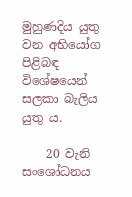මුහුණදිය යුතු වන අභියෝග පිළිබඳ විශේෂයෙන් සලකා බැලිය යුතු ය.

    20 වැනි සංශෝධනය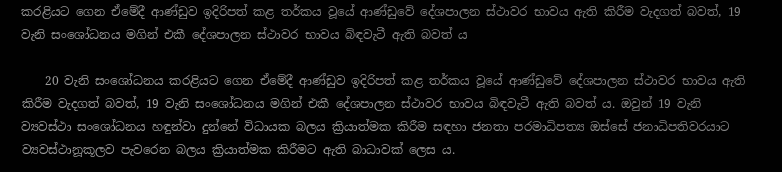කරළියට ගෙන ඒමේදී ආණ්ඩුව ඉදිරිපත් කළ තර්කය වූයේ ආණ්ඩුවේ දේශපාලන ස්ථාවර භාවය ඇති කිරීම වැදගත් බවත්, 19 වැනි සංශෝධනය මගින් එකී දේශපාලන ස්ථාවර භාවය බිඳවැටී ඇති බවත් ය

    20 වැනි සංශෝධනය කරළියට ගෙන ඒමේදී ආණ්ඩුව ඉදිරිපත් කළ තර්කය වූයේ ආණ්ඩුවේ දේශපාලන ස්ථාවර භාවය ඇති කිරීම වැදගත් බවත්, 19 වැනි සංශෝධනය මගින් එකී දේශපාලන ස්ථාවර භාවය බිඳවැටී ඇති බවත් ය. ඔවුන් 19 වැනි ව්‍යවස්ථා සංශෝධනය හඳුන්වා දුන්නේ විධායක බලය ක්‍රියාත්මක කිරීම සඳහා ජනතා පරමාධිපත්‍ය ඔස්සේ ජනාධිපතිවරයාට ව්‍යවස්ථානූකූලව පැවරෙන බලය ක්‍රියාත්මක කිරීමට ඇති බාධාවක් ලෙස ය.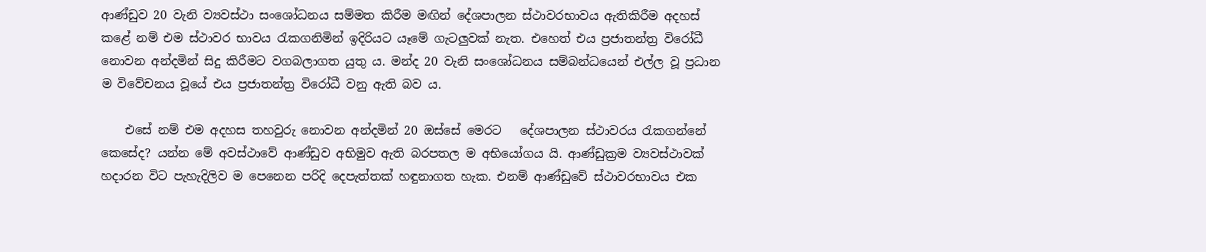ආණ්ඩුව 20 වැනි ව්‍යවස්ථා සංශෝධනය සම්මත කිරීම මඟින් දේශපාලන ස්ථාවරභාවය ඇතිකිරීම අදහස් කළේ නම් එම ස්ථාවර භාවය රැකගනිමින් ඉදිරියට යෑමේ ගැටලුවක් නැත. එහෙත් එය ප්‍රජාතන්ත්‍ර විරෝධී නොවන අන්දමින් සිදු කිරීමට වගබලාගත යුතු ය. මන්ද 20 වැනි සංශෝධනය සම්බන්ධයෙන් එල්ල වූ ප්‍රධාන ම විවේචනය වූයේ එය ප්‍රජාතන්ත්‍ර විරෝධී වනු ඇති බව ය.

    එසේ නම් එම අදහස තහවුරු නොවන අන්දමින් 20 ඔස්සේ මෙරට   දේශපාලන ස්ථාවරය රැකගන්නේ කෙසේද? යන්න මේ අවස්ථාවේ ආණ්ඩුව අභිමුව ඇති බරපතල ම අභියෝගය යි. ආණ්ඩුක්‍රම ව්‍යවස්ථාවක් හදාරන විට පැහැදිලිව ම පෙනෙන පරිදි දෙපැත්තක් හඳුනාගත හැක. එනම් ආණ්ඩුවේ ස්ථාවරභාවය එක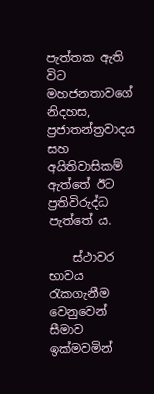පැත්තක ඇති විට මහජනතාවගේ නිදහස, ප්‍රජාතන්ත්‍රවාදය සහ අයිතිවාසිකම් ඇත්තේ ඊට ප්‍රතිවිරුද්ධ පැත්තේ ය.

    ස්ථාවර භාවය රැකගැනීම වෙනුවෙන් සීමාව ඉක්මවමින්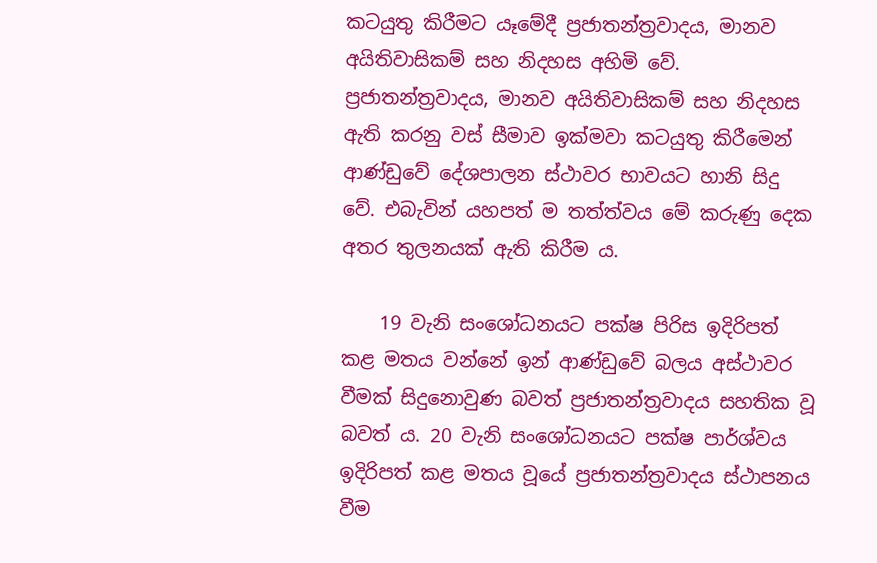කටයුතු කිරීමට යෑමේදී ප්‍රජාතන්ත්‍රවාදය, මානව අයිතිවාසිකම් සහ නිදහස අහිමි වේ. ප්‍රජාතන්ත්‍රවාදය, මානව අයිතිවාසිකම් සහ නිදහස ඇති කරනු වස් සීමාව ඉක්මවා කටයුතු කිරීමෙන් ආණ්ඩුවේ දේශපාලන ස්ථාවර භාවයට හානි සිදු වේ. එබැවින් යහපත් ම තත්ත්වය මේ කරුණු දෙක අතර තුලනයක් ඇති කිරීම ය.

    19 වැනි සංශෝධනයට පක්ෂ පිරිස ඉදිරිපත් කළ මතය වන්නේ ඉන් ආණ්ඩුවේ බලය අස්ථාවර වීමක් සිදුනොවුණ බවත් ප්‍රජාතන්ත්‍රවාදය සහතික වූ බවත් ය. 20 වැනි සංශෝධනයට පක්ෂ පාර්ශ්වය ඉදිරිපත් කළ මතය වූයේ ප්‍රජාතන්ත්‍රවාදය ස්ථාපනය වීම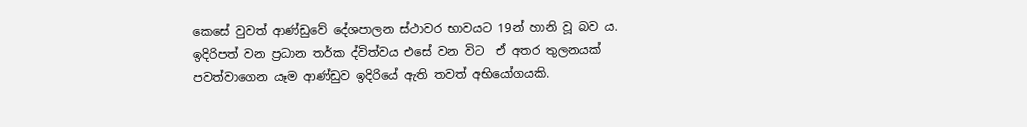කෙසේ වුවත් ආණ්ඩුවේ දේශපාලන ස්ථාවර භාවයට 19න් හානි වූ බව ය. ඉදිරිපත් වන ප්‍රධාන තර්ක ද්විත්වය එසේ වන විට  ඒ අතර තුලනයක් පවත්වාගෙන යෑම ආණ්ඩුව ඉදිරියේ ඇති තවත් අභියෝගයකි.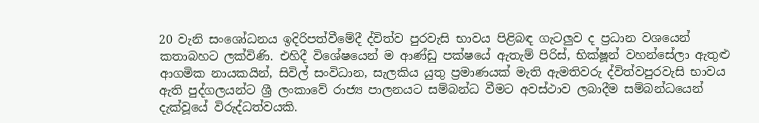20 වැනි සංශෝධනය ඉදිරිපත්වීමේදී ද්විත්ව පුරවැසි භාවය පිළිබඳ ගැටලුව ද ප්‍රධාන වශයෙන් කතාබහට ලක්විණි. එහිදී විශේෂයෙන් ම ආණ්ඩු පක්ෂයේ ඇතැම් පිරිස්, භික්ෂූන් වහන්සේලා ඇතුළු ආගමික නායකයින්, සිවිල් සංවිධාන, සැලකිය යුතු ප්‍රමාණයක් මැති ඇමතිවරු ද්විත්වපුරවැසි භාවය ඇති පුද්ගලයන්ට ශ්‍රී ලංකාවේ රාජ්‍ය පාලනයට සම්බන්ධ වීමට අවස්ථාව ලබාදීම සම්බන්ධයෙන් දැක්වූයේ විරුද්ධත්වයකි.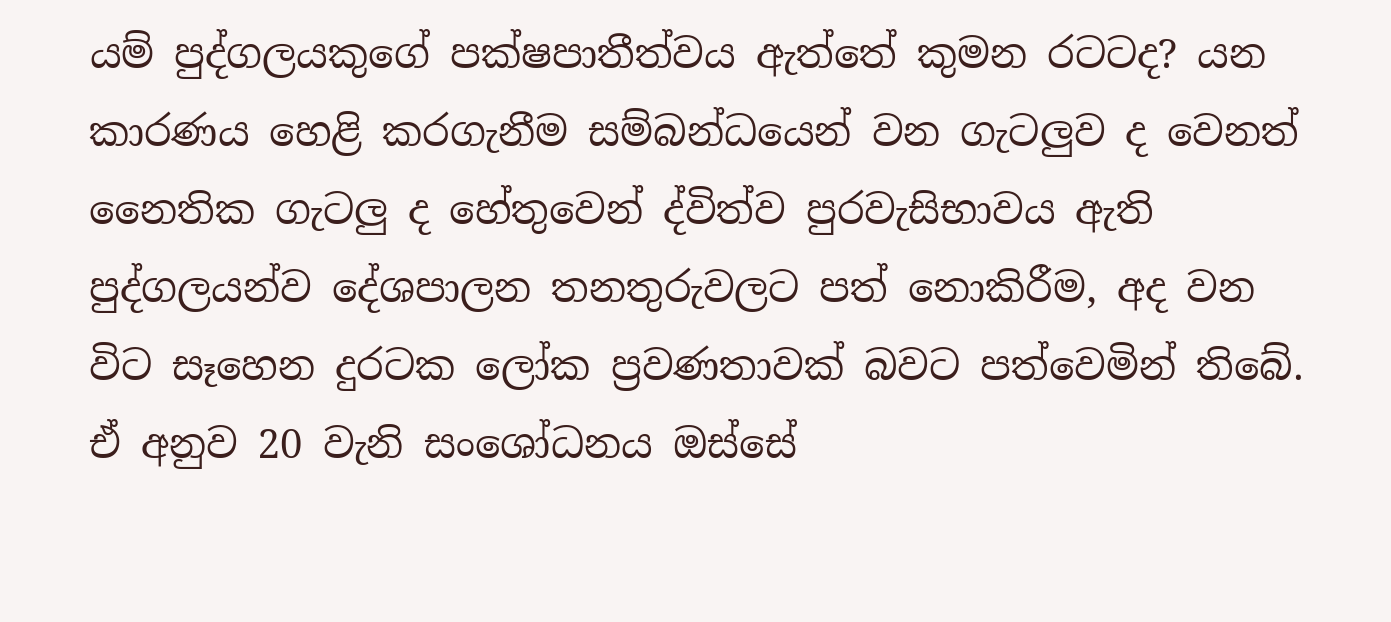යම් පුද්ගලයකුගේ පක්ෂපාතීත්වය ඇත්තේ කුමන රටටද? යන කාරණය හෙළි කරගැනීම සම්බන්ධයෙන් වන ගැටලුව ද වෙනත් නෛතික ගැටලු ද හේතුවෙන් ද්විත්ව පුරවැසිභාවය ඇති පුද්ගලයන්ව දේශපාලන තනතුරුවලට පත් නොකිරීම, අද වන විට සෑහෙන දුරටක ලෝක ප්‍රවණතාවක් බවට පත්වෙමින් තිබේ. ඒ අනුව 20 වැනි සංශෝධනය ඔස්සේ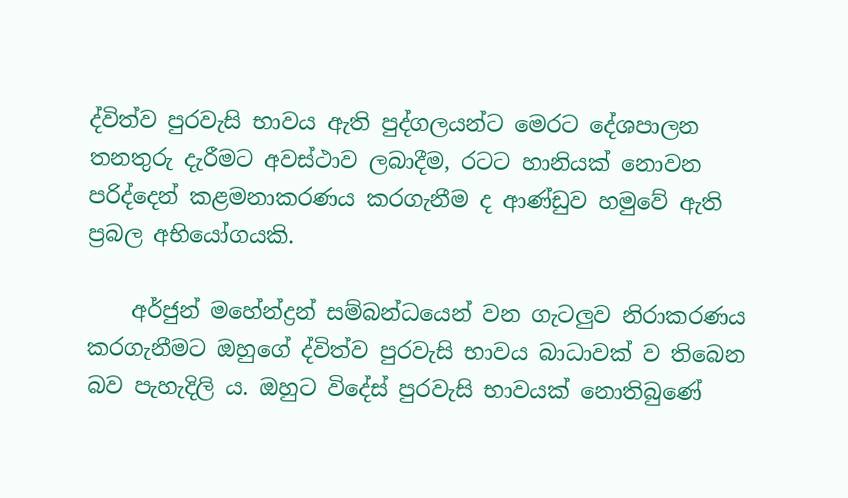ද්විත්ව පුරවැසි භාවය ඇති පුද්ගලයන්ට මෙරට දේශපාලන තනතුරු දැරීමට අවස්ථාව ලබාදීම, රටට හානියක් නොවන පරිද්දෙන් කළමනාකරණය කරගැනීම ද ආණ්ඩුව හමුවේ ඇති ප්‍රබල අභියෝගයකි.

    අර්ජුන් මහේන්ද්‍රන් සම්බන්ධයෙන් වන ගැටලුව නිරාකරණය කරගැනීමට ඔහුගේ ද්විත්ව පුරවැසි භාවය බාධාවක් ව තිබෙන බව පැහැදිලි ය. ඔහුට විදේස් පුරවැසි භාවයක් නොතිබුණේ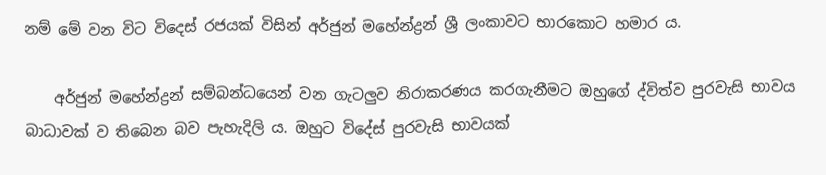නම් මේ වන විට විදෙස් රජයක් විසින් අර්ජුන් මහේන්ද්‍රන් ශ්‍රී ලංකාවට භාරකොට හමාර ය.

    අර්ජුන් මහේන්ද්‍රන් සම්බන්ධයෙන් වන ගැටලුව නිරාකරණය කරගැනීමට ඔහුගේ ද්විත්ව පුරවැසි භාවය බාධාවක් ව තිබෙන බව පැහැදිලි ය. ඔහුට විදේස් පුරවැසි භාවයක්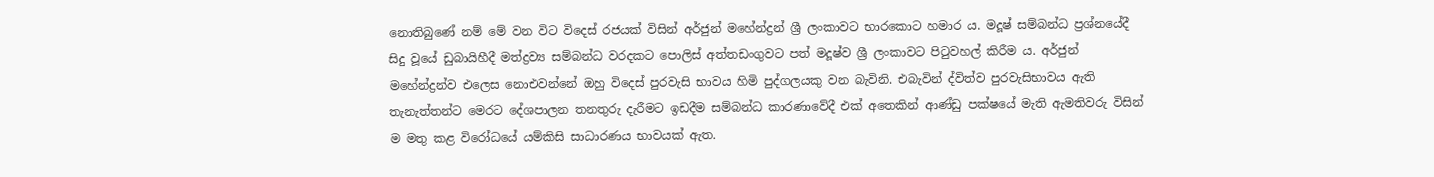නොතිබුණේ නම් මේ වන විට විදෙස් රජයක් විසින් අර්ජුන් මහේන්ද්‍රන් ශ්‍රී ලංකාවට භාරකොට හමාර ය. මදූෂ් සම්බන්ධ ප්‍රශ්නයේදී සිදු වූයේ ඩුබායිහීදී මත්ද්‍රව්‍ය සම්බන්ධ වරදකට පොලිස් අත්තඩංගුවට පත් මදූෂ්ව ශ්‍රී ලංකාවට පිටුවහල් කිරීම ය. අර්ජුන් මහේන්ද්‍රන්ව එලෙස නොඑවන්නේ ඔහු විදෙස් පුරවැසි භාවය හිමි පුද්ගලයකු වන බැවිනි. එබැවින් ද්විත්ව පුරවැසිභාවය ඇති තැනැත්තන්ට මෙරට දේශපාලන තනතුරු දැරීමට ඉඩදීම සම්බන්ධ කාරණාවේදී එක් අතෙකින් ආණ්ඩු පක්ෂයේ මැති ඇමතිවරු විසින් ම මතු කළ විරෝධයේ යම්කිසි සාධාරණය භාවයක් ඇත.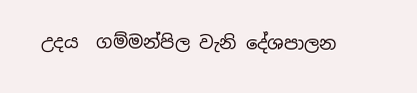උදය  ගම්මන්පිල වැනි දේශපාලන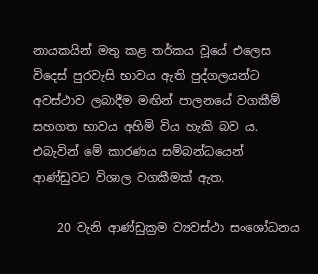නායකයින් මතු කළ තර්කය වූයේ එලෙස විදෙස් පුරවැසි භාවය ඇති පුද්ගලයන්ට අවස්ථාව ලබාදීම මඟින් පාලනයේ වගකීම් සහගත භාවය අහිමි විය හැකි බව ය. එබැවින් මේ කාරණය සම්බන්ධයෙන් ආණ්ඩුවට විශාල වගකීමක් ඇත.

    20 වැනි ආණ්ඩුක්‍රම ව්‍යවස්ථා සංශෝධනය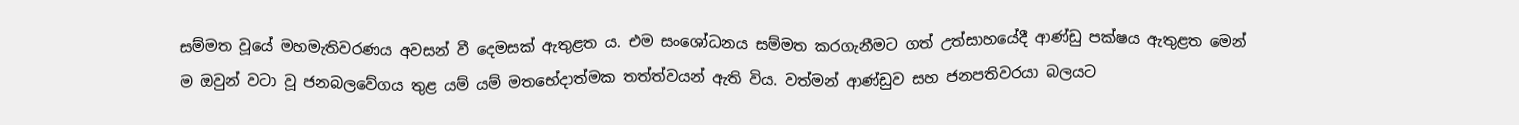සම්මත වූයේ මහමැතිවරණය අවසන් වී දෙමසක් ඇතුළත ය. එම සංශෝධනය සම්මත කරගැනීමට ගත් උත්සාහයේදී ආණ්ඩු පක්ෂය ඇතුළත මෙන් ම ඔවුන් වටා වූ ජනබලවේගය තුළ යම් යම් මතභේදාත්මක තත්ත්වයන් ඇති විය. වත්මන් ආණ්ඩුව සහ ජනපතිවරයා බලයට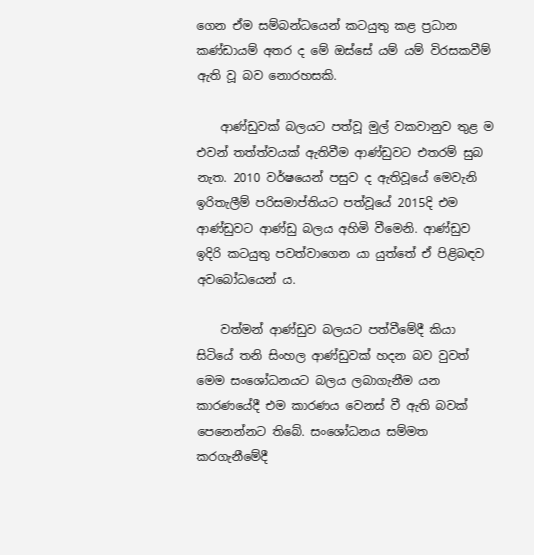ගෙන ඒම සම්බන්ධයෙන් කටයුතු කළ ප්‍රධාන කණ්ඩායම් අතර ද මේ ඔස්සේ යම් යම් විරසකවීම් ඇති වූ බව නොරහසකි.

    ආණ්ඩුවක් බලයට පත්වූ මුල් වකවානුව තුළ ම එවන් තත්ත්වයක් ඇතිවීම ආණ්ඩුවට එතරම් සුබ නැත. 2010 වර්ෂයෙන් පසුව ද ඇතිවූයේ මෙවැනි ඉරිතැලීම් පරිසමාප්තියට පත්වූයේ 2015දි එම ආණ්ඩුවට ආණ්ඩු බලය අහිමි වීමෙනි. ආණ්ඩුව ඉදිරි කටයුතු පවත්වාගෙන යා යුත්තේ ඒ පිළිබඳව අවබෝධයෙන් ය.

    වත්මන් ආණ්ඩුව බලයට පත්වීමේදී කියා සිටියේ තනි සිංහල ආණ්ඩුවක් හදන බව වුවත් මෙම සංශෝධනයට බලය ලබාගැනීම යන කාරණයේදී එම කාරණය වෙනස් වී ඇති බවක් පෙනෙන්නට තිබේ. සංශෝධනය සම්මත කරගැනීමේදී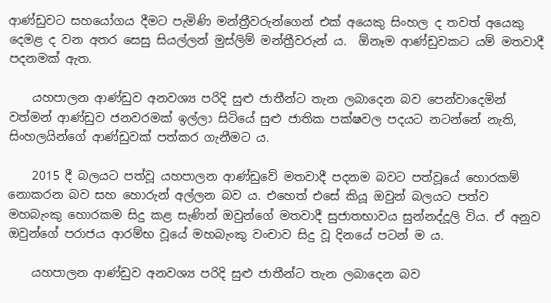ආණ්ඩුවට සහයෝගය දීමට පැමිණි මන්ත්‍රීවරුන්ගෙන් එක් අයෙකු සිංහල ද තවත් අයෙකු දෙමළ ද වන අතර සෙසු සියල්ලන් මුස්ලිම් මන්ත්‍රීවරුන් ය.  ඕනෑම ආණ්ඩුවකට යම් මතවාදී පදනමක් ඇත.

    යහපාලන ආණ්ඩුව අනවශ්‍ය පරිදි සුළු ජාතීන්ට තැන ලබාදෙන බව පෙන්වාදෙමින් වත්මන් ආණ්ඩුව ජනවරමක් ඉල්ලා සිටියේ සුළු ජාතික පක්ෂවල පදයට නටන්නේ නැති, සිංහලයින්ගේ ආණ්ඩුවක් පත්කර ගැනීමට ය.

    2015 දී බලයට පත්වූ යහපාලන ආණ්ඩුවේ මතවාදී පදනම බවට පත්වූයේ හොරකම් නොකරන බව සහ හොරුන් අල්ලන බව ය. එහෙත් එසේ කියූ ඔවුන් බලයට පත්ව මහබැංකු හොරකම සිදු කළ සැණින් ඔවුන්ගේ මතවාදී සුජාතභාවය සුන්නද්දූලි විය. ඒ අනුව ඔවුන්ගේ පරාජය ආරම්භ වූයේ මහබැංකු වංචාව සිදු වූ දිනයේ පටන් ම ය.

    යහපාලන ආණ්ඩුව අනවශ්‍ය පරිදි සුළු ජාතීන්ට තැන ලබාදෙන බව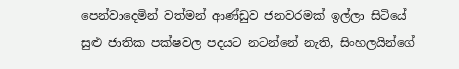පෙන්වාදෙමින් වත්මන් ආණ්ඩුව ජනවරමක් ඉල්ලා සිටියේ සුළු ජාතික පක්ෂවල පදයට නටන්නේ නැති, සිංහලයින්ගේ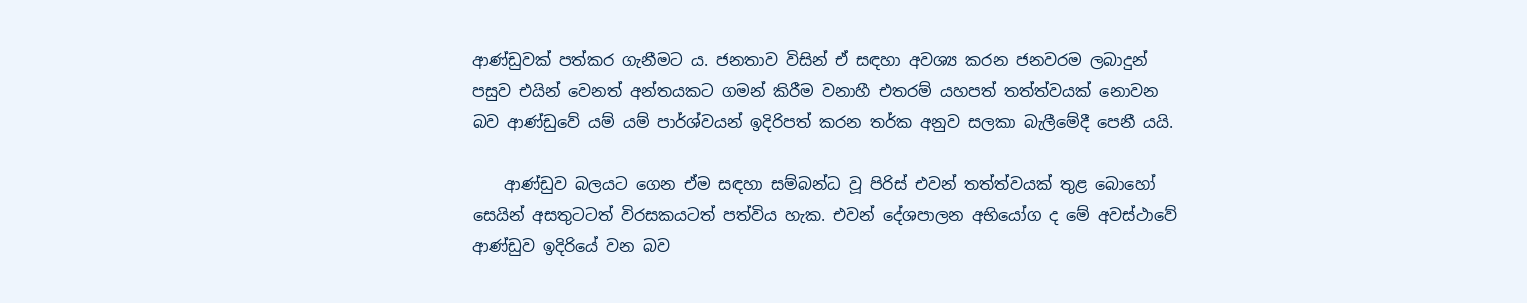ආණ්ඩුවක් පත්කර ගැනීමට ය. ජනතාව විසින් ඒ සඳහා අවශ්‍ය කරන ජනවරම ලබාදුන් පසුව එයින් වෙනත් අන්තයකට ගමන් කිරීම වනාහී එතරම් යහපත් තත්ත්වයක් නොවන බව ආණ්ඩුවේ යම් යම් පාර්ශ්වයන් ඉදිරිපත් කරන තර්ක අනුව සලකා බැලීමේදී පෙනී යයි.

    ආණ්ඩුව බලයට ගෙන ඒම සඳහා සම්බන්ධ වූ පිරිස් එවන් තත්ත්වයක් තුළ බොහෝ සෙයින් අසතුටටත් විරසකයටත් පත්විය හැක. එවන් දේශපාලන අභියෝග ද මේ අවස්ථාවේ ආණ්ඩුව ඉදිරියේ වන බව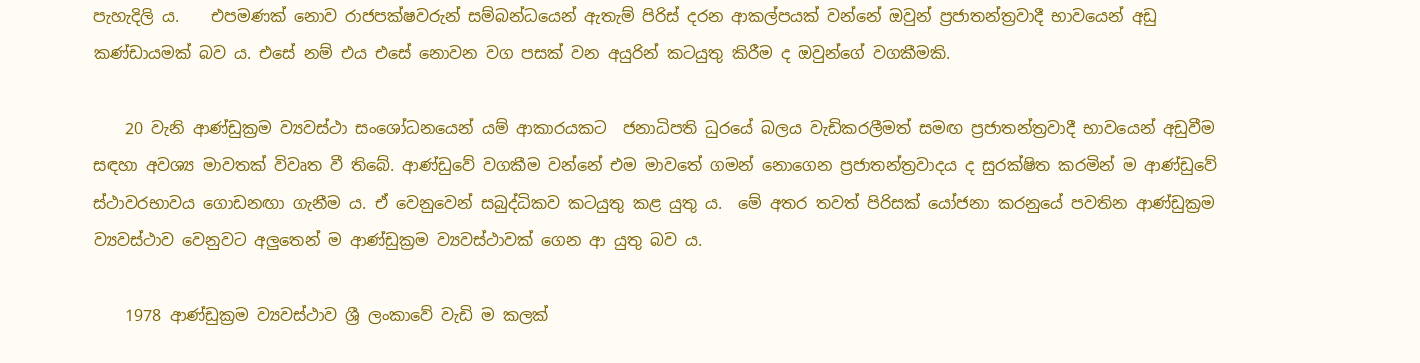පැහැදිලි ය.    එපමණක් නොව රාජපක්ෂවරුන් සම්බන්ධයෙන් ඇතැම් පිරිස් දරන ආකල්පයක් වන්නේ ඔවුන් ප්‍රජාතන්ත්‍රවාදී භාවයෙන් අඩු කණ්ඩායමක් බව ය. එසේ නම් එය එසේ නොවන වග පසක් වන අයුරින් කටයුතු කිරීම ද ඔවුන්ගේ වගකීමකි.

    20 වැනි ආණ්ඩුක්‍රම ව්‍යවස්ථා සංශෝධනයෙන් යම් ආකාරයකට  ජනාධිපති ධුරයේ බලය වැඩිකරලීමත් සමඟ ප්‍රජාතන්ත්‍රවාදී භාවයෙන් අඩුවීම සඳහා අවශ්‍ය මාවතක් විවෘත වී තිබේ. ආණ්ඩුවේ වගකීම වන්නේ එම මාවතේ ගමන් නොගෙන ප්‍රජාතන්ත්‍රවාදය ද සුරක්ෂිත කරමින් ම ආණ්ඩුවේ ස්ථාවරභාවය ගොඩනඟා ගැනීම ය. ඒ වෙනුවෙන් සබුද්ධිකව කටයුතු කළ යුතු ය.  මේ අතර තවත් පිරිසක් යෝජනා කරනුයේ පවතින ආණ්ඩුක්‍රම ව්‍යවස්ථාව වෙනුවට අලුතෙන් ම ආණ්ඩුක්‍රම ව්‍යවස්ථාවක් ගෙන ආ යුතු බව ය.

    1978 ආණ්ඩුක්‍රම ව්‍යවස්ථාව ශ්‍රී ලංකාවේ වැඩි ම කලක්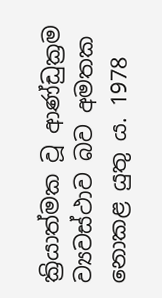ක්‍රියාත්මක වූ ආණ්ඩුක්‍රම ව්‍යවස්ථාව බව අමතක නොකළ යුතු ය. 1978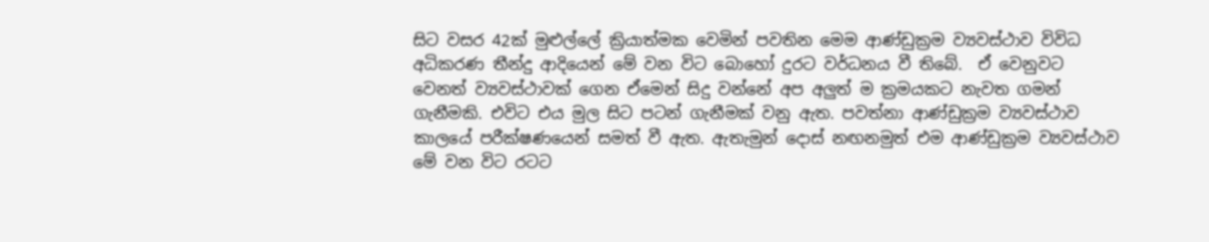සිට වසර 42ක් මුළුල්ලේ ක්‍රියාත්මක වෙමින් පවතින මෙම ආණ්ඩුක්‍රම ව්‍යවස්ථාව විවිධ අධිකරණ තීන්දු ආදියෙන් මේ වන විට බොහෝ දුරට වර්ධනය වී තිබේ.  ඒ වෙනුවට වෙනත් ව්‍යවස්ථාවක් ගෙන ඒමෙන් සිදු වන්නේ අප අලුත් ම ක්‍රමයකට නැවත ගමන් ගැනීමකි. එවිට එය මුල සිට පටන් ගැනීමක් වනු ඇත. පවත්නා ආණ්ඩුක්‍රම ව්‍යවස්ථාව කාලයේ පරීක්ෂණයෙන් සමත් වී ඇත. ඇතැමුන් දොස් නඟනමුත් එම ආණ්ඩුක්‍රම ව්‍යවස්ථාව මේ වන විට රටට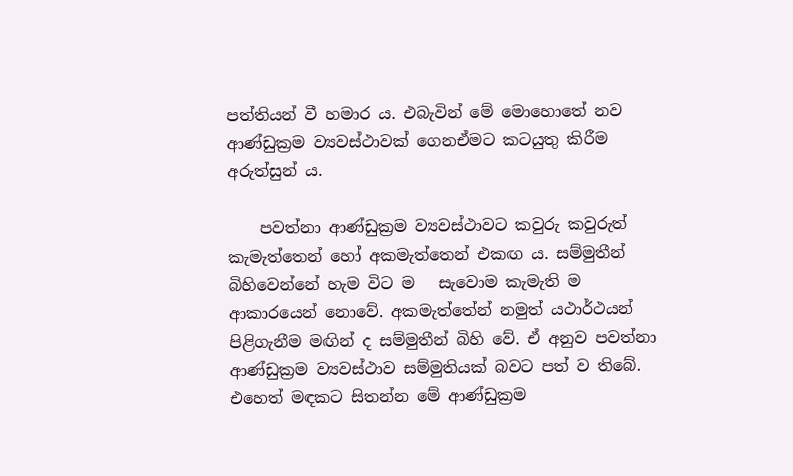පත්තියන් වී හමාර ය. එබැවින් මේ මොහොතේ නව ආණ්ඩුක්‍රම ව්‍යවස්ථාවක් ගෙනඒමට කටයුතු කිරීම අරුත්සුන් ය.

    පවත්නා ආණ්ඩුක්‍රම ව්‍යවස්ථාවට කවුරු කවුරුත් කැමැත්තෙන් හෝ අකමැත්තෙන් එකඟ ය. සම්මුතීන් බිහිවෙන්නේ හැම විට ම   සැවොම කැමැති ම ආකාරයෙන් නොවේ. අකමැත්තේන් නමුත් යථාර්ථයන් පිළිගැනීම මඟින් ද සම්මුතීන් බිහි වේ. ඒ අනුව පවත්නා ආණ්ඩුක්‍රම ව්‍යවස්ථාව සම්මුතියක් බවට පත් ව තිබේ. එහෙත් මඳකට සිතන්න මේ ආණ්ඩුක්‍රම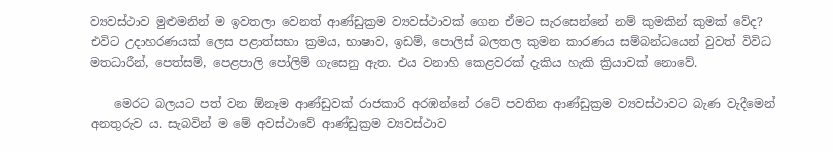ව්‍යවස්ථාව මුළුමනින් ම ඉවතලා වෙනත් ආණ්ඩුක්‍රම ව්‍යවස්ථාවක් ගෙන ඒමට සැරසෙන්නේ නම් කුමකින් කුමක් වේද? එවිට උදාහරණයක් ලෙස පළාත්සභා ක්‍රමය, භාෂාව, ඉඩම්, පොලිස් බලතල කුමන කාරණය සම්බන්ධයෙන් වුවත් විවිධ මතධාරීන්, පෙත්සම්, පෙළපාලි පෝලිම් ගැසෙනු ඇත. එය වනාහි කෙළවරක් දැකිය හැකි ක්‍රියාවක් නොවේ.

    මෙරට බලයට පත් වන ඕනෑම ආණ්ඩුවක් රාජකාරි අරඹන්නේ රටේ පවතින ආණ්ඩුක්‍රම ව්‍යවස්ථාවට බැණ වැදීමෙන් අනතුරුව ය. සැබවින් ම මේ අවස්ථාවේ ආණ්ඩුක්‍රම ව්‍යවස්ථාව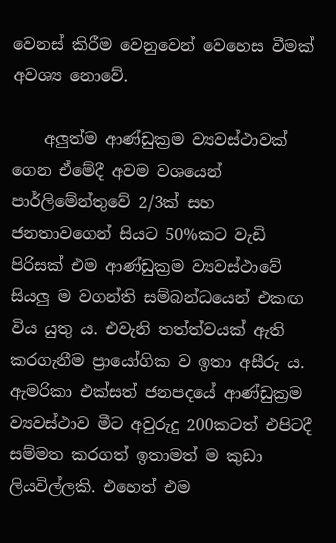වෙනස් කිරීම වෙනුවෙන් වෙහෙස වීමක් අවශ්‍ය නොවේ.

    අලුත්ම ආණ්ඩුක්‍රම ව්‍යවස්ථාවක් ගෙන ඒමේදී අවම වශයෙන් පාර්ලිමේන්තුවේ 2/3ක් සහ ජනතාවගෙන් සියට 50%කට වැඩි පිරිසක් එම ආණ්ඩුක්‍රම ව්‍යවස්ථාවේ සියලු ම වගන්ති සම්බන්ධයෙන් එකඟ විය යුතු ය. එවැනි තත්ත්වයක් ඇති කරගැනීම ප්‍රායෝගික ව ඉතා අසීරු ය.   ඇමරිකා එක්සත් ජනපදයේ ආණ්ඩුක්‍රම ව්‍යවස්ථාව මීට අවුරුදු 200කටත් එපිටදී සම්මත කරගත් ඉතාමත් ම කුඩා ලියවිල්ලකි. එහෙත් එම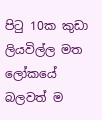පිටු 10ක කුඩා ලියවිල්ල මත ලෝකයේ බලවත් ම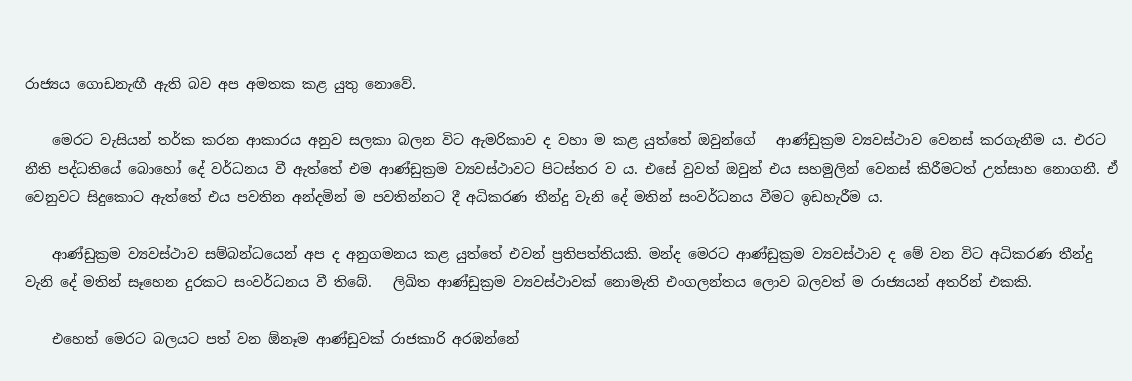රාජ්‍යය ගොඩනැඟී ඇති බව අප අමතක කළ යුතු නොවේ.

    මෙරට වැසියන් තර්ක කරන ආකාරය අනුව සලකා බලන විට ඇමරිකාව ද වහා ම කළ යුත්තේ ඔවුන්ගේ   ආණ්ඩුක්‍රම ව්‍යවස්ථාව වෙනස් කරගැනීම ය. එරට නීති පද්ධතියේ බොහෝ දේ වර්ධනය වී ඇත්තේ එම ආණ්ඩුක්‍රම ව්‍යවස්ථාවට පිටස්තර ව ය. එසේ වුවත් ඔවුන් එය සහමුලින් වෙනස් කිරීමටත් උත්සාහ නොගනී. ඒ වෙනුවට සිදුකොට ඇත්තේ එය පවතින අන්දමින් ම පවතින්නට දී අධිකරණ තීන්දු වැනි දේ මතින් සංවර්ධනය වීමට ඉඩහැරීම ය.

    ආණ්ඩුක්‍රම ව්‍යවස්ථාව සම්බන්ධයෙන් අප ද අනුගමනය කළ යුත්තේ එවන් ප්‍රතිපත්තියකි. මන්ද මෙරට ආණ්ඩුක්‍රම ව්‍යවස්ථාව ද මේ වන විට අධිකරණ තීන්දු වැනි දේ මතින් සෑහෙන දුරකට සංවර්ධනය වී තිබේ.   ලිඛිත ආණ්ඩුක්‍රම ව්‍යවස්ථාවක් නොමැති එංගලන්තය ලොව බලවත් ම රාජ්‍යයන් අතරින් එකකි.

    එහෙත් මෙරට බලයට පත් වන ඕනෑම ආණ්ඩුවක් රාජකාරි අරඹන්නේ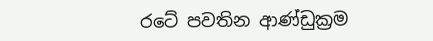රටේ පවතින ආණ්ඩුක්‍රම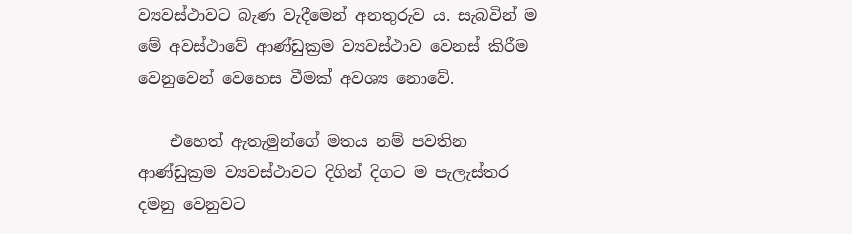ව්‍යවස්ථාවට බැණ වැදීමෙන් අනතුරුව ය. සැබවින් ම මේ අවස්ථාවේ ආණ්ඩුක්‍රම ව්‍යවස්ථාව වෙනස් කිරීම වෙනුවෙන් වෙහෙස වීමක් අවශ්‍ය නොවේ.

    එහෙත් ඇතැමුන්ගේ මතය නම් පවතින ආණ්ඩුක්‍රම ව්‍යවස්ථාවට දිගින් දිගට ම පැලැස්තර දමනු වෙනුවට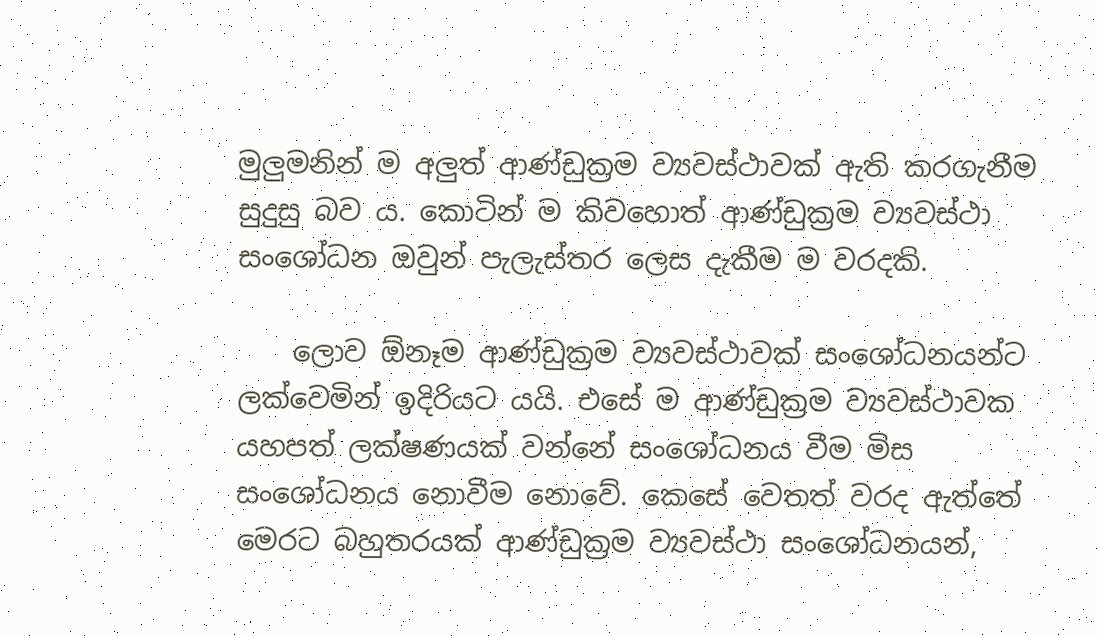මුලුමනින් ම අලුත් ආණ්ඩුක්‍රම ව්‍යවස්ථාවක් ඇති කරගැනීම සුදුසු බව ය. කොටින් ම කිවහොත් ආණ්ඩුක්‍රම ව්‍යවස්ථා සංශෝධන ඔවුන් පැලැස්තර ලෙස දැකීම ම වරදකි.

    ලොව ඕනෑම ආණ්ඩුක්‍රම ව්‍යවස්ථාවක් සංශෝධනයන්ට ලක්වෙමින් ඉදිරියට යයි. එසේ ම ආණ්ඩුක්‍රම ව්‍යවස්ථාවක යහපත් ලක්ෂණයක් වන්නේ සංශෝධනය වීම මිස සංශෝධනය නොවීම නොවේ. කෙසේ වෙතත් වරද ඇත්තේ මෙරට බහුතරයක් ආණ්ඩුක්‍රම ව්‍යවස්ථා සංශෝධනයන්,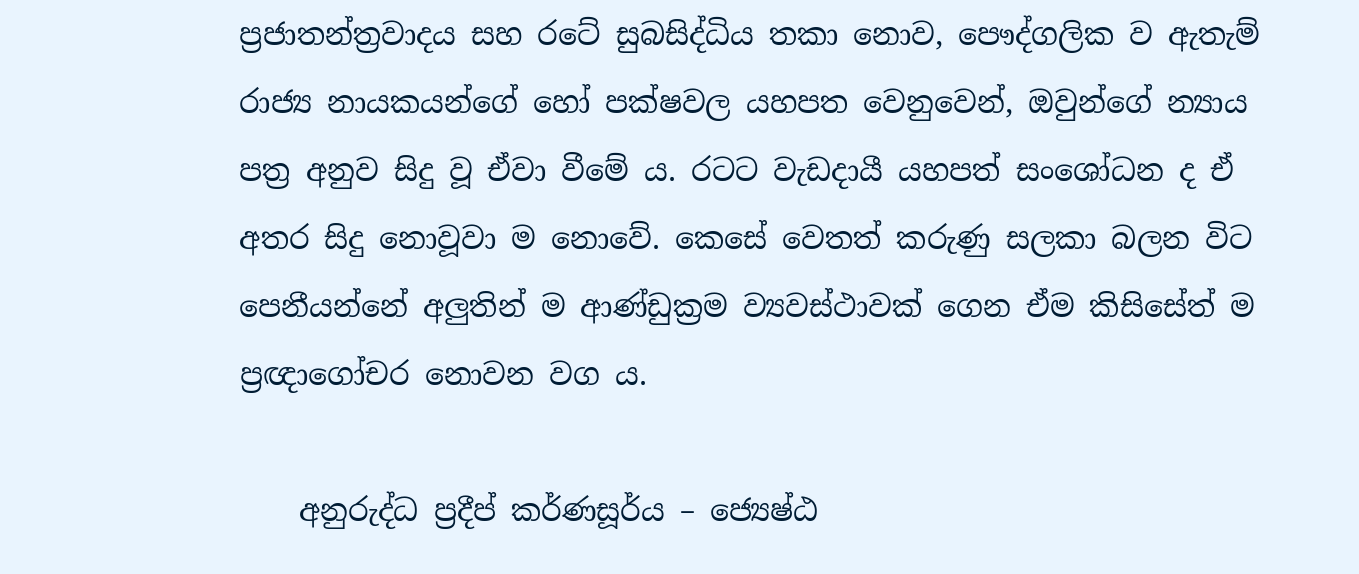ප්‍රජාතන්ත්‍රවාදය සහ රටේ සුබසිද්ධිය තකා නොව, පෞද්ගලික ව ඇතැම් රාජ්‍ය නායකයන්ගේ හෝ පක්ෂවල යහපත වෙනුවෙන්, ඔවුන්ගේ න්‍යාය පත්‍ර අනුව සිදු වූ ඒවා වීමේ ය. රටට වැඩදායී යහපත් සංශෝධන ද ඒ අතර සිදු නොවූවා ම නොවේ. කෙසේ වෙතත් කරුණු සලකා බලන විට පෙනීයන්නේ අලුතින් ම ආණ්ඩුක්‍රම ව්‍යවස්ථාවක් ගෙන ඒම කිසිසේත් ම ප්‍රඥාගෝචර නොවන වග ය.

    අනුරුද්ධ ප්‍රදීප් කර්ණසූර්ය – ජ්‍යෙෂ්ඨ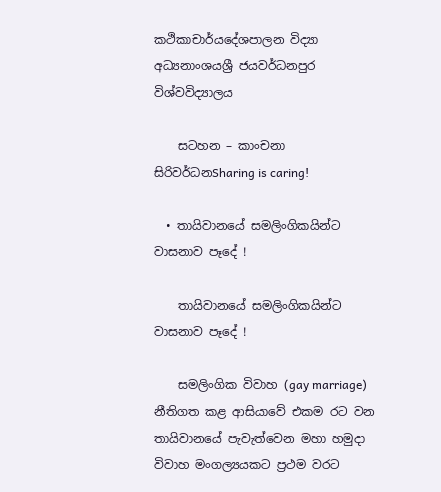කථිකාචාර්යදේශපාලන විද්‍යා අධ්‍යනාංශයශ්‍රී ජයවර්ධනපුර විශ්වවිද්‍යාලය

    සටහන – කාංචනා සිරිවර්ධනSharing is caring!

  • තායිවානයේ සමලිංගිකයින්ට වාසනාව පෑදේ !

    තායිවානයේ සමලිංගිකයින්ට වාසනාව පෑදේ !

    සමලිංගික විවාහ (gay marriage) නීතිගත කළ ආසියාවේ එකම රට වන තායිවානයේ පැවැත්වෙන මහා හමුදා විවාහ මංගල්‍යයකට ප්‍රථම වරට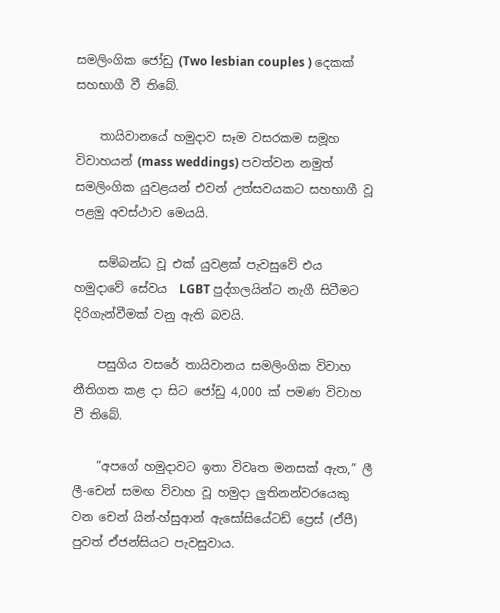සමලිංගික ජෝඩු (Two lesbian couples ) දෙකක් සහභාගී වී තිබේ.

    තායිවානයේ හමුදාව සෑම වසරකම සමූහ විවාහයන් (mass weddings) පවත්වන නමුත් සමලිංගික යුවළයන් එවන් උත්සවයකට සහභාගී වූ පළමු අවස්ථාව මෙයයි.

    සම්බන්ධ වූ එක් යුවළක් පැවසුවේ එය හමුදාවේ සේවය  LGBT පුද්ගලයින්ට නැගී සිටීමට දිරිගැන්වීමක් වනු ඇති බවයි.

    පසුගිය වසරේ තායිවානය සමලිංගික විවාහ නීතිගත කළ දා සිට ජෝඩු 4,000 ක් පමණ විවාහ වී තිබේ.

    “අපගේ හමුදාවට ඉතා විවෘත මනසක් ඇත,” ලී ලී-චෙන් සමඟ විවාහ වූ හමුදා ලුතිනන්වරයෙකු වන චෙන් යින්-හ්සුආන් ඇසෝසියේටඩ් ප්‍රෙස් (ඒපී) පුවත් ඒජන්සියට පැවසුවාය.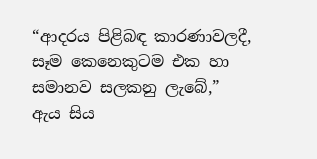“ආදරය පිළිබඳ කාරණාවලදී, සෑම කෙනෙකුටම එක හා සමානව සලකනු ලැබේ,” ඇය සිය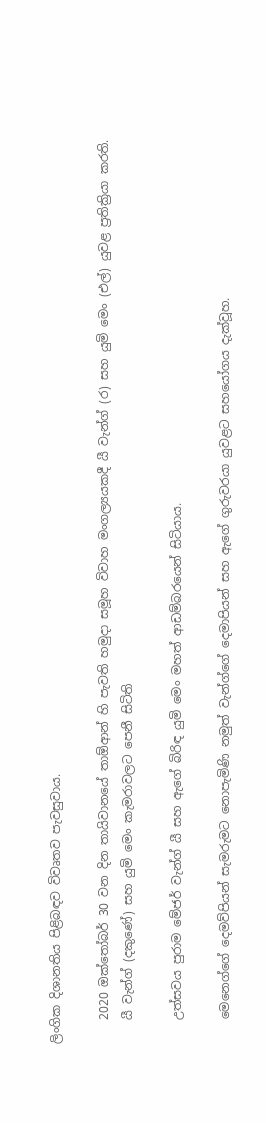ලිංගික දිශානතිය පිළිබඳව විවෘතව පැවසුවාය.

    2020 ඔක්තෝබර් 30 වන දින තායිවානයේ තාඕආන් හි පැවති හමුදා සමූහ විවාහ මංගල්‍යයකදී යී වැන්ග් (ර) සහ යුමි මෙං (එල්) යුවළ ප්‍රතික්‍රියා කරති.
    යී වැන්ග් (දකුණේ) සහ යුමි මෙං කැමරාවලට පෙනී සිටිති

    උත්සවය පුරාම මේජර් වැන්ග් යී සහ ඇගේ බිරිඳ යුමි මෙං මහත් ආඩම්බරයෙන් සිටියාය.

    මෙනෙග්ගේ දෙමව්පියන් සැමරුමට නොපැමිණි නමුත් වැන්ග්ගේ දෙමාපියන් සහ ඇගේ ගුරුවරයා යුවළට සහයෝගය දැක්වූහ.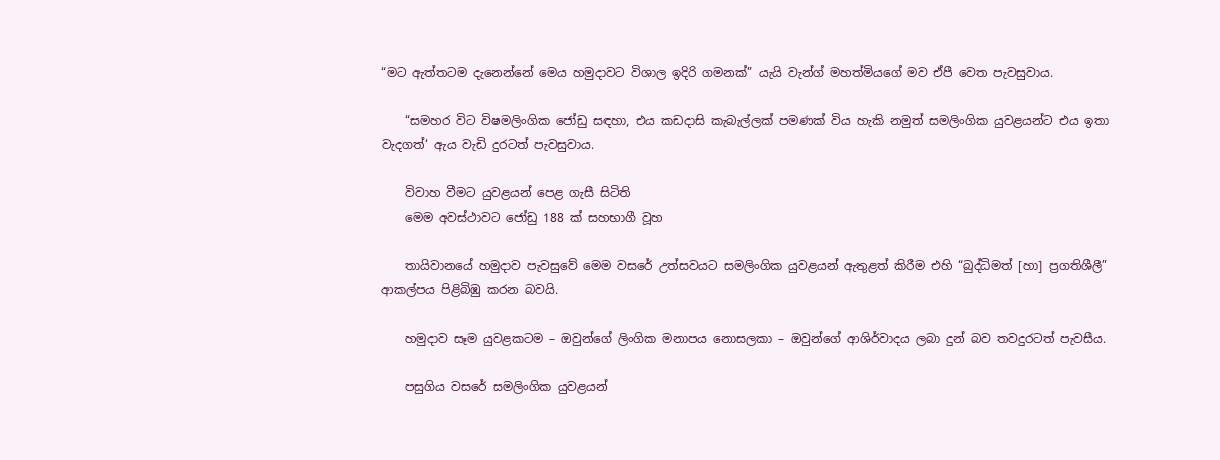“මට ඇත්තටම දැනෙන්නේ මෙය හමුදාවට විශාල ඉදිරි ගමනක්” යැයි වැන්ග් මහත්මියගේ මව ඒපී වෙත පැවසුවාය.

    “සමහර විට විෂමලිංගික ජෝඩු සඳහා, එය කඩදාසි කැබැල්ලක් පමණක් විය හැකි නමුත් සමලිංගික යුවළයන්ට එය ඉතා වැදගත්‘ ඇය වැඩි දුරටත් පැවසුවාය.

    විවාහ වීමට යුවළයන් පෙළ ගැසී සිටිති
    මෙම අවස්ථාවට ජෝඩු 188 ක් සහභාගී වූහ

    තායිවානයේ හමුදාව පැවසුවේ මෙම වසරේ උත්සවයට සමලිංගික යුවළයන් ඇතුළත් කිරීම එහි “බුද්ධිමත් [හා] ප්‍රගතිශීලී” ආකල්පය පිළිබිඹු කරන බවයි.

    හමුදාව සෑම යුවළකටම – ඔවුන්ගේ ලිංගික මනාපය නොසලකා – ඔවුන්ගේ ආශිර්වාදය ලබා දුන් බව තවදුරටත් පැවසීය.

    පසුගිය වසරේ සමලිංගික යුවළයන්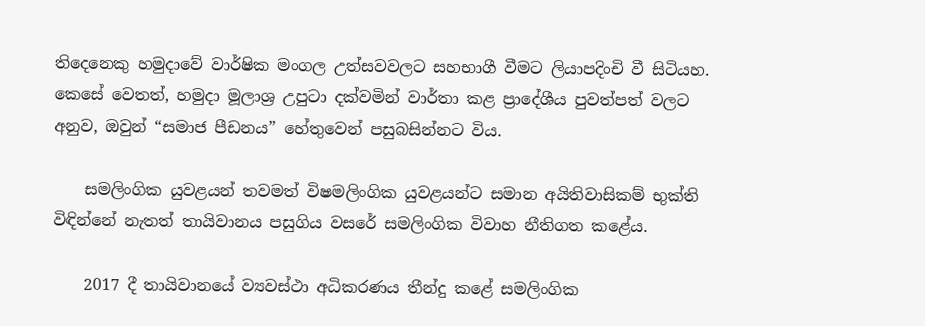තිදෙනෙකු හමුදාවේ වාර්ෂික මංගල උත්සවවලට සහභාගී වීමට ලියාපදිංචි වී සිටියහ. කෙසේ වෙතත්, හමුදා මූලාශ්‍ර උපුටා දක්වමින් වාර්තා කළ ප්‍රාදේශීය පුවත්පත් වලට අනුව, ඔවුන් “සමාජ පීඩනය” හේතුවෙන් පසුබසින්නට විය.

    සමලිංගික යුවළයන් තවමත් විෂමලිංගික යුවළයන්ට සමාන අයිතිවාසිකම් භුක්ති විඳින්නේ නැතත් තායිවානය පසුගිය වසරේ සමලිංගික විවාහ නීතිගත කළේය.

    2017 දී තායිවානයේ ව්‍යවස්ථා අධිකරණය තීන්දු කළේ සමලිංගික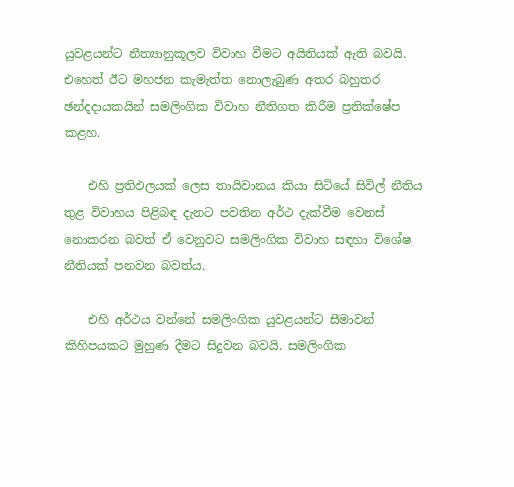යුවළයන්ට නීත්‍යානුකූලව විවාහ වීමට අයිතියක් ඇති බවයි. එහෙත් ඊට මහජන කැමැත්ත නොලැබුණ අතර බහුතර ඡන්දදායකයින් සමලිංගික විවාහ නීතිගත කිරීම ප්‍රතික්ෂේප කළහ.

    එහි ප්‍රතිඵලයක් ලෙස තායිවානය කියා සිටියේ සිවිල් නීතිය තුළ විවාහය පිළිබඳ දැනට පවතින අර්ථ දැක්වීම වෙනස් නොකරන බවත් ඒ වෙනුවට සමලිංගික විවාහ සඳහා විශේෂ නීතියක් පනවන බවත්ය.

    එහි අර්ථය වන්නේ සමලිංගික යුවළයන්ට සීමාවන් කිහිපයකට මුහුණ දීමට සිදුවන බවයි. සමලිංගික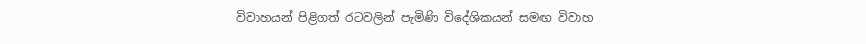විවාහයන් පිළිගත් රටවලින් පැමිණි විදේශිකයන් සමඟ විවාහ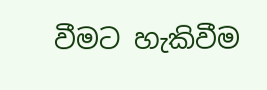වීමට හැකිවීම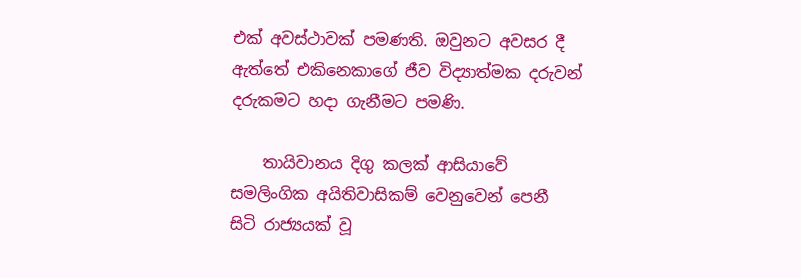එක් අවස්ථාවක් පමණති. ඔවුනට අවසර දී ඇත්තේ එකිනෙකාගේ ජීව විද්‍යාත්මක දරුවන් දරුකමට හදා ගැනීමට පමණි.

    තායිවානය දිගු කලක් ආසියාවේ සමලිංගික අයිතිවාසිකම් වෙනුවෙන් පෙනී සිටි රාජ්‍යයක් වූ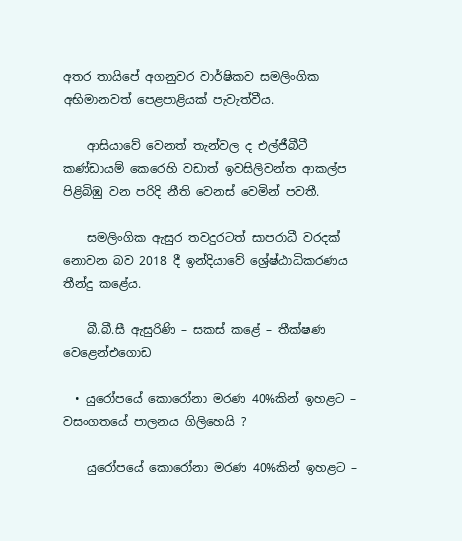අතර තායිපේ අගනුවර වාර්ෂිකව සමලිංගික අභිමානවත් පෙළපාළියක් පැවැත්වීය.

    ආසියාවේ වෙනත් තැන්වල ද එල්ජීබීටී කණ්ඩායම් කෙරෙහි වඩාත් ඉවසිලිවන්ත ආකල්ප පිළිබිඹු වන පරිදි නීති වෙනස් වෙමින් පවතී.

    සමලිංගික ඇසුර තවදුරටත් සාපරාධී වරදක් නොවන බව 2018 දී ඉන්දියාවේ ශ්‍රේෂ්ඨාධිකරණය තීන්දු කළේය.

    බී.බී.සී ඇසුරිණි – සකස් කළේ – තීක්ෂණ වෙළෙන්එගොඩ

  • යුරෝපයේ කොරෝනා මරණ 40%කින් ඉහළට – වසංගතයේ පාලනය ගිලිහෙයි ?

    යුරෝපයේ කොරෝනා මරණ 40%කින් ඉහළට –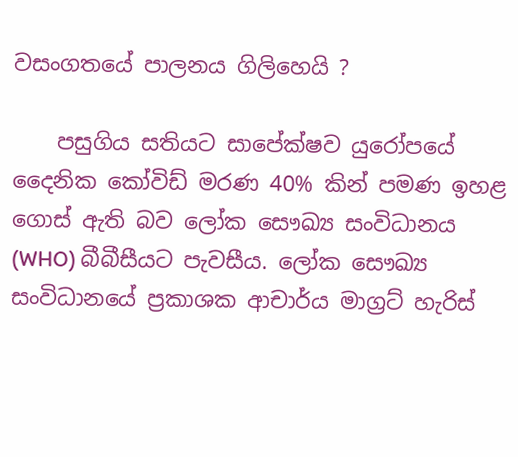වසංගතයේ පාලනය ගිලිහෙයි ?

    පසුගිය සතියට සාපේක්ෂව යුරෝපයේ දෛනික කෝවිඩ් මරණ 40% කින් පමණ ඉහළ ගොස් ඇති බව ලෝක සෞඛ්‍ය සංවිධානය (WHO) බීබීසීයට පැවසීය. ලෝක සෞඛ්‍ය සංවිධානයේ ප්‍රකාශක ආචාර්ය මාග්‍රට් හැරිස්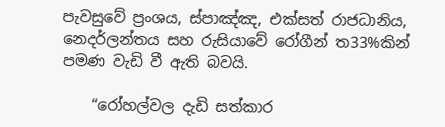පැවසුවේ ප්‍රංශය, ස්පාඤ්ඤ, එක්සත් රාජධානිය, නෙදර්ලන්තය සහ රුසියාවේ රෝගීන් ත33%කින් පමණ වැඩි වී ඇති බවයි.

    “රෝහල්වල දැඩි සත්කාර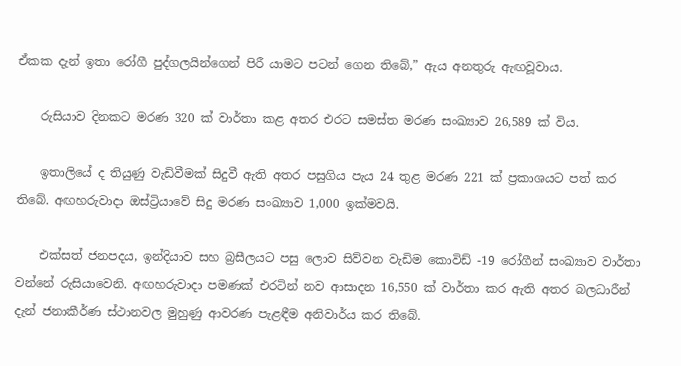ඒකක දැන් ඉතා රෝගී පුද්ගලයින්ගෙන් පිරී යාමට පටන් ගෙන තිබේ,” ඇය අනතුරු ඇඟවූවාය.

    රුසියාව දිනකට මරණ 320 ක් වාර්තා කළ අතර එරට සමස්ත මරණ සංඛ්‍යාව 26,589 ක් විය.

    ඉතාලියේ ද තියුණු වැඩිවීමක් සිදුවී ඇති අතර පසුගිය පැය 24 තුළ මරණ 221 ක් ප්‍රකාශයට පත් කර තිබේ. අඟහරුවාදා ඔස්ට්‍රියාවේ සිදු මරණ සංඛ්‍යාව 1,000 ඉක්මවයි.

    එක්සත් ජනපදය, ඉන්දියාව සහ බ්‍රසීලයට පසු ලොව සිව්වන වැඩිම කොවිඩ් -19 රෝගීන් සංඛ්‍යාව වාර්තා වන්නේ රුසියාවෙනි. අඟහරුවාදා පමණක් එරටින් නව ආසාදන 16,550 ක් වාර්තා කර ඇති අතර බලධාරීන් දැන් ජනාකීර්ණ ස්ථානවල මුහුණු ආවරණ පැළඳීම අනිවාර්ය කර තිබේ.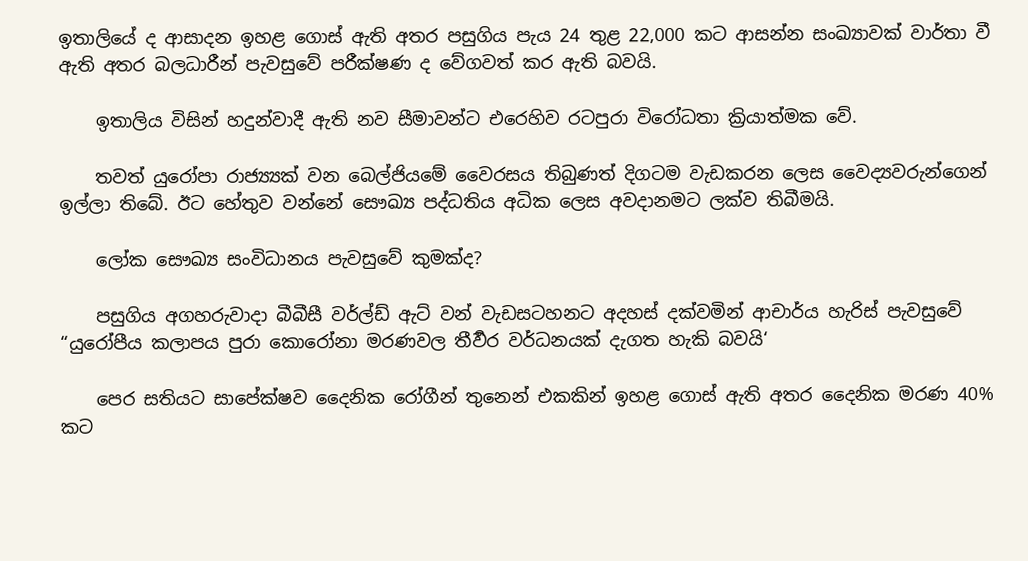ඉතාලියේ ද ආසාදන ඉහළ ගොස් ඇති අතර පසුගිය පැය 24 තුළ 22,000 කට ආසන්න සංඛ්‍යාවක් වාර්තා වී ඇති අතර බලධාරීන් පැවසුවේ පරීක්ෂණ ද වේගවත් කර ඇති බවයි.

    ඉතාලිය විසින් හදුන්වාදී ඇති නව සීමාවන්ට එරෙහිව රටපුරා විරෝධතා ක්‍රියාත්මක වේ.

    තවත් යුරෝපා රාජ්‍ය්‍යක් වන බෙල්ජියමේ වෛරසය තිබුණත් දිගටම වැඩකරන ලෙස වෛද්‍යවරුන්ගෙන් ඉල්ලා තිබේ. ඊට හේතුව වන්නේ සෞඛ්‍ය පද්ධතිය අධික ලෙස අවදානමට ලක්ව තිබීමයි.

    ලෝක සෞඛ්‍ය සංවිධානය පැවසුවේ කුමක්ද?

    පසුගිය අගහරුවාදා බීබීසී වර්ල්ඩ් ඇට් වන් වැඩසටහනට අදහස් දක්වමින් ආචාර්ය හැරිස් පැවසුවේ “යුරෝපීය කලාපය පුරා කොරෝනා මරණවල තීර්‍වර වර්ධනයක් දැගත හැකි බවයි‘

    පෙර සතියට සාපේක්ෂව දෛනික රෝගීන් තුනෙන් එකකින් ඉහළ ගොස් ඇති අතර දෛනික මරණ 40% කට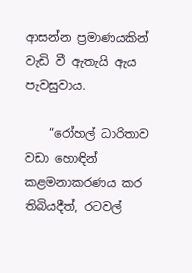ආසන්න ප්‍රමාණයකින් වැඩි වී ඇතැයි ඇය පැවසුවාය.

    “රෝහල් ධාරිතාව වඩා හොඳින් කළමනාකරණය කර තිබියදීත්, රටවල්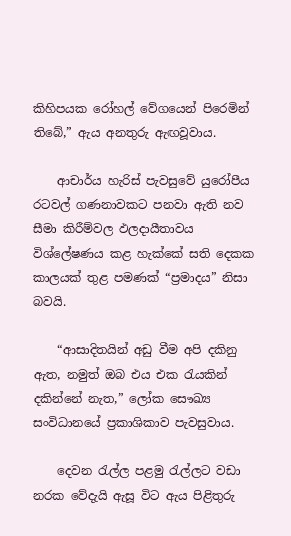කිහිපයක රෝහල් වේගයෙන් පිරෙමින් තිබේ,” ඇය අනතුරු ඇඟවූවාය.

    ආචාර්ය හැරිස් පැවසුවේ යුරෝපීය රටවල් ගණනාවකට පනවා ඇති නව සීමා කිරීම්වල ඵලදායීතාවය විශ්ලේෂණය කළ හැක්කේ සති දෙකක කාලයක් තුළ පමණක් “ප්‍රමාදය” නිසා බවයි.

    “ආසාදිතයින් අඩු වීම අපි දකිනු ඇත, නමුත් ඔබ එය එක රැයකින් දකින්නේ නැත,” ලෝක සෞඛ්‍ය සංවිධානයේ ප්‍රකාශිකාව පැවසුවාය.

    දෙවන රැල්ල පළමු රැල්ලට වඩා නරක වේදැයි ඇසූ විට ඇය පිළිතුරු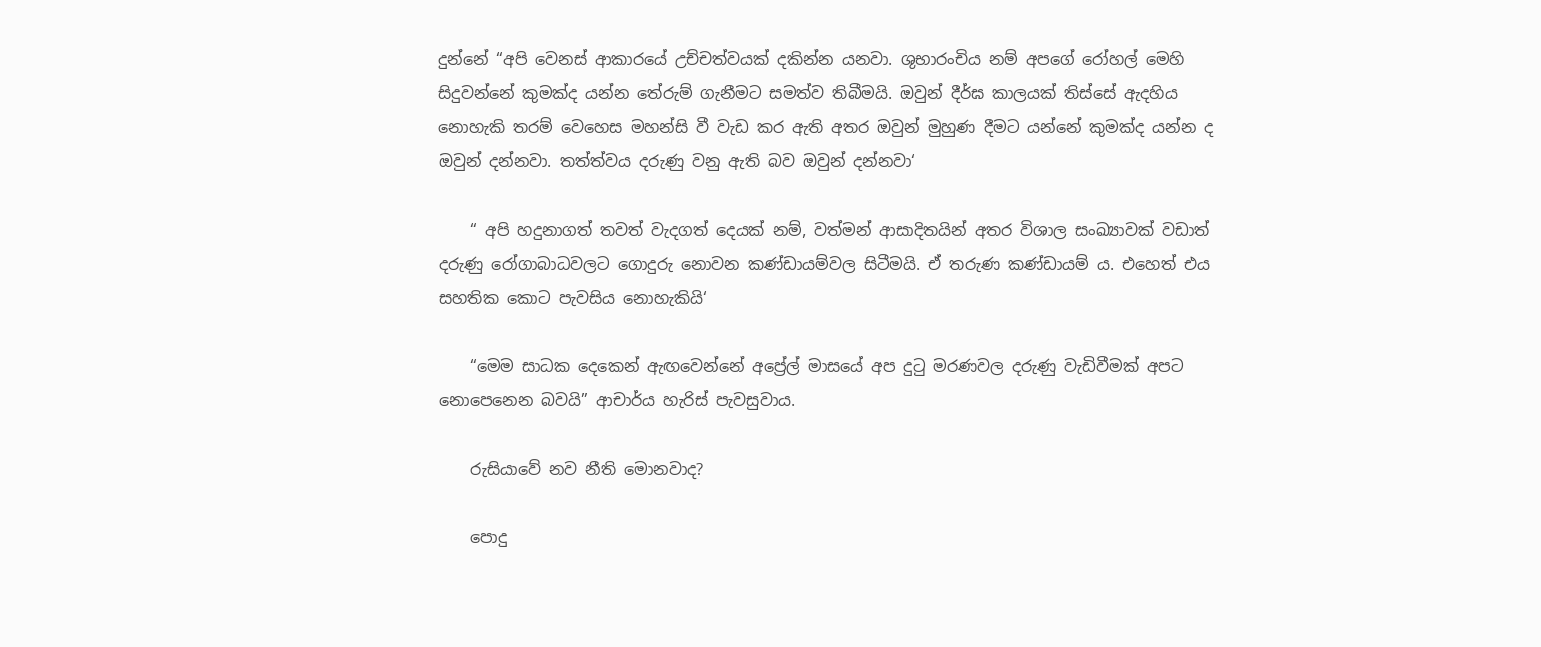දුන්නේ “අපි වෙනස් ආකාරයේ උච්චත්වයක් දකින්න යනවා. ශුභාරංචිය නම් අපගේ රෝහල් මෙහි සිදුවන්නේ කුමක්ද යන්න තේරුම් ගැනීමට සමත්ව තිබීමයි. ඔවුන් දීර්ඝ කාලයක් තිස්සේ ඇදහිය නොහැකි තරම් වෙහෙස මහන්සි වී වැඩ කර ඇති අතර ඔවුන් මුහුණ දීමට යන්නේ කුමක්ද යන්න ද ඔවුන් දන්නවා. තත්ත්වය දරුණු වනු ඇති බව ඔවුන් දන්නවා‘

    “ අපි හදුනාගත් තවත් වැදගත් දෙයක් නම්, වත්මන් ආසාදිතයින් අතර විශාල සංඛ්‍යාවක් වඩාත් දරුණු රෝගාබාධවලට ගොදුරු නොවන කණ්ඩායම්වල සිටීමයි. ඒ තරුණ කණ්ඩායම් ය. එහෙත් එය සහතික කොට පැවසිය නොහැකියි‘

    “මෙම සාධක දෙකෙන් ඇඟවෙන්නේ අප්‍රේල් මාසයේ අප දුටු මරණවල දරුණු වැඩිවීමක් අපට නොපෙනෙන බවයි” ආචාර්ය හැරිස් පැවසුවාය.

    රුසියාවේ නව නීති මොනවාද?

    පොදු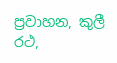ප්‍රවාහන, කුලී රථ,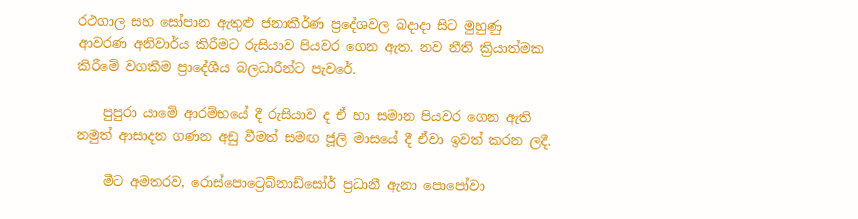රථගාල සහ සෝපාන ඇතුළු ජනාකීර්ණ ප්‍රදේශවල බදාදා සිට මුහුණු ආවරණ අනිවාර්ය කිරීමට රුසියාව පියවර ගෙන ඇත. නව නීති ක්‍රියාත්මක කිරීමේ වගකීම ප්‍රාදේශීය බලධාරීන්ට පැවරේ.

    පුපුරා යාමේ ආරම්භයේ දී රුසියාව ද ඒ හා සමාන පියවර ගෙන ඇති නමුත් ආසාදන ගණන අඩු වීමත් සමඟ ජූලි මාසයේ දී ඒවා ඉවත් කරන ලදී.

    මීට අමතරව, රොස්පොට්‍රෙබ්නාඩ්සෝර් ප්‍රධානී ඇනා පොපෝවා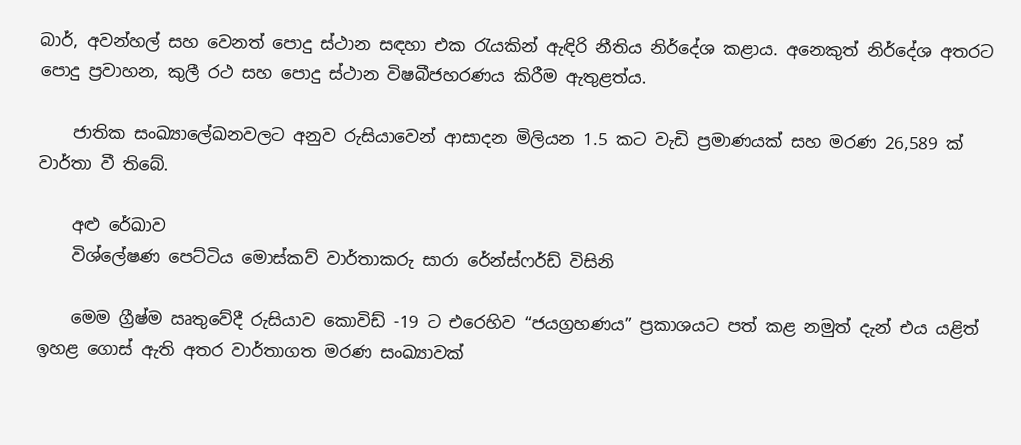බාර්, අවන්හල් සහ වෙනත් පොදු ස්ථාන සඳහා එක රැයකින් ඇඳිරි නීතිය නිර්දේශ කළාය. අනෙකුත් නිර්දේශ අතරට පොදු ප්‍රවාහන, කුලී රථ සහ පොදු ස්ථාන විෂබීජහරණය කිරීම ඇතුළත්ය.

    ජාතික සංඛ්‍යාලේඛනවලට අනුව රුසියාවෙන් ආසාදන මිලියන 1.5 කට වැඩි ප්‍රමාණයක් සහ මරණ 26,589 ක් වාර්තා වී තිබේ.

    අළු රේඛාව
    විශ්ලේෂණ පෙට්ටිය මොස්කව් වාර්තාකරු සාරා රේන්ස්ෆර්ඩ් විසිනි

    මෙම ග්‍රීෂ්ම ඍතුවේදී රුසියාව කොවිඩ් -19 ට එරෙහිව “ජයග්‍රහණය” ප්‍රකාශයට පත් කළ නමුත් දැන් එය යළිත් ඉහළ ගොස් ඇති අතර වාර්තාගත මරණ සංඛ්‍යාවක්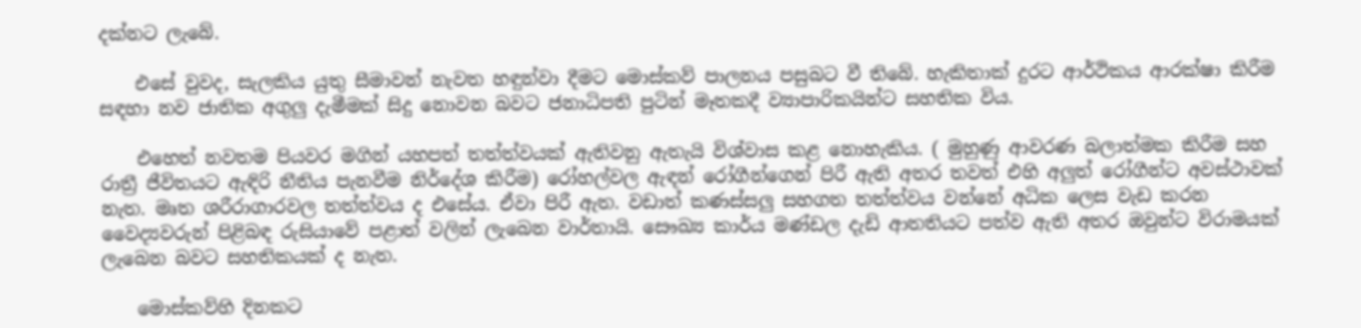දක්නට ලැබේ.

    එසේ වුවද, සැලකිය යුතු සීමාවන් නැවත හඳුන්වා දීමට මොස්කව් පාලනය පසුබට වී තිබේ. හැකිතාක් දුරට ආර්ථිකය ආරක්ෂා කිරීම සඳහා නව ජාතික අගුලු දැමීමක් සිදු නොවන බවට ජනාධිපති පුටින් මෑතකදී ව්‍යාපාරිකයින්ට සහතික විය.

    එහෙත් නවතම පියවර මගින් යහපත් තත්ත්වයක් ඇතිවනු ඇතැයි විශ්වාස කළ නොහැකිය. ( මුහුණු ආවරණ බලාත්මක කිරීම සහ රාත්‍රී ජීවිතයට ඇඳිරි නීතිය පැනවීම නිර්දේශ කිරීම) රෝහල්වල ඇඳන් රෝගීන්ගෙන් පිරී ඇති අතර තවත් එහි අලුත් රෝගීන්ට අවස්ථාවක් නැත. මෘත ශරීරාගාරවල තත්ත්වය ද එසේය. ඒවා පිරී ඇත. වඩාත් කණස්සලු සහගත තත්ත්වය වන්නේ අධික ලෙස වැඩ කරන වෛද්‍යවරුන් පිළිබඳ රුසියාවේ පළාත් වලින් ලැබෙන වාර්තායි. සෞඛ්‍ය කාර්ය මණ්ඩල දැඩි ආතතියට පත්ව ඇති අතර ඔවුන්ට විරාමයක් ලැබෙන බවට සහතිකයක් ද නැත.

    මොස්කව්හි දිනකට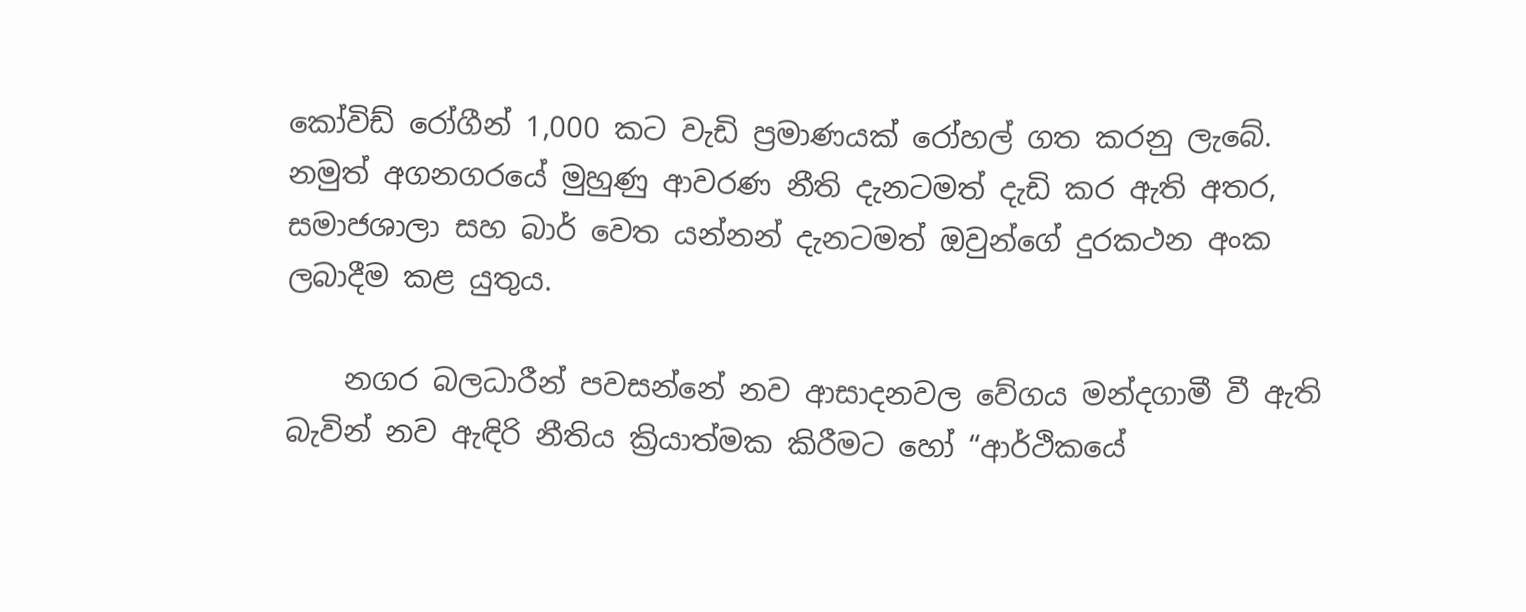කෝවිඩ් රෝගීන් 1,000 කට වැඩි ප්‍රමාණයක් රෝහල් ගත කරනු ලැබේ. නමුත් අගනගරයේ මුහුණු ආවරණ නීති දැනටමත් දැඩි කර ඇති අතර, සමාජශාලා සහ බාර් වෙත යන්නන් දැනටමත් ඔවුන්ගේ දුරකථන අංක ලබාදීම කළ යුතුය.

    නගර බලධාරීන් පවසන්නේ නව ආසාදනවල වේගය මන්දගාමී වී ඇති බැවින් නව ඇඳිරි නීතිය ක්‍රියාත්මක කිරීමට හෝ “ආර්ථිකයේ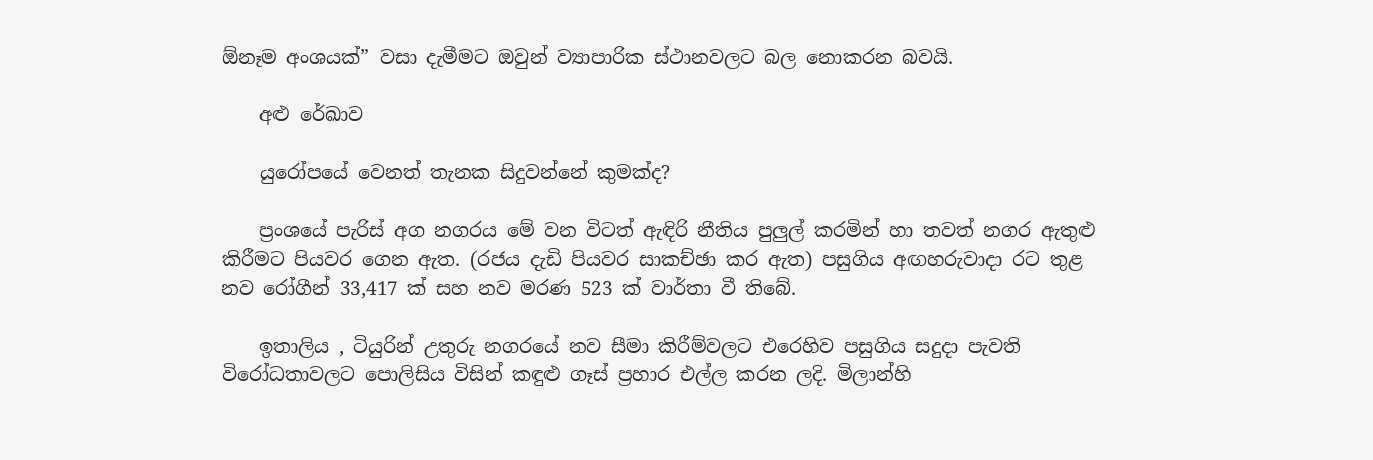ඕනෑම අංශයක්” වසා දැමීමට ඔවුන් ව්‍යාපාරික ස්ථානවලට බල නොකරන බවයි.

    අළු රේඛාව

    යුරෝපයේ වෙනත් තැනක සිදුවන්නේ කුමක්ද?

    ප්‍රංශයේ පැරිස් අග නගරය මේ වන විටත් ඇඳිරි නීතිය පුලුල් කරමින් හා තවත් නගර ඇතුළු කිරීමට පියවර ගෙන ඇත. (රජය දැඩි පියවර සාකච්ඡා කර ඇත) පසුගිය අඟහරුවාදා රට තුළ නව රෝගීන් 33,417 ක් සහ නව මරණ 523 ක් වාර්තා වී තිබේ.

    ඉතාලිය , ටියුරින් උතුරු නගරයේ නව සීමා කිරීම්වලට එරෙහිව පසුගිය සදුදා පැවති විරෝධතාවලට පොලිසිය විසින් කඳුළු ගෑස් ප්‍රහාර එල්ල කරන ලදි. මිලාන්හි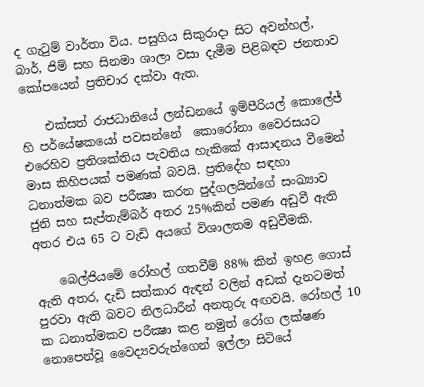ද ගැටුම් වාර්තා විය. පසුගිය සිකුරාදා සිට අවන්හල්, බාර්, ජිම් සහ සිනමා ශාලා වසා දැමීම පිළිබඳව ජනතාව කෝපයෙන් ප්‍රතිචාර දක්වා ඇත.

    එක්සත් රාජධානියේ ලන්ඩනයේ ඉම්පීරියල් කොලේජ් හි පර්යේෂකයෝ පවසන්නේ  කොරෝනා වෛරසයට එරෙහිව ප්‍රතිශක්තිය පැවතිය හැකිකේ ආසාදනය වීමෙන් මාස කිහිපයක් පමණක් බවයි. ප්‍රතිදේහ සඳහා ධනාත්මක බව පරීක්‍ෂා කරන පුද්ගලයින්ගේ සංඛ්‍යාව ජුනි සහ සැප්තැම්බර් අතර 25%කින් පමණ අඩුවී ඇති අතර එය 65 ට වැඩි අයගේ විශාලතම අඩුවීමකි.

    බෙල්ජියමේ රෝහල් ගතවීම් 88% කින් ඉහළ ගොස් ඇති අතර, දැඩි සත්කාර ඇඳන් වලින් අඩක් දැනටමත් පුරවා ඇති බවට නිලධාරීන් අනතුරු අඟවයි. රෝහල් 10 ක ධනාත්මකව පරීක්‍ෂා කළ නමුත් රෝග ලක්ෂණ නොපෙන්වූ වෛද්‍යවරුන්ගෙන් ඉල්ලා සිටියේ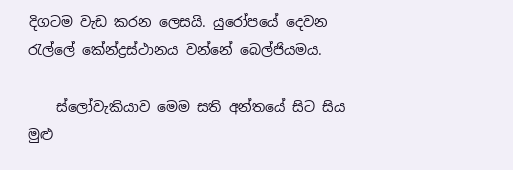දිගටම වැඩ කරන ලෙසයි. යුරෝපයේ දෙවන රැල්ලේ කේන්ද්‍රස්ථානය වන්නේ බෙල්ජියමය.

    ස්ලෝවැකියාව මෙම සති අන්තයේ සිට සිය මුළු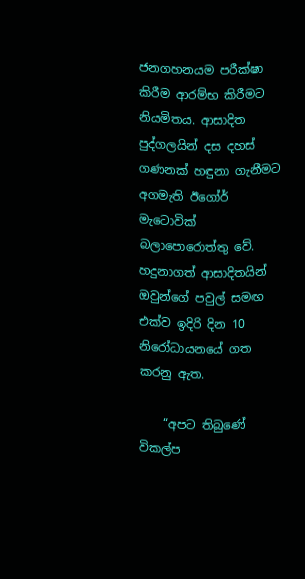ජනගහනයම පරීක්ෂා කිරීම ආරම්භ කිරීමට නියමිතය. ආසාදිත පුද්ගලයින් දස දහස් ගණනක් හඳුනා ගැනීමට අගමැති ඊගෝර් මැටොවික් බලාපොරොත්තු වේ. හදුනාගත් ආසාදිතයින් ඔවුන්ගේ පවුල් සමඟ එක්ව ඉදිරි දින 10 නිරෝධායනයේ ගත කරනු ඇත.

    “අපට තිබුණේ විකල්ප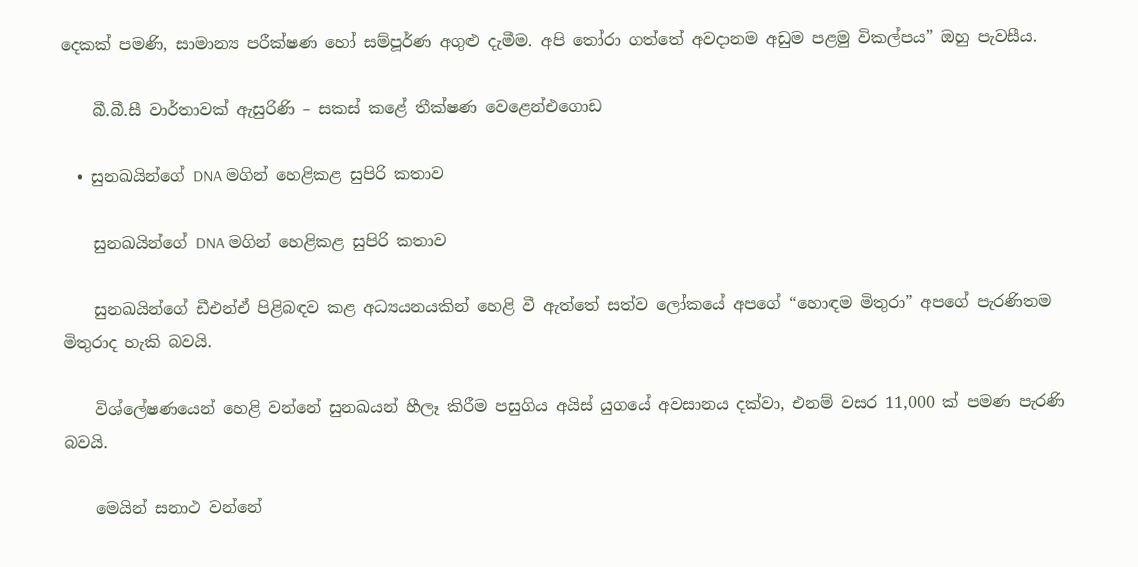දෙකක් පමණි, සාමාන්‍ය පරීක්ෂණ හෝ සම්පූර්ණ අගුළු දැමීම. අපි තෝරා ගත්තේ අවදානම අඩුම පළමු විකල්පය” ඔහු පැවසීය.

    බී.බී.සී වාර්තාවක් ඇසුරිණි – සකස් කළේ තීක්ෂණ වෙළෙන්එගොඩ

  • සුනඛයින්ගේ DNA මගින් හෙළිකළ සුපිරි කතාව

    සුනඛයින්ගේ DNA මගින් හෙළිකළ සුපිරි කතාව

    සුනඛයින්ගේ ඩීඑන්ඒ පිළිබඳව කළ අධ්‍යයනයකින් හෙළි වී ඇත්තේ සත්ව ලෝකයේ අපගේ “හොඳම මිතුරා” අපගේ පැරණිතම මිතුරාද හැකි බවයි.

    විශ්ලේෂණයෙන් හෙළි වන්නේ සුනඛයන් හීලෑ කිරීම පසුගිය අයිස් යුගයේ අවසානය දක්වා, එනම් වසර 11,000 ක් පමණ පැරණි බවයි.

    මෙයින් සනාථ වන්නේ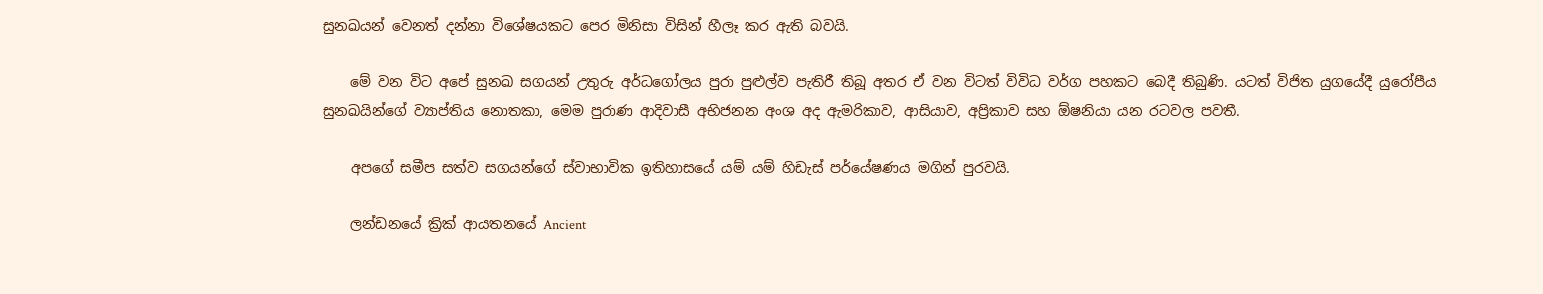සුනඛයන් වෙනත් දන්නා විශේෂයකට පෙර මිනිසා විසින් හීලෑ කර ඇති බවයි.

    මේ වන විට අපේ සුනඛ සගයන් උතුරු අර්ධගෝලය පුරා පුළුල්ව පැතිරී තිබූ අතර ඒ වන විටත් විවිධ වර්ග පහකට බෙදී තිබුණි. යටත් විජිත යුගයේදී යුරෝපීය සුනඛයින්ගේ ව්‍යාප්තිය නොතකා, මෙම පුරාණ ආදිවාසී අභිජනන අංශ අද ඇමරිකාව, ආසියාව, අප්‍රිකාව සහ ඕෂනියා යන රටවල පවතී.

    අපගේ සමීප සත්ව සගයන්ගේ ස්වාභාවික ඉතිහාසයේ යම් යම් හිඩැස් පර්යේෂණය මගින් පුරවයි.

    ලන්ඩනයේ ක්‍රික් ආයතනයේ Ancient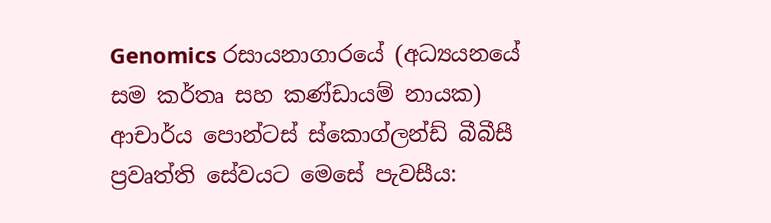Genomics රසායනාගාරයේ (අධ්‍යයනයේ සම කර්තෘ සහ කණ්ඩායම් නායක) ආචාර්ය පොන්ටස් ස්කොග්ලන්ඩ් බීබීසී ප්‍රවෘත්ති සේවයට මෙසේ පැවසීය: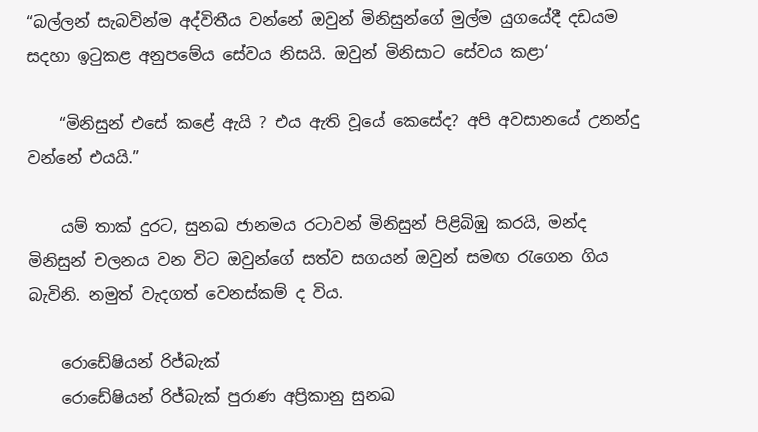“බල්ලන් සැබවින්ම අද්විතීය වන්නේ ඔවුන් මිනිසුන්ගේ මුල්ම යුගයේදී දඩයම සදහා ඉටුකළ අනුපමේය සේවය නිසයි. ඔවුන් මිනිසාට සේවය කළා‘

    “මිනිසුන් එසේ කළේ ඇයි ? එය ඇති වූයේ කෙසේද? අපි අවසානයේ උනන්දු වන්නේ එයයි.”

    යම් තාක් දුරට, සුනඛ ජානමය රටාවන් මිනිසුන් පිළිබිඹු කරයි, මන්ද මිනිසුන් චලනය වන විට ඔවුන්ගේ සත්ව සගයන් ඔවුන් සමඟ රැගෙන ගිය බැවිනි. නමුත් වැදගත් වෙනස්කම් ද විය.

    රොඩේෂියන් රිජ්බැක්
    රොඩේෂියන් රිජ්බැක් පුරාණ අප්‍රිකානු සුනඛ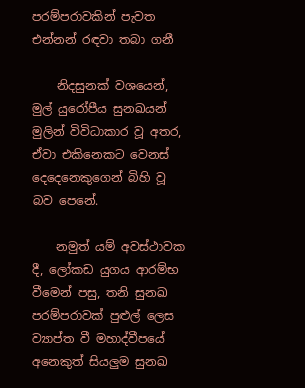පරම්පරාවකින් පැවත එන්නන් රඳවා තබා ගනී

    නිදසුනක් වශයෙන්, මුල් යුරෝපීය සුනඛයන් මුලින් විවිධාකාර වූ අතර, ඒවා එකිනෙකට වෙනස් දෙදෙනෙකුගෙන් බිහි වූ බව පෙනේ.

    නමුත් යම් අවස්ථාවක දී, ලෝකඩ යුගය ආරම්භ වීමෙන් පසු, තනි සුනඛ පරම්පරාවක් පුළුල් ලෙස ව්‍යාප්ත වී මහාද්වීපයේ අනෙකුත් සියලුම සුනඛ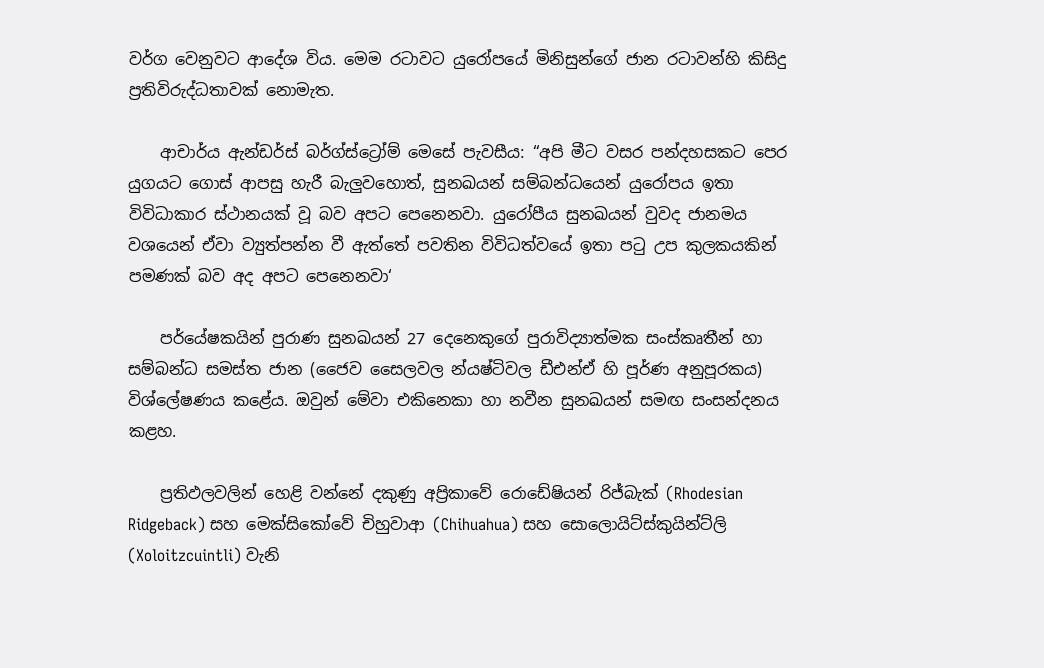වර්ග වෙනුවට ආදේශ විය. මෙම රටාවට යුරෝපයේ මිනිසුන්ගේ ජාන රටාවන්හි කිසිදු ප්‍රතිවිරුද්ධතාවක් නොමැත.

    ආචාර්ය ඇන්ඩර්ස් බර්ග්ස්ට්‍රෝම් මෙසේ පැවසීය: “අපි මීට වසර පන්දහසකට පෙර යුගයට ගොස් ආපසු හැරී බැලුවහොත්, සුනඛයන් සම්බන්ධයෙන් යුරෝපය ඉතා විවිධාකාර ස්ථානයක් වූ බව අපට පෙනෙනවා. යුරෝපීය සුනඛයන් වුවද ජානමය වශයෙන් ඒවා ව්‍යුත්පන්න වී ඇත්තේ පවතින විවිධත්වයේ ඉතා පටු උප කුලකයකින් පමණක් බව අද අපට පෙනෙනවා‘

    පර්යේෂකයින් පුරාණ සුනඛයන් 27 දෙනෙකුගේ පුරාවිද්‍යාත්මක සංස්කෘතීන් හා සම්බන්ධ සමස්ත ජාන (ජෛව සෛලවල න්යෂ්ටිවල ඩීඑන්ඒ හි පූර්ණ අනුපූරකය) විශ්ලේෂණය කළේය. ඔවුන් මේවා එකිනෙකා හා නවීන සුනඛයන් සමඟ සංසන්දනය කළහ.

    ප්‍රතිඵලවලින් හෙළි වන්නේ දකුණු අප්‍රිකාවේ රොඩේෂියන් රිජ්බැක් (Rhodesian Ridgeback) සහ මෙක්සිකෝවේ චිහුවාආ (Chihuahua) සහ සොලොයිට්ස්කුයින්ට්ලි (Xoloitzcuintli) වැනි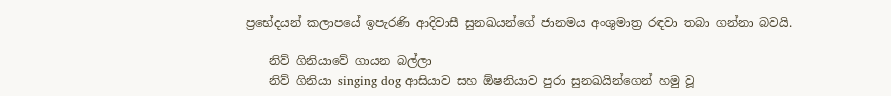ප්‍රභේදයන් කලාපයේ ඉපැරණි ආදිවාසී සුනඛයන්ගේ ජානමය අංශුමාත්‍ර රඳවා තබා ගන්නා බවයි.

    නිව් ගිනියාවේ ගායන බල්ලා
    නිව් ගිනියා singing dog ආසියාව සහ ඕෂනියාව පුරා සුනඛයින්ගෙන් හමු වූ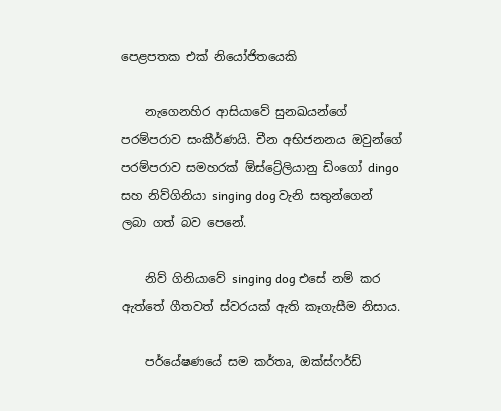පෙළපතක එක් නියෝජිතයෙකි

    නැගෙනහිර ආසියාවේ සුනඛයන්ගේ පරම්පරාව සංකීර්ණයි. චීන අභිජනනය ඔවුන්ගේ පරම්පරාව සමහරක් ඕස්ට්‍රේලියානු ඩිංගෝ dingo සහ නිව්ගිනියා singing dog වැනි සතුන්ගෙන් ලබා ගත් බව පෙනේ.

    නිව් ගිනියාවේ singing dog එසේ නම් කර ඇත්තේ ගීතවත් ස්වරයක් ඇති කෑගැසීම නිසාය.

    පර්යේෂණයේ සම කර්තෘ, ඔක්ස්ෆර්ඩ්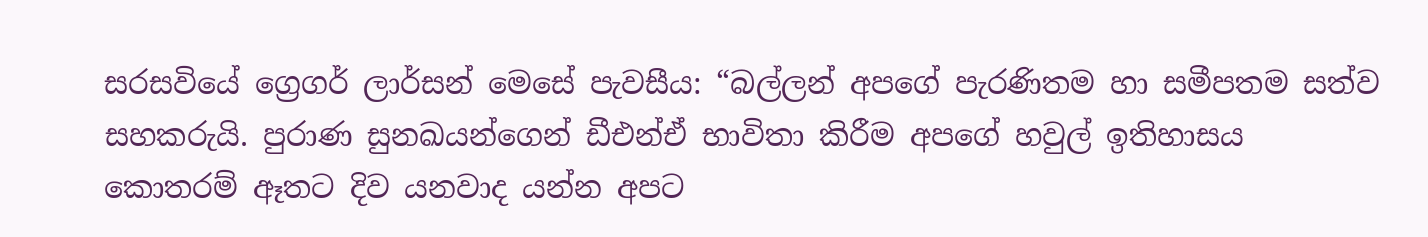සරසවියේ ග්‍රෙගර් ලාර්සන් මෙසේ පැවසීය: “බල්ලන් අපගේ පැරණිතම හා සමීපතම සත්ව සහකරුයි. පුරාණ සුනඛයන්ගෙන් ඩීඑන්ඒ භාවිතා කිරීම අපගේ හවුල් ඉතිහාසය කොතරම් ඈතට දිව යනවාද යන්න අපට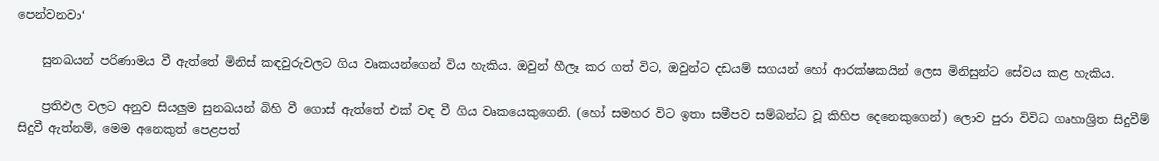පෙන්වනවා‘

    සුනඛයන් පරිණාමය වී ඇත්තේ මිනිස් කඳවුරුවලට ගිය වෘකයන්ගෙන් විය හැකිය. ඔවුන් හීලෑ කර ගත් විට, ඔවුන්ට දඩයම් සගයන් හෝ ආරක්ෂකයින් ලෙස මිනිසුන්ට සේවය කළ හැකිය.

    ප්‍රතිඵල වලට අනුව සියලුම සුනඛයන් බිහි වී ගොස් ඇත්තේ එක් වඳ වී ගිය වෘකයෙකුගෙනි. (හෝ සමහර විට ඉතා සමීපව සම්බන්ධ වූ කිහිප දෙනෙකුගෙන්) ලොව පුරා විවිධ ගෘහාශ්‍රිත සිදුවීම් සිදුවී ඇත්නම්, මෙම අනෙකුත් පෙළපත්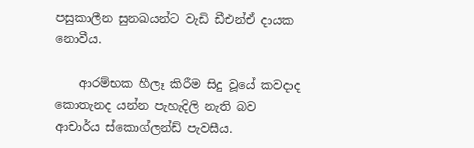පසුකාලීන සුනඛයන්ට වැඩි ඩීඑන්ඒ දායක නොවීය.

    ආරම්භක හීලෑ කිරීම සිදු වූයේ කවදාද කොතැනද යන්න පැහැදිලි නැති බව ආචාර්ය ස්කොග්ලන්ඩ් පැවසීය.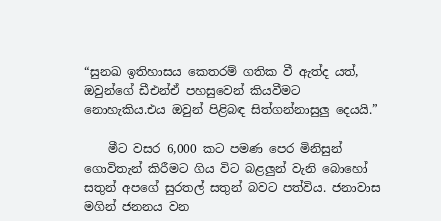“සුනඛ ඉතිහාසය කෙතරම් ගතික වී ඇත්ද යත්, ඔවුන්ගේ ඩීඑන්ඒ පහසුවෙන් කියවීමට නොහැකිය.එය ඔවුන් පිළිබඳ සිත්ගන්නාසුලු දෙයයි.”

    මීට වසර 6,000 කට පමණ පෙර මිනිසුන් ගොවිතැන් කිරීමට ගිය විට බළලුන් වැනි බොහෝ සතුන් අපගේ සුරතල් සතුන් බවට පත්විය. ජනාවාස මගින් ජනනය වන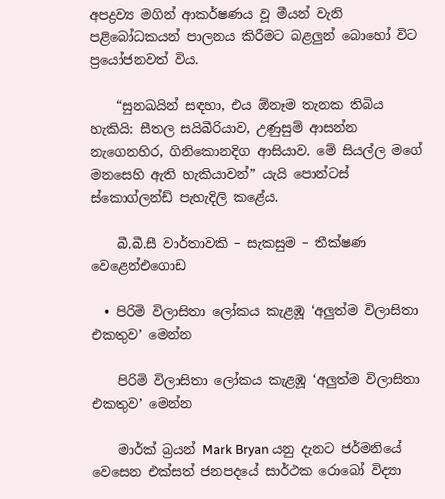අපද්‍රව්‍ය මගින් ආකර්ෂණය වූ මීයන් වැනි පළිබෝධකයන් පාලනය කිරීමට බළලුන් බොහෝ විට ප්‍රයෝජනවත් විය.

    “සුනඛයින් සඳහා, එය ඕනෑම තැනක තිබිය හැකියි: සීතල සයිබීරියාව, උණුසුම් ආසන්න නැගෙනහිර, ගිනිකොනදිග ආසියාව. මේ සියල්ල මගේ මනසෙහි ඇති හැකියාවන්” යැයි පොන්ටස් ස්කොග්ලන්ඩ් පැහැදිලි කළේය.

    බී.බී.සී වාර්තාවකි – සැකසුම – තීක්ෂණ වෙළෙන්එගොඩ

  • පිරිමි විලාසිතා ලෝකය කැළඹූ ‘අලුත්ම විලාසිතා එකතුව’ මෙන්න

    පිරිමි විලාසිතා ලෝකය කැළඹූ ‘අලුත්ම විලාසිතා එකතුව’ මෙන්න

    මාර්ක් බ්‍රයන් Mark Bryan යනු දැනට ජර්මනියේ වෙසෙන එක්සත් ජනපදයේ සාර්ථක රොබෝ විද්‍යා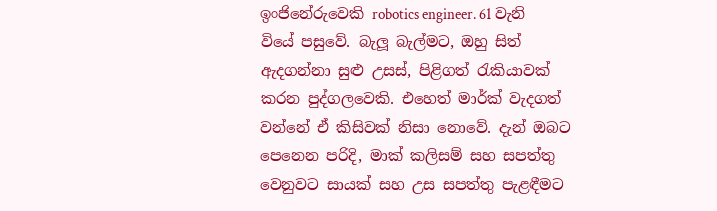ඉංජිනේරුවෙකි robotics engineer. 61 වැනි වියේ පසුවේ. බැලූ බැල්මට, ඔහු සිත් ඇදගන්නා සුළු උසස්, පිළිගත් රැකියාවක් කරන පුද්ගලවෙකි. එහෙත් මාර්ක් වැදගත් වන්නේ ඒ කිසිවක් නිසා නොවේ. දැන් ඔබට පෙනෙන පරිදි, මාක් කලිසම් සහ සපත්තු වෙනුවට සායක් සහ උස සපත්තු පැළඳීමට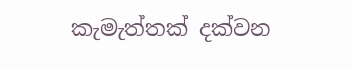කැමැත්තක් දක්වන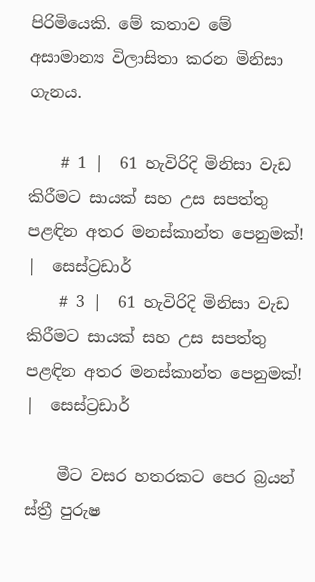පිරිමියෙකි. මේ කතාව මේ අසාමාන්‍ය විලාසිතා කරන මිනිසා ගැනය.

    # 1 |  61 හැවිරිදි මිනිසා වැඩ කිරීමට සායක් සහ උස සපත්තු පළඳින අතර මනස්කාන්ත පෙනුමක්!  |  සෙස්ට්‍රඩාර්
    # 3 |  61 හැවිරිදි මිනිසා වැඩ කිරීමට සායක් සහ උස සපත්තු පළඳින අතර මනස්කාන්ත පෙනුමක්!  |  සෙස්ට්‍රඩාර්

    මීට වසර හතරකට පෙර බ්‍රයන් ස්ත්‍රී පුරුෂ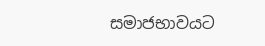සමාජභාවයට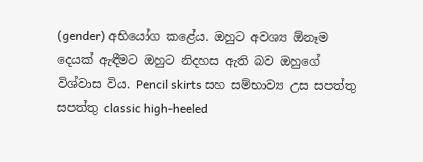(gender) අභියෝග කළේය. ඔහුට අවශ්‍ය ඕනෑම දෙයක් ඇඳීමට ඔහුට නිදහස ඇති බව ඔහුගේ විශ්වාස විය. Pencil skirts සහ සම්භාව්‍ය උස සපත්තු සපත්තු classic high-heeled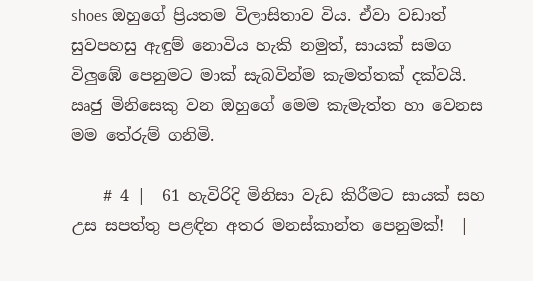shoes ඔහුගේ ප්‍රියතම විලාසිතාව විය. ඒවා වඩාත් සුවපහසු ඇඳුම් නොවිය හැකි නමුත්, සායක් සමග විලුඹේ පෙනුමට මාක් සැබවින්ම කැමත්තක් දක්වයි. ඍජු මිනිසෙකු වන ඔහුගේ මෙම කැමැත්ත හා වෙනස මම තේරුම් ගනිමි.

    # 4 |  61 හැවිරිදි මිනිසා වැඩ කිරීමට සායක් සහ උස සපත්තු පළඳින අතර මනස්කාන්ත පෙනුමක්!  |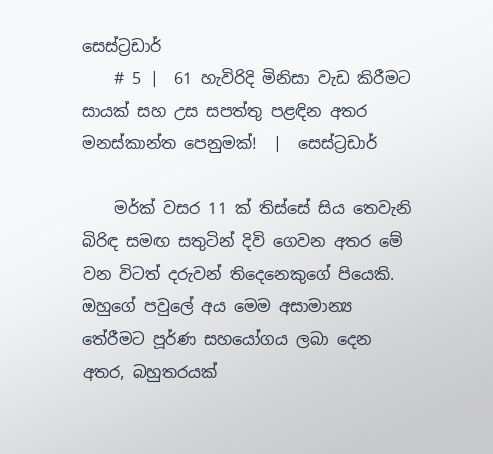සෙස්ට්‍රඩාර්
    # 5 |  61 හැවිරිදි මිනිසා වැඩ කිරීමට සායක් සහ උස සපත්තු පළඳින අතර මනස්කාන්ත පෙනුමක්!  |  සෙස්ට්‍රඩාර්

    මර්ක් වසර 11 ක් තිස්සේ සිය තෙවැනි බිරිඳ සමඟ සතුටින් දිවි ගෙවන අතර මේ වන විටත් දරුවන් තිදෙනෙකුගේ පියෙකි. ඔහුගේ පවුලේ අය මෙම අසාමාන්‍ය තේරීමට පූර්ණ සහයෝගය ලබා දෙන අතර, බහුතරයක්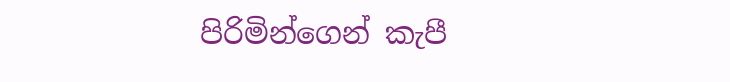පිරිමින්ගෙන් කැපී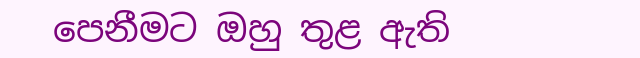පෙනීමට ඔහු තුළ ඇති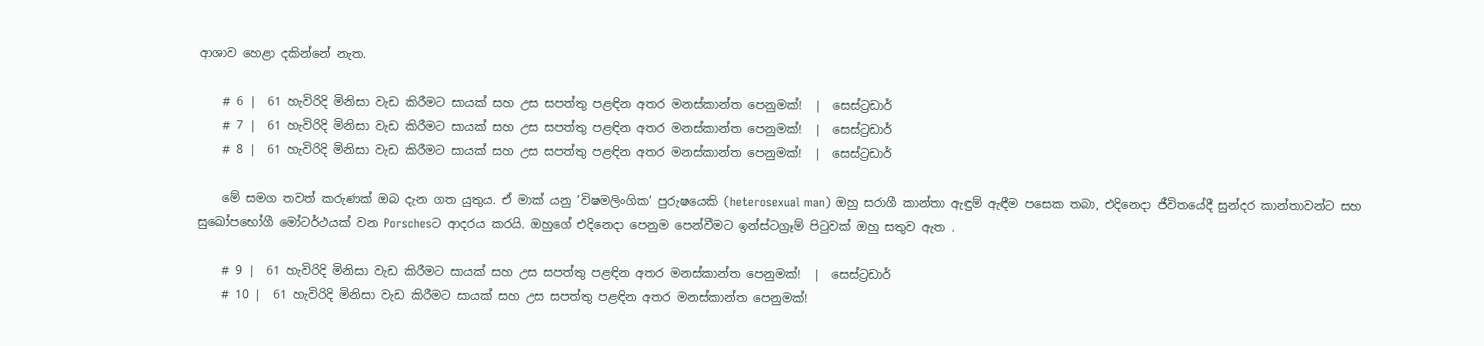ආශාව හෙළා දකින්නේ නැත.

    # 6 |  61 හැවිරිදි මිනිසා වැඩ කිරීමට සායක් සහ උස සපත්තු පළඳින අතර මනස්කාන්ත පෙනුමක්!  |  සෙස්ට්‍රඩාර්
    # 7 |  61 හැවිරිදි මිනිසා වැඩ කිරීමට සායක් සහ උස සපත්තු පළඳින අතර මනස්කාන්ත පෙනුමක්!  |  සෙස්ට්‍රඩාර්
    # 8 |  61 හැවිරිදි මිනිසා වැඩ කිරීමට සායක් සහ උස සපත්තු පළඳින අතර මනස්කාන්ත පෙනුමක්!  |  සෙස්ට්‍රඩාර්

    මේ සමග තවත් කරුණක් ඔබ දැන ගත යුතුය. ඒ මාක් යනු ‘විෂමලිංගික‘ පුරුෂයෙකි (heterosexual man) ඔහු සරාගී කාන්තා ඇඳුම් ඇඳීම පසෙක තබා, එදිනෙදා ජීවිතයේදී සුන්දර කාන්තාවන්ට සහ සුඛෝපභෝගී මෝටර්ථයක් වන Porschesට ආදරය කරයි. ඔහුගේ එදිනෙදා පෙනුම පෙන්වීමට ඉන්ස්ටග්‍රෑම් පිටුවක් ඔහු සතුව ඇත .

    # 9 |  61 හැවිරිදි මිනිසා වැඩ කිරීමට සායක් සහ උස සපත්තු පළඳින අතර මනස්කාන්ත පෙනුමක්!  |  සෙස්ට්‍රඩාර්
    # 10 |  61 හැවිරිදි මිනිසා වැඩ කිරීමට සායක් සහ උස සපත්තු පළඳින අතර මනස්කාන්ත පෙනුමක්!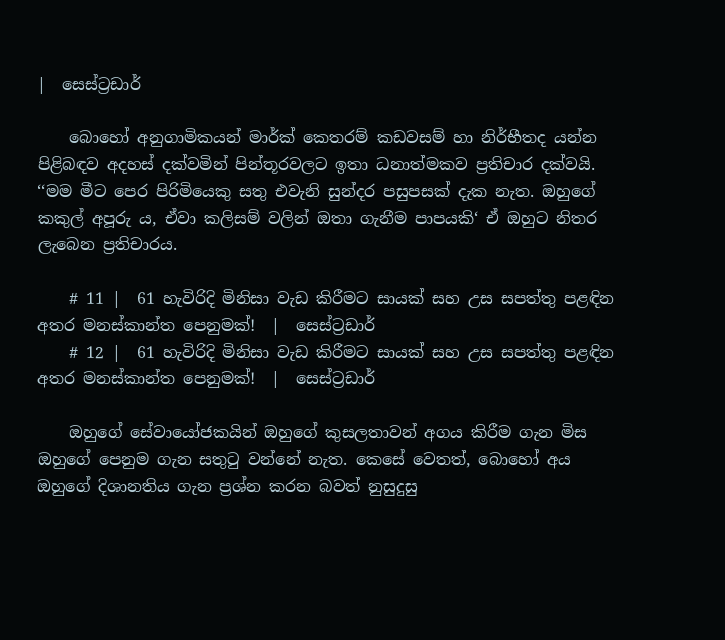|  සෙස්ට්‍රඩාර්

    බොහෝ අනුගාමිකයන් මාර්ක් කෙතරම් කඩවසම් හා නිර්භීතද යන්න පිළිබඳව අදහස් දක්වමින් පින්තූරවලට ඉතා ධනාත්මකව ප්‍රතිචාර දක්වයි. ‘‘මම මීට පෙර පිරිමියෙකු සතු එවැනි සුන්දර පසුපසක් දැක නැත. ඔහුගේ කකුල් අපූරු ය, ඒවා කලිසම් වලින් ඔතා ගැනීම පාපයකි‘ ඒ ඔහුට නිතර ලැබෙන ප්‍රතිචාරය.

    # 11 |  61 හැවිරිදි මිනිසා වැඩ කිරීමට සායක් සහ උස සපත්තු පළඳින අතර මනස්කාන්ත පෙනුමක්!  |  සෙස්ට්‍රඩාර්
    # 12 |  61 හැවිරිදි මිනිසා වැඩ කිරීමට සායක් සහ උස සපත්තු පළඳින අතර මනස්කාන්ත පෙනුමක්!  |  සෙස්ට්‍රඩාර්

    ඔහුගේ සේවායෝජකයින් ඔහුගේ කුසලතාවන් අගය කිරීම ගැන මිස ඔහුගේ පෙනුම ගැන සතුටු වන්නේ නැත. කෙසේ වෙතත්, බොහෝ අය ඔහුගේ දිශානතිය ගැන ප්‍රශ්න කරන බවත් නුසුදුසු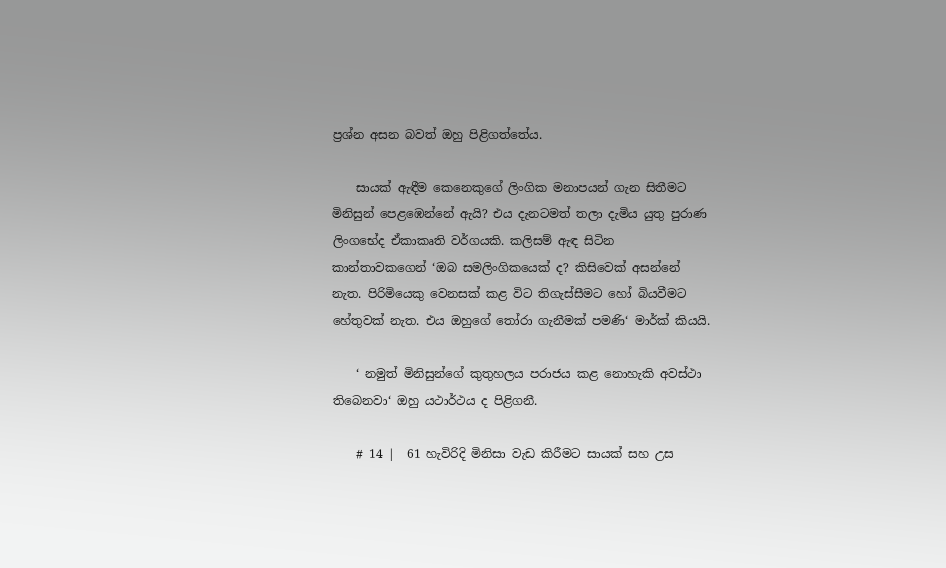ප්‍රශ්න අසන බවත් ඔහු පිළිගත්තේය.

    සායක් ඇඳීම කෙනෙකුගේ ලිංගික මනාපයන් ගැන සිතීමට මිනිසුන් පෙළඹෙන්නේ ඇයි? එය දැනටමත් තලා දැමිය යුතු පුරාණ ලිංගභේද ඒකාකෘති වර්ගයකි. කලිසම් ඇඳ සිටින කාන්තාවකගෙන් ‘ඔබ සමලිංගිකයෙක් ද? කිසිවෙක් අසන්නේ නැත. පිරිමියෙකු වෙනසක් කළ විට තිගැස්සීමට හෝ බියවීමට හේතුවක් නැත. එය ඔහුගේ තෝරා ගැනීමක් පමණි‘ මාර්ක් කියයි.

    ‘ නමුත් මිනිසුන්ගේ කුතුහලය පරාජය කළ නොහැකි අවස්ථා තිබෙනවා‘ ඔහු යථාර්ථය ද පිළිගනී.

    # 14 |  61 හැවිරිදි මිනිසා වැඩ කිරීමට සායක් සහ උස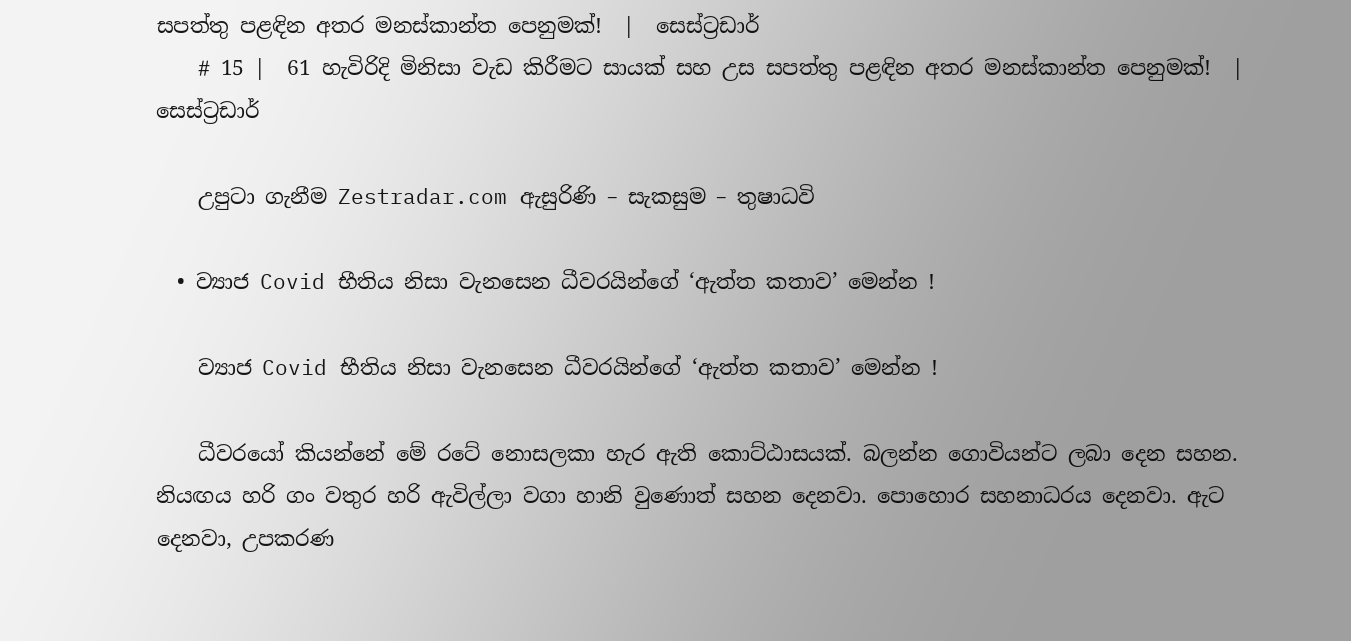සපත්තු පළඳින අතර මනස්කාන්ත පෙනුමක්!  |  සෙස්ට්‍රඩාර්
    # 15 |  61 හැවිරිදි මිනිසා වැඩ කිරීමට සායක් සහ උස සපත්තු පළඳින අතර මනස්කාන්ත පෙනුමක්!  |  සෙස්ට්‍රඩාර්

    උපුටා ගැනීම Zestradar.com ඇසුරිණි – සැකසුම – තුෂාධවි

  • ව්‍යාජ Covid භීතිය නිසා වැනසෙන ධීවරයින්ගේ ‘ඇත්ත කතාව’ මෙන්න !

    ව්‍යාජ Covid භීතිය නිසා වැනසෙන ධීවරයින්ගේ ‘ඇත්ත කතාව’ මෙන්න !

    ධීවරයෝ කියන්නේ මේ රටේ නොසලකා හැර ඇති කොට්ඨාසයක්. බලන්න ගොවියන්ට ලබා දෙන සහන. නියඟය හරි ගං වතුර හරි ඇවිල්ලා වගා හානි වුණොත් සහන දෙනවා. පොහොර සහනාධරය දෙනවා. ඇට දෙනවා, උපකරණ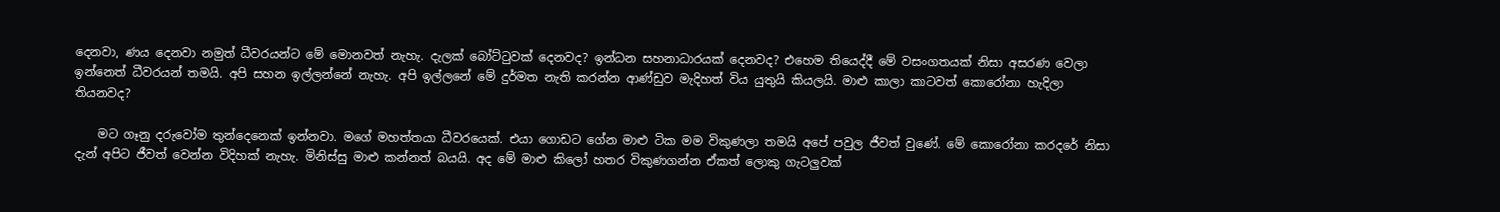දෙනවා, ණය දෙනවා නමුත් ධීවරයන්ට මේ මොනවත් නැහැ. දැලක් බෝට්ටුවක් දෙනවද? ඉන්ධන සහනාධාරයක් දෙනවද? එහෙම තියෙද්දී මේ වසංගතයක් නිසා අසරණ වෙලා ඉන්නෙත් ධීවරයන් තමයි. අපි සහන ඉල්ලන්නේ නැහැ. අපි ඉල්ලනේ මේ දුර්මත නැති කරන්න ආණ්ඩුව මැදිහත් විය යුතුයි කියලයි. මාළු කාලා කාටවත් කොරෝනා හැදිලා තියනවද?

    මට ගෑනු දරුවෝම තුන්දෙනෙක් ඉන්නවා. මගේ මහත්තයා ධීවරයෙක්. එයා ගොඩට ගේන මාළු ටික මම විකුණලා තමයි අපේ පවුල ජීවත් වුණේ. මේ කොරෝනා කරදරේ නිසා දැන් අපිට ජීවත් වෙන්න විදිහක් නැහැ. මිනිස්සු මාළු කන්නත් බයයි. අද මේ මාළු කිලෝ හතර විකුණගන්න ඒකත් ලොකු ගැටලුවක්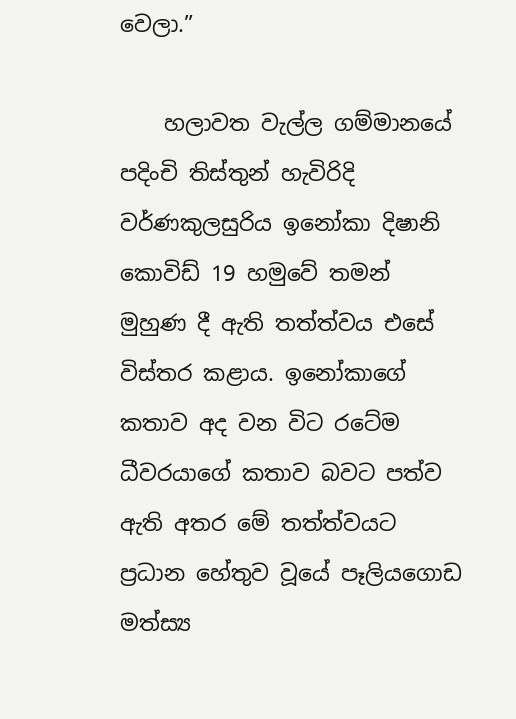වෙලා.”

    හලාවත වැල්ල ගම්මානයේ පදිංචි තිස්තුන් හැවිරිදි වර්ණකුලසුරිය ඉනෝකා දිෂානි කොවිඩ් 19 හමුවේ තමන් මුහුණ දී ඇති තත්ත්වය එසේ විස්තර කළාය. ඉනෝකාගේ කතාව අද වන විට රටේම ධීවරයාගේ කතාව බවට පත්ව ඇති අතර මේ තත්ත්වයට ප්‍රධාන හේතුව වූයේ පෑලියගොඩ මත්ස්‍ය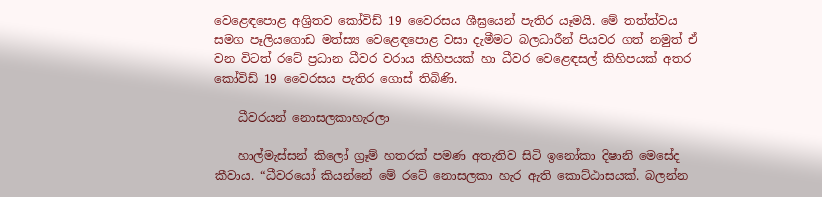වෙළෙඳපොළ අශ්‍රිතව කෝවිඩ් 19 වෛරසය ශීඝ්‍රයෙන් පැතිර යෑමයි. මේ තත්ත්වය සමග පෑලියගොඩ මත්ස්‍ය වෙළෙඳපොළ වසා දැමීමට බලධාරීන් පියවර ගත් නමුත් ඒ වන විටත් රටේ ප්‍රධාන ධීවර වරාය කිහිපයක් හා ධීවර වෙළෙඳසල් කිහිපයක් අතර කෝවිඩ් 19 වෛරසය පැතිර ගොස් තිබිණි.

    ධීවරයන් නොසලකාහැරලා

    හාල්මැස්සන් කිලෝ ග්‍රෑම් හතරක් පමණ අතැතිව සිටි ඉනෝකා දිෂානි මෙසේද කීවාය. “ධීවරයෝ කියන්නේ මේ රටේ නොසලකා හැර ඇති කොට්ඨාසයක්. බලන්න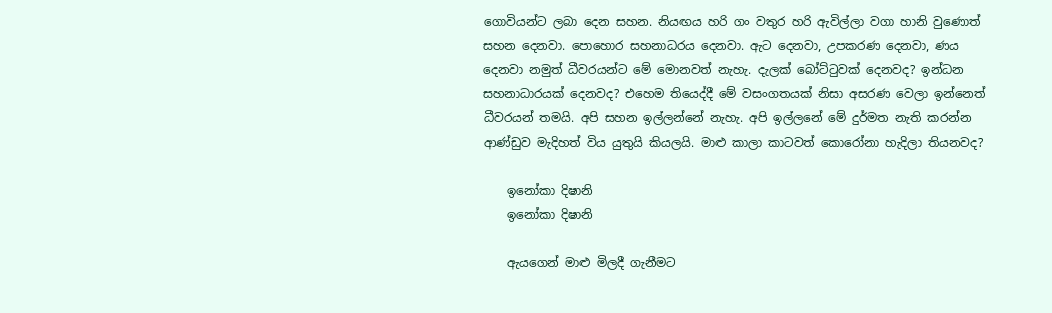ගොවියන්ට ලබා දෙන සහන. නියඟය හරි ගං වතුර හරි ඇවිල්ලා වගා හානි වුණොත් සහන දෙනවා. පොහොර සහනාධරය දෙනවා. ඇට දෙනවා, උපකරණ දෙනවා, ණය දෙනවා නමුත් ධීවරයන්ට මේ මොනවත් නැහැ. දැලක් බෝට්ටුවක් දෙනවද? ඉන්ධන සහනාධාරයක් දෙනවද? එහෙම තියෙද්දී මේ වසංගතයක් නිසා අසරණ වෙලා ඉන්නෙත් ධීවරයන් තමයි. අපි සහන ඉල්ලන්නේ නැහැ. අපි ඉල්ලනේ මේ දුර්මත නැති කරන්න ආණ්ඩුව මැදිහත් විය යුතුයි කියලයි. මාළු කාලා කාටවත් කොරෝනා හැදිලා තියනවද?

    ඉනෝකා දිෂානි
    ඉනෝකා දිෂානි

    ඇයගෙන් මාළු මිලදී ගැනීමට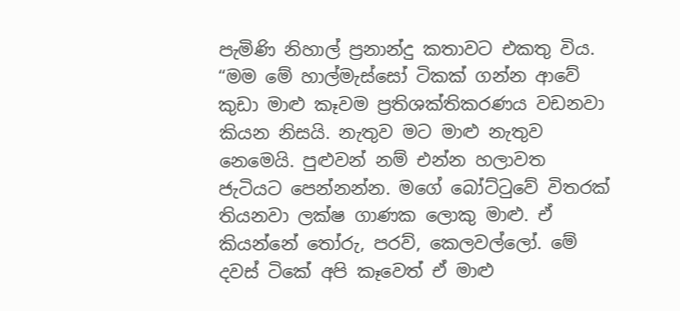පැමිණි නිහාල් ප්‍රනාන්දු කතාවට එකතු විය. “මම මේ හාල්මැස්සෝ ටිකක් ගන්න ආවේ කුඩා මාළු කෑවම ප්‍රතිශක්තිකරණය වඩනවා කියන නිසයි. නැතුව මට මාළු නැතුව නෙමෙයි. පුළුවන් නම් එන්න හලාවත ජැටියට පෙන්නන්න. මගේ බෝට්ටුවේ විතරක් තියනවා ලක්ෂ ගාණක ලොකු මාළු. ඒ කියන්නේ තෝරු, පරව්, කෙලවල්ලෝ. මේ දවස් ටිකේ අපි කෑවෙත් ඒ මාළු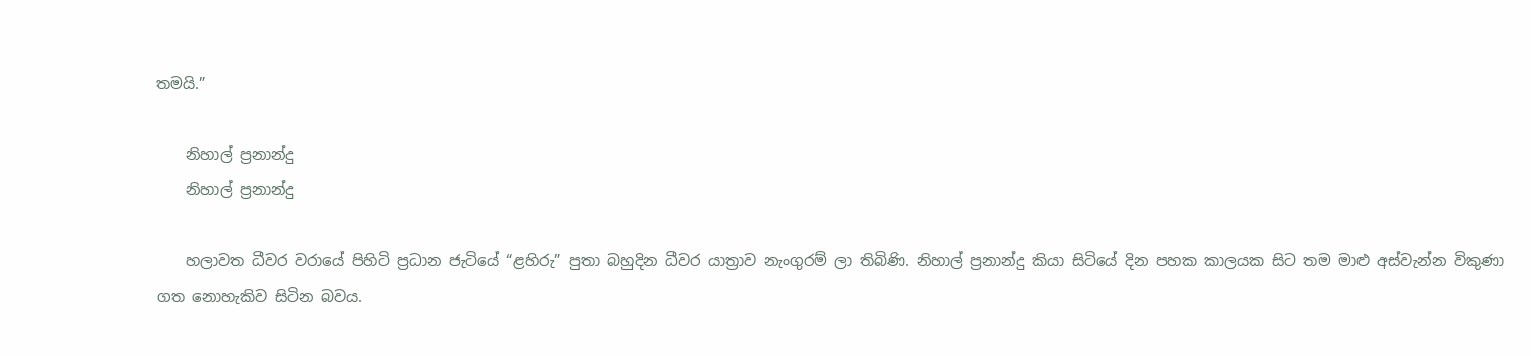තමයි.”

    නිහාල් ප්‍රනාන්දු
    නිහාල් ප්‍රනාන්දු

    හලාවත ධීවර වරායේ පිහිටි ප්‍රධාන ජැටියේ “ළහිරු” පුතා බහුදින ධීවර යාත්‍රාව නැංගුරම් ලා තිබිණි. නිහාල් ප්‍රනාන්දු කියා සිටියේ දින පහක කාලයක සිට තම මාළු අස්වැන්න විකුණා ගත නොහැකිව සිටින බවය.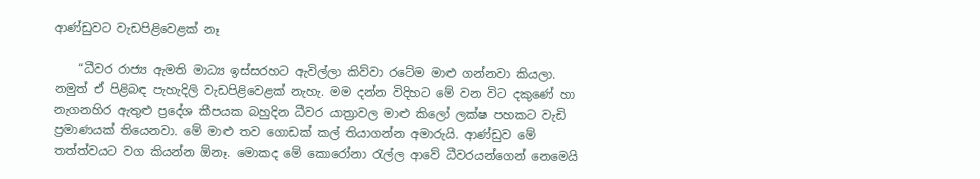ආණ්ඩුවට වැඩපිළිවෙළක් නෑ

    “ධීවර රාජ්‍ය ඇමති මාධ්‍ය ඉස්සරහට ඇවිල්ලා කිව්වා රටේම මාළු ගන්නවා කියලා. නමුත් ඒ පිළිබඳ පැහැදිලි වැඩපිළිවෙළක් නැහැ. මම දන්න විදිහට මේ වන විට දකුණේ හා නැගනහිර ඇතුළු ප්‍රදේශ කීපයක බහුදින ධීවර යාත්‍රාවල මාළු කිලෝ ලක්ෂ පහකට වැඩි ප්‍රමාණයක් තියෙනවා. මේ මාළු තව ගොඩක් කල් තියාගන්න අමාරුයි. ආණ්ඩුව මේ තත්ත්වයට වග කියන්න ඕනෑ. මොකද මේ කොරෝනා රැල්ල ආවේ ධීවරයන්ගෙන් නෙමෙයි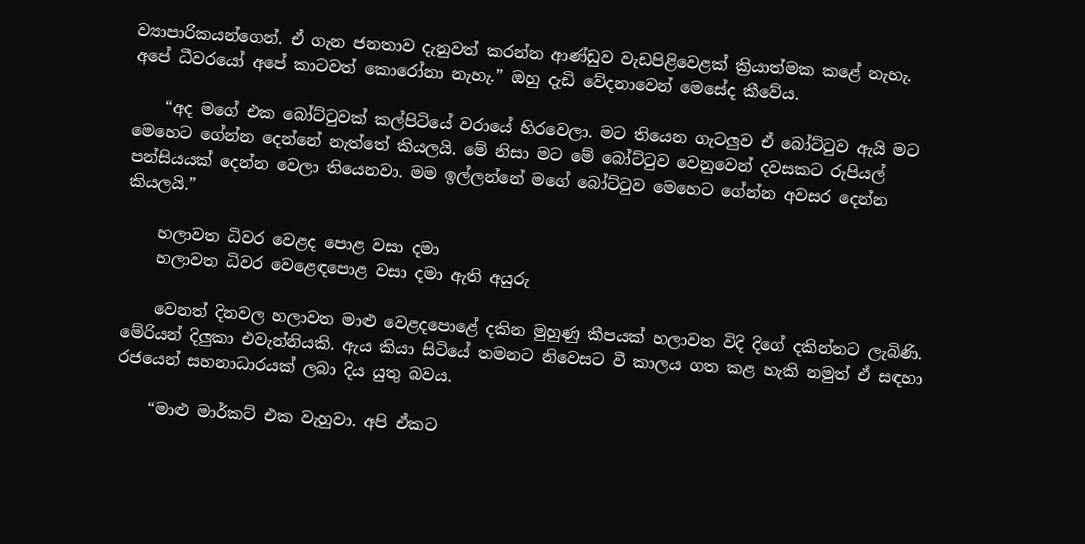ව්‍යාපාරිකයන්ගෙන්. ඒ ගැන ජනතාව දැනුවත් කරන්න ආණ්ඩුව වැඩපිළිවෙළක් ක්‍රියාත්මක කළේ නැහැ. අපේ ධීවරයෝ අපේ කාටවත් කොරෝනා නැහැ.” ඔහු දැඩි වේදනාවෙන් මෙසේද කීවේය.

    “අද මගේ එක බෝට්ටුවක් කල්පිටියේ වරායේ හිරවෙලා. මට තියෙන ගැටලුව ඒ බෝට්ටුව ඇයි මට මෙහෙට ගේන්න දෙන්නේ නැත්තේ කියලයි. මේ නිසා මට මේ බෝට්ටුව වෙනුවෙන් දවසකට රුපියල් පන්සියයක් දෙන්න වෙලා තියෙනවා. මම ඉල්ලන්නේ මගේ බෝට්ටුව මෙහෙට ගේන්න අවසර දෙන්න කියලයි.”

    හලාවත ධිවර වෙළද පොළ වසා දමා
    හලාවත ධිවර වෙළෙඳපොළ වසා දමා ඇති අයුරු

    වෙනත් දිනවල හලාවත මාළු වෙළදපොළේ දකින මුහුණු කීපයක් හලාවත විදි දිගේ දකින්නට ලැබිණි. මේරියන් දිලුකා එවැන්නියකි. ඇය කියා සිටියේ තමනට නිවෙසට වී කාලය ගත කළ හැකි නමුත් ඒ සඳහා රජයෙන් සහනාධාරයක් ලබා දිය යුතු බවය.

    “මාළු මාර්කට් එක වැහුවා. අපි ඒකට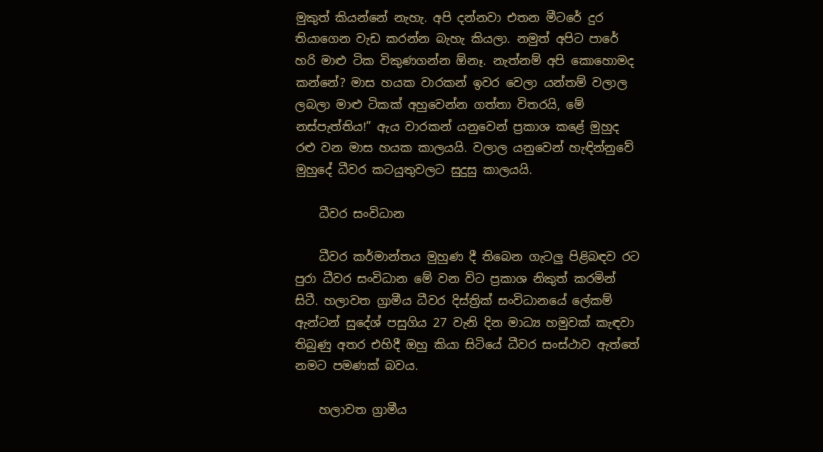මුකුත් කියන්නේ නැහැ. අපි දන්නවා එතන මීටරේ දුර තියාගෙන වැඩ කරන්න බැහැ කියලා. නමුත් අපිට පාරේ හරි මාළු ටික විකුණගන්න ඕනෑ. නැත්නම් අපි කොහොමද කන්නේ? මාස හයක වාරකන් ඉවර වෙලා යන්තම් වලාල ලබලා මාළු ටිකක් අහුවෙන්න ගත්තා විතරයි, මේ නස්පැත්තිය!” ඇය වාරකන් යනුවෙන් ප්‍රකාශ කළේ මුහුද රළු වන මාස හයක කාලයයි. වලාල යනුවෙන් හැඳින්නුවේ මුහුදේ ධීවර කටයුතුවලට සුදුසු කාලයයි.

    ධීවර සංවිධාන

    ධීවර කර්මාන්තය මුහුණ දී තිබෙන ගැටලු පිළිබඳව රට පුරා ධීවර සංවිධාන මේ වන විට ප්‍රකාශ නිකුත් කරමින් සිටී. හලාවත ග්‍රාමීය ධීවර දිස්ත්‍රික් සංවිධානයේ ලේකම් ඇන්ටන් සුදේශ් පසුගිය 27 වැනි දින මාධ්‍ය හමුවක් කැඳවා තිබුණු අතර එහිදී ඔහු කියා සිටියේ ධීවර සංස්ථාව ඇත්තේ නමට පමණක් බවය.

    හලාවත ග්‍රාමීය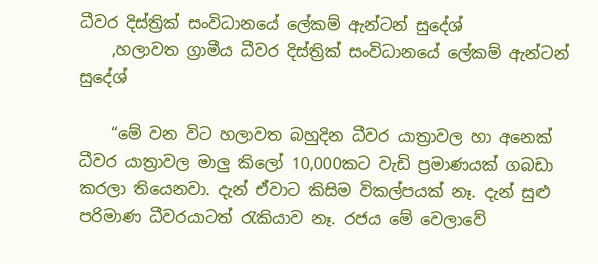ධීවර දිස්ත්‍රික් සංවිධානයේ ලේකම් ඇන්ටන් සුදේශ්
    ,හලාවත ග්‍රාමීය ධීවර දිස්ත්‍රික් සංවිධානයේ ලේකම් ඇන්ටන් සුදේශ්

    “මේ වන විට හලාවත බහුදින ධීවර යාත්‍රාවල හා අනෙක් ධීවර යාත්‍රාවල මාලු කිලෝ 10,000කට වැඩි ප්‍රමාණයක් ගබඩා කරලා තියෙනවා. දැන් ඒවාට කිසිම විකල්පයක් නෑ. දැන් සුළු පරිමාණ ධීවරයාටත් රැකියාව නෑ. රජය මේ වෙලාවේ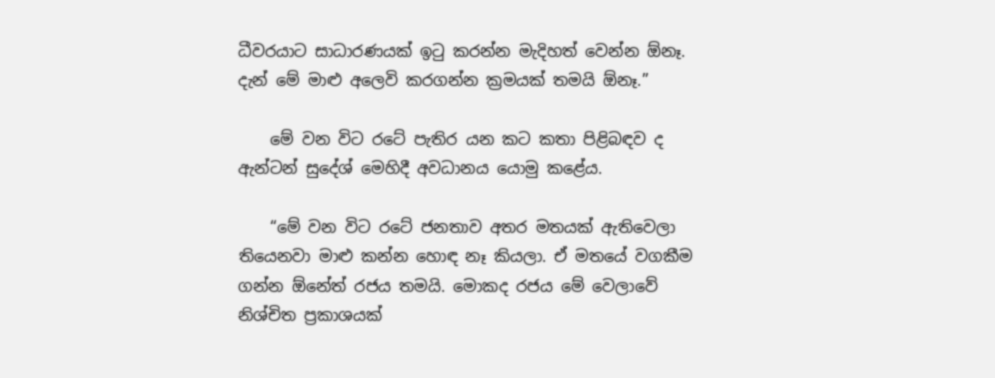ධීවරයාට සාධාරණයක් ඉටු කරන්න මැදිහත් වෙන්න ඕනෑ. දැන් මේ මාළු අලෙවි කරගන්න ක්‍රමයක් තමයි ඕනෑ.”

    මේ වන විට රටේ පැතිර යන කට කතා පිළිබඳව ද ඇන්ටන් සුදේශ් මෙහිදී අවධානය යොමු කළේය.

    “මේ වන විට රටේ ජනතාව අතර මතයක් ඇතිවෙලා තියෙනවා මාළු කන්න හොඳ නෑ කියලා. ඒ මතයේ වගකීම ගන්න ඕනේත් රජය තමයි. මොකද රජය මේ වෙලාවේ නිශ්චිත ප්‍රකාශයක්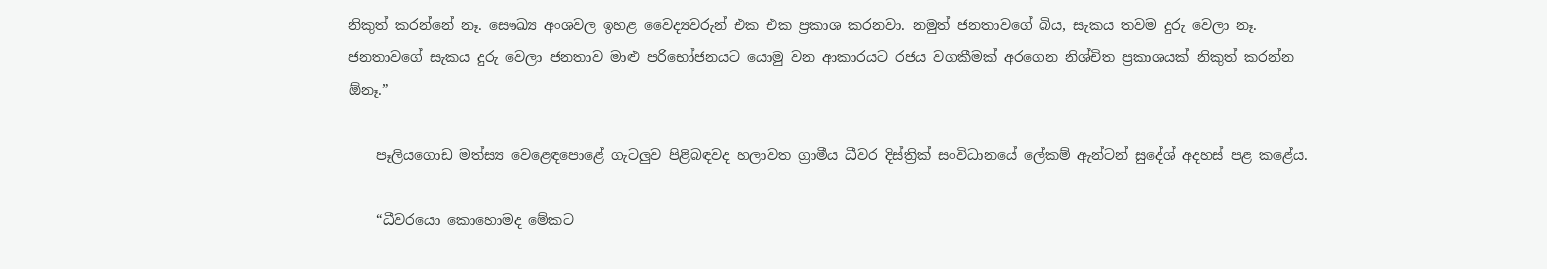නිකුත් කරන්නේ නෑ. සෞඛ්‍ය අංශවල ඉහළ වෛද්‍යවරුන් එක එක ප්‍රකාශ කරනවා. නමුත් ජනතාවගේ බිය, සැකය තවම දුරු වෙලා නෑ. ජනතාවගේ සැකය දුරු වෙලා ජනතාව මාළු පරිභෝජනයට යොමු වන ආකාරයට රජය වගකීමක් අරගෙන නිශ්චිත ප්‍රකාශයක් නිකුත් කරන්න ඕනෑ.”

    පෑලියගොඩ මත්ස්‍ය වෙළෙඳපොළේ ගැටලුව පිළිබඳවද හලාවත ග්‍රාමීය ධීවර දිස්ත්‍රික් සංවිධානයේ ලේකම් ඇන්ටන් සුදේශ් අදහස් පළ කළේය.

    “ධීවරයො කොහොමද මේකට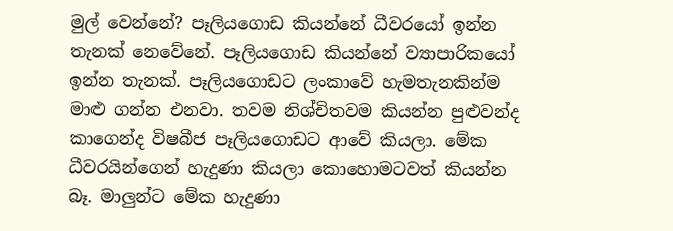මුල් වෙන්නේ? පෑලියගොඩ කියන්නේ ධීවරයෝ ඉන්න තැනක් නෙවේනේ. පෑලියගොඩ කියන්නේ ව්‍යාපාරිකයෝ ඉන්න තැනක්. පෑලියගොඩට ලංකාවේ හැමතැනකින්ම මාළු ගන්න එනවා. තවම නිශ්චිතවම කියන්න පුළුවන්ද කාගෙන්ද විෂබීජ පෑලියගොඩට ආවේ කියලා. මේක ධීවරයින්ගෙන් හැදුණා කියලා කොහොමටවත් කියන්න බෑ. මාලුන්ට මේක හැදුණා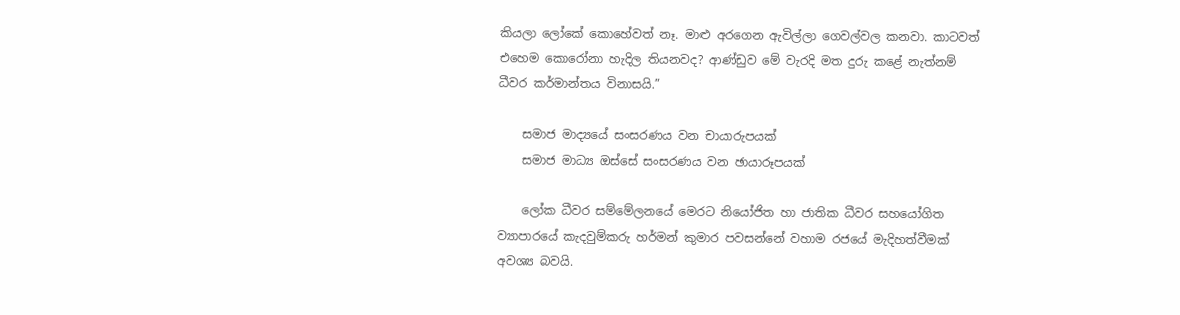කියලා ලෝකේ කොහේවත් නෑ. මාළු අරගෙන ඇවිල්ලා ගෙවල්වල කනවා. කාටවත් එහෙම කොරෝනා හැදිල තියනවද? ආණ්ඩුව මේ වැරදි මත දුරු කළේ නැත්නම් ධීවර කර්මාන්තය විනාසයි.”

    සමාජ මාද්‍යයේ සංසරණය වන චායාරුපයක්
    සමාජ මාධ්‍ය ඔස්සේ සංසරණය වන ඡායාරූපයක්

    ලෝක ධීවර සම්මේලනයේ මෙරට නියෝජිත හා ජාතික ධීවර සහයෝගිත ව්‍යාපාරයේ කැදවුම්කරු හර්මන් කුමාර පවසන්නේ වහාම රජයේ මැදිහත්වීමක් අවශ්‍ය බවයි.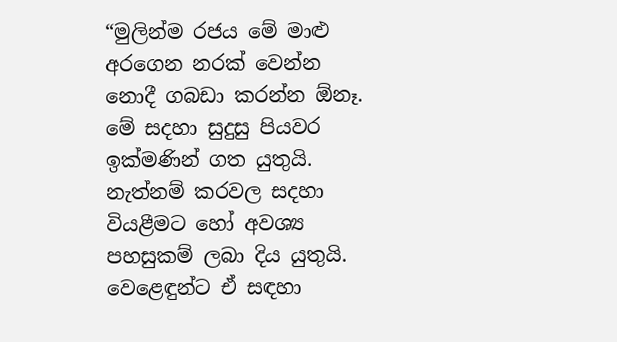“මුලින්ම රජය මේ මාළු අරගෙන නරක් වෙන්න නොදී ගබඩා කරන්න ඕනෑ. මේ සදහා සුදුසු පියවර ඉක්මණින් ගත යුතුයි. නැත්නම් කරවල සදහා වියළීමට හෝ අවශ්‍ය පහසුකම් ලබා දිය යුතුයි. වෙළෙඳුන්ට ඒ සඳහා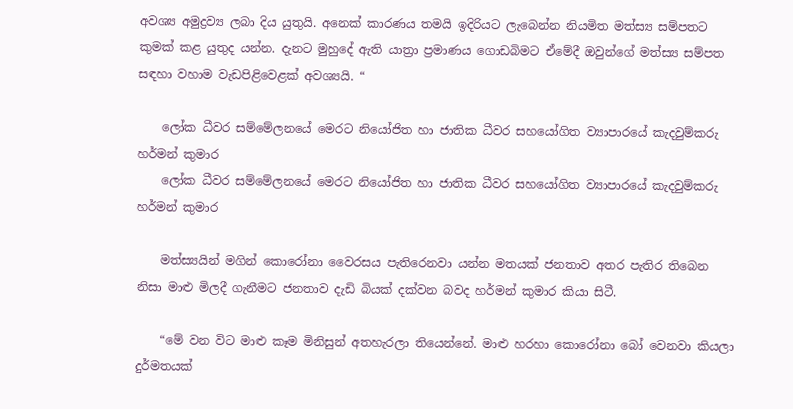අවශ්‍ය අමුද්‍රව්‍ය ලබා දිය යුතුයි. අනෙක් කාරණය තමයි ඉදිරියට ලැබෙන්න නියමිත මත්ස්‍ය සම්පතට කුමක් කළ යුතුද යන්න. දැනට මුහුදේ ඇති යාත්‍රා ප්‍රමාණය ගොඩබිමට ඒමේදී ඔවුන්ගේ මත්ස්‍ය සම්පත සඳහා වහාම වැඩපිළිවෙළක් අවශ්‍යයි. “

    ලෝක ධීවර සම්මේලනයේ මෙරට නියෝජිත හා ජාතික ධීවර සහයෝගිත ව්‍යාපාරයේ කැදවුම්කරු හර්මන් කුමාර
    ලෝක ධීවර සම්මේලනයේ මෙරට නියෝජිත හා ජාතික ධීවර සහයෝගිත ව්‍යාපාරයේ කැදවුම්කරු හර්මන් කුමාර

    මත්ස්‍යයින් මගින් කොරෝනා වෛරසය පැතිරෙනවා යන්න මතයක් ජනතාව අතර පැතිර තිබෙන නිසා මාළු මිලදී ගැනීමට ජනතාව දැඩි බියක් දක්වන බවද හර්මන් කුමාර කියා සිටී.

    “මේ වන විට මාළු කෑම මිනිසුන් අතහැරලා තියෙන්නේ. මාළු හරහා කොරෝනා බෝ වෙනවා කියලා දුර්මතයක්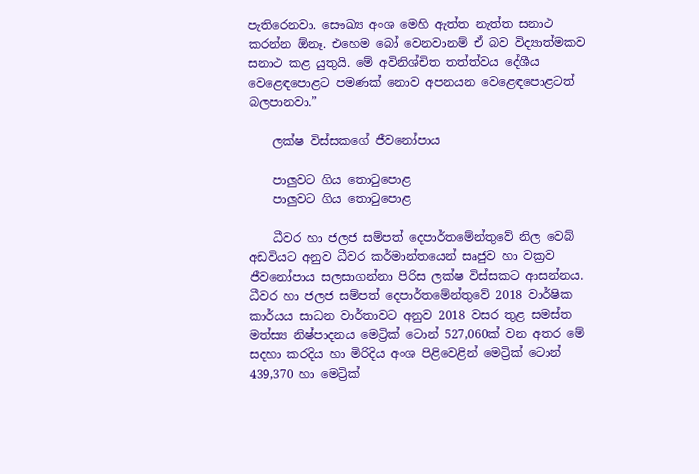පැතිරෙනවා. සෞඛ්‍ය අංශ මෙහි ඇත්ත නැත්ත සනාථ කරන්න ඕනෑ. එහෙම බෝ වෙනවානම් ඒ බව විද්‍යාත්මකව සනාථ කළ යුතුයි. මේ අවිනිශ්චිත තත්ත්වය දේශීය වෙළෙඳපොළට පමණක් නොව අපනයන වෙළෙඳපොළටත් බලපානවා.”

    ලක්ෂ විස්සකගේ ජීවනෝපාය

    පාලුවට ගිය තොටුපොළ
    පාලුවට ගිය තොටුපොළ

    ධීවර හා ජලජ සම්පත් දෙපාර්තමේන්තුවේ නිල වෙබ් අඩවියට අනුව ධීවර කර්මාන්තයෙන් සෘජුව හා වක්‍රව ජීවනෝපාය සලසාගන්නා පිරිස ලක්ෂ විස්සකට ආසන්නය. ධීවර හා ජලජ සම්පත් දෙපාර්තමේන්තුවේ 2018 වාර්ෂික කාර්යය සාධන වාර්තාවට අනුව 2018 වසර තුළ සමස්ත මත්ස්‍ය නිෂ්පාදනය මෙට්‍රික් ටොන් 527,060ක් වන අතර මේ සදහා කරදිය හා මිරිදිය අංශ පිළිවෙළින් මෙට්‍රික් ටොන් 439,370 හා මෙට්‍රික්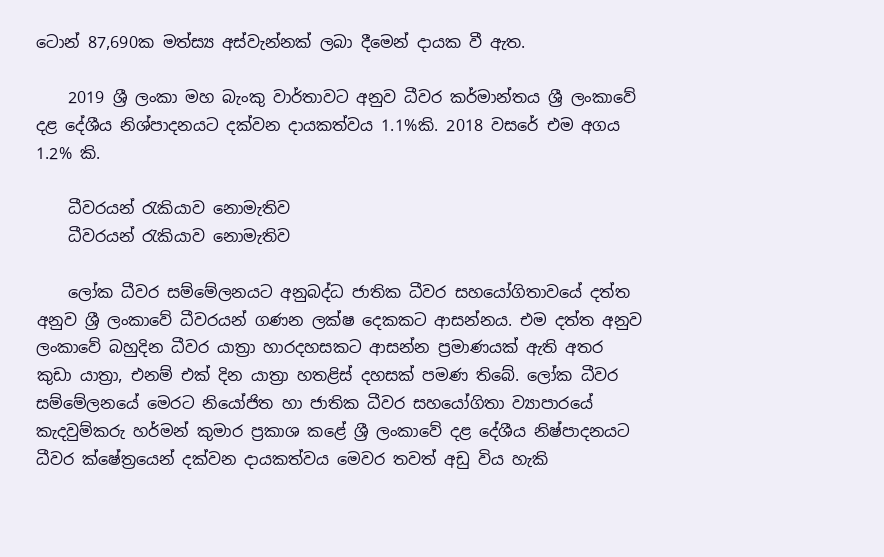ටොන් 87,690ක මත්ස්‍ය අස්වැන්නක් ලබා දීමෙන් දායක වී ඇත.

    2019 ශ්‍රී ලංකා මහ බැංකු වාර්තාවට අනුව ධීවර කර්මාන්තය ශ්‍රී ලංකාවේ දළ දේශීය නිශ්පාදනයට දක්වන දායකත්වය 1.1%කි. 2018 වසරේ එම අගය 1.2% කි.

    ධීවරයන් රැකියාව නොමැතිව
    ධීවරයන් රැකියාව නොමැතිව

    ලෝක ධීවර සම්මේලනයට අනුබද්ධ ජාතික ධීවර සහයෝගිතාවයේ දත්ත අනුව ශ්‍රී ලංකාවේ ධීවරයන් ගණන ලක්ෂ දෙකකට ආසන්නය. එම දත්ත අනුව ලංකාවේ බහුදින ධීවර යාත්‍රා හාරදහසකට ආසන්න ප්‍රමාණයක් ඇති අතර කුඩා යාත්‍රා, එනම් එක් දින යාත්‍රා හතළිස් දහසක් පමණ තිබේ. ලෝක ධීවර සම්මේලනයේ මෙරට නියෝජිත හා ජාතික ධීවර සහයෝගිතා ව්‍යාපාරයේ කැදවුම්කරු හර්මන් කුමාර ප්‍රකාශ කළේ ශ්‍රී ලංකාවේ දළ දේශීය නිෂ්පාදනයට ධීවර ක්ෂේත්‍රයෙන් දක්වන දායකත්වය මෙවර තවත් අඩු විය හැකි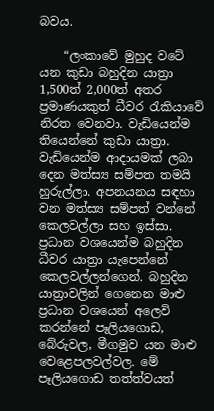බවය.

    “ලංකාවේ මුහුද වටේ යන කුඩා බහුදින යාත්‍රා 1,500ත් 2,000ත් අතර ප්‍රමාණයකුත් ධීවර රැකියාවේ නිරත වෙනවා. වැඩියෙන්ම තියෙන්නේ කුඩා යාත්‍රා. වැඩියෙන්ම ආදායමක් ලබා දෙන මත්ස්‍ය සම්පත තමයි හුරුල්ලා. අපනයනය සඳහා වන මත්ස්‍ය සම්පත් වන්නේ කෙලවල්ලා සහ ඉස්සා. ප්‍රධාන වශයෙන්ම බහුදින ධීවර යාත්‍රා යැපෙන්නේ කෙලවල්ලන්ගෙන්. බහුදින යාත්‍රාවලින් ගෙනෙන මාළු ප්‍රධාන වශයෙන් අලෙවි කරන්නේ පෑලියගොඩ, බේරුවල, මීගමුව යන මාළු වෙළෙපලවල්වල. මේ පෑලියගොඩ තත්ත්වයත්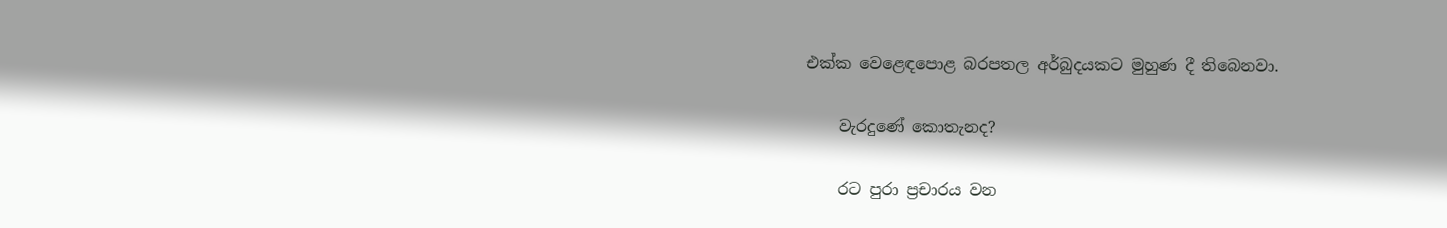එක්ක වෙළෙඳපොළ බරපතල අර්බුදයකට මුහුණ දී තිබෙනවා.

    වැරදුණේ කොතැනද?

    රට පුරා ප්‍රචාරය වන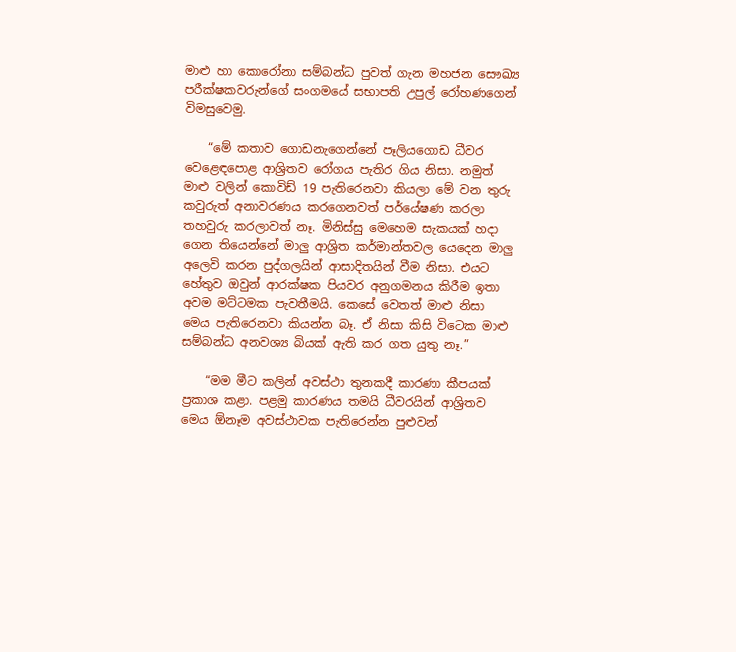මාළු හා කොරෝනා සම්බන්ධ පුවත් ගැන මහජන සෞඛ්‍ය පරීක්ෂකවරුන්ගේ සංගමයේ සභාපති උපුල් රෝහණගෙන් විමසුවෙමු.

    “මේ කතාව ගොඩනැගෙන්නේ පෑලියගොඩ ධීවර වෙළෙඳපොළ ආශ්‍රිතව රෝගය පැතිර ගිය නිසා. නමුත් මාළු වලින් කොවිඩ් 19 පැතිරෙනවා කියලා මේ වන තුරු කවුරුත් අනාවරණය කරගෙනවත් පර්යේෂණ කරලා තහවුරු කරලාවත් නෑ. මිනිස්සු මෙහෙම සැකයක් හදා ගෙන තියෙන්නේ මාලු ආශ්‍රිත කර්මාන්තවල යෙදෙන මාලු අලෙවි කරන පුද්ගලයින් ආසාදිතයින් වීම නිසා. එයට හේතුව ඔවුන් ආරක්ෂක පියවර අනුගමනය කිරීම ඉතා අවම මට්ටමක පැවතීමයි. කෙසේ වෙතත් මාළු නිසා මෙය පැතිරෙනවා කියන්න බෑ. ඒ නිසා කිසි විටෙක මාළු සම්බන්ධ අනවශ්‍ය බියක් ඇති කර ගත යුතු නෑ.”

    “මම මීට කලින් අවස්ථා තුනකදී කාරණා කීපයක් ප්‍රකාශ කළා. පළමු කාරණය තමයි ධීවරයින් ආශ්‍රිතව මෙය ඕනෑම අවස්ථාවක පැතිරෙන්න පුළුවන්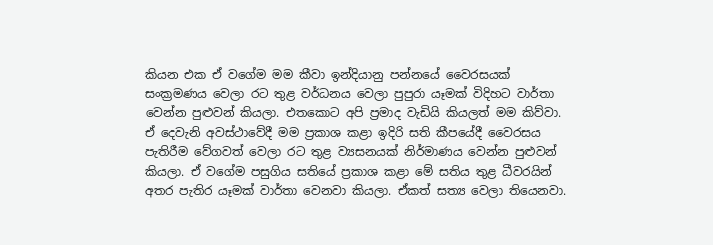කියන එක ඒ වගේම මම කීවා ඉන්දියානු පන්නයේ වෛරසයක් සංක්‍රමණය වෙලා රට තුළ වර්ධනය වෙලා පුපුරා යෑමක් විදිහට වාර්තා වෙන්න පුළුවන් කියලා. එතකොට අපි ප්‍රමාද වැඩියි කියලත් මම කිව්වා. ඒ දෙවැනි අවස්ථාවේදී මම ප්‍රකාශ කළා ඉදිරි සති කීපයේදී වෛරසය පැතිරීම වේගවත් වෙලා රට තුළ ව්‍යසනයක් නිර්මාණය වෙන්න පුළුවන් කියලා. ඒ වගේම පසුගිය සතියේ ප්‍රකාශ කළා මේ සතිය තුළ ධීවරයින් අතර පැතිර යෑමක් වාර්තා වෙනවා කියලා. ඒකත් සත්‍ය වෙලා තියෙනවා.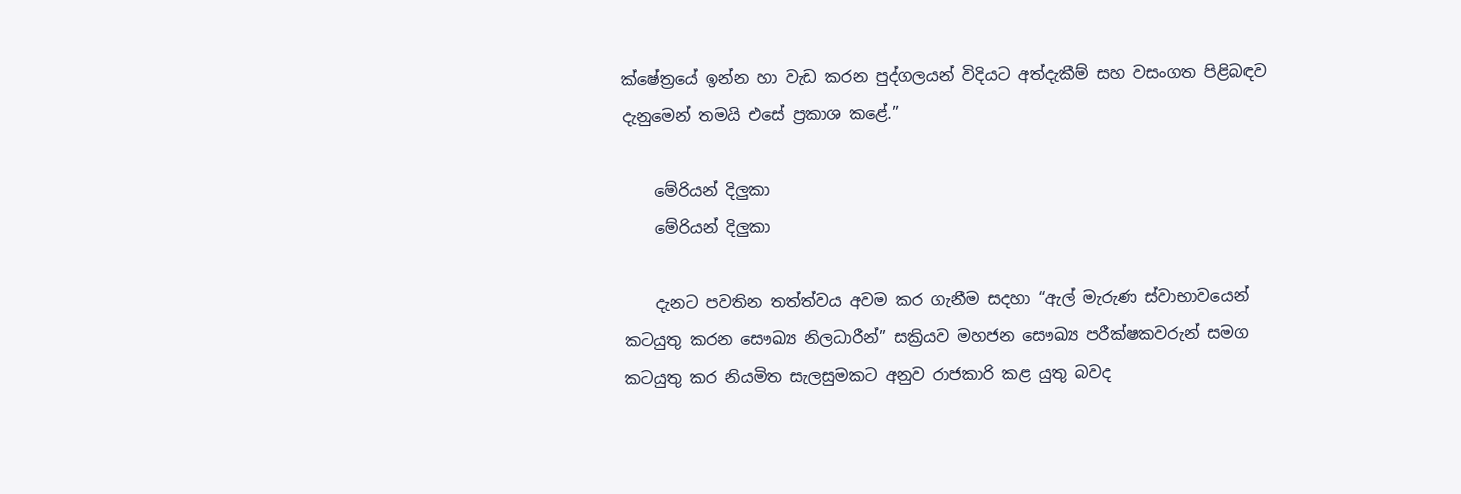ක්ෂේත්‍රයේ ඉන්න හා වැඩ කරන පුද්ගලයන් විදියට අත්දැකීම් සහ වසංගත පිළිබඳව දැනුමෙන් තමයි එසේ ප්‍රකාශ කළේ.”

    මේරියන් දිලුකා
    මේරියන් දිලුකා

    දැනට පවතින තත්ත්වය අවම කර ගැනීම සදහා “ඇල් මැරුණ ස්වාභාවයෙන් කටයුතු කරන සෞඛ්‍ය නිලධාරීන්” සක්‍රියව මහජන සෞඛ්‍ය පරීක්ෂකවරුන් සමග කටයුතු කර නියමිත සැලසුමකට අනුව රාජකාරි කළ යුතු බවද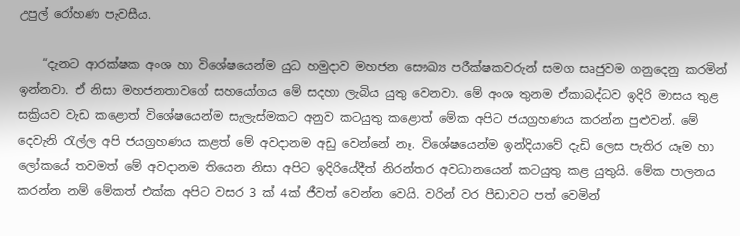උපුල් රෝහණ පැවසීය.

    “දැනට ආරක්ෂක අංශ හා විශේෂයෙන්ම යුධ හමුදාව මහජන සෞඛ්‍ය පරීක්ෂකවරුන් සමග සෘජුවම ගනුදෙනු කරමින් ඉන්නවා. ඒ නිසා මහජනතාවගේ සහයෝගය මේ සදහා ලැබිය යුතු වෙනවා. මේ අංශ තුනම ඒකාබද්ධව ඉදිරි මාසය තුළ සක්‍රියව වැඩ කළොත් විශේෂයෙන්ම සැලැස්මකට අනුව කටයුතු කළොත් මේක අපිට ජයග්‍රහණය කරන්න පුළුවන්. මේ දෙවැනි රැල්ල අපි ජයග්‍රහණය කළත් මේ අවදානම අඩු වෙන්නේ නෑ. විශේෂයෙන්ම ඉන්දියාවේ දැඩි ලෙස පැතිර යෑම හා ලෝකයේ තවමත් මේ අවදානම තියෙන නිසා අපිට ඉදිරියේදීත් නිරන්තර අවධානයෙන් කටයුතු කළ යුතුයි. මේක පාලනය කරන්න නම් මේකත් එක්ක අපිට වසර 3 ක් 4ක් ජීවත් වෙන්න වෙයි. වරින් වර පීඩාවට පත් වෙමින්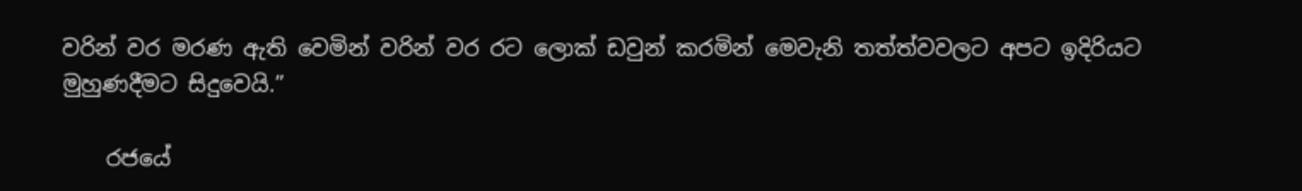වරින් වර මරණ ඇති වෙමින් වරින් වර රට ලොක් ඩවුන් කරමින් මෙවැනි තත්ත්වවලට අපට ඉදිරියට මුහුණදීමට සිදුවෙයි.”

    රජයේ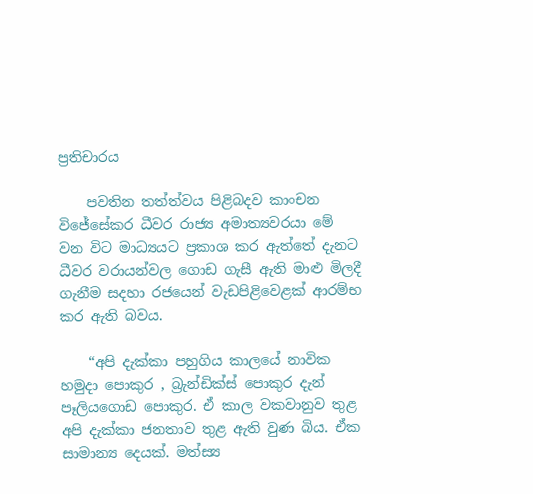ප්‍රතිචාරය

    පවතින තත්ත්වය පිළිබදව කාංචන විජේසේකර ධීවර රාජ්‍ය අමාත්‍යවරයා මේ වන විට මාධ්‍යයට ප්‍රකාශ කර ඇත්තේ දැනට ධීවර වරායන්වල ගොඩ ගැසී ඇති මාළු මිලදී ගැනීම සදහා රජයෙන් වැඩපිළිවෙළක් ආරම්භ කර ඇති බවය.

    “අපි දැක්කා පහුගිය කාලයේ නාවික හමුදා පොකුර , බ්‍රැන්ඩික්ස් පොකුර දැන් පෑලියගොඩ පොකුර. ඒ කාල වකවානුව තුළ අපි දැක්කා ජනතාව තුළ ඇති වුණ බිය. ඒක සාමාන්‍ය දෙයක්. මත්ස්‍ය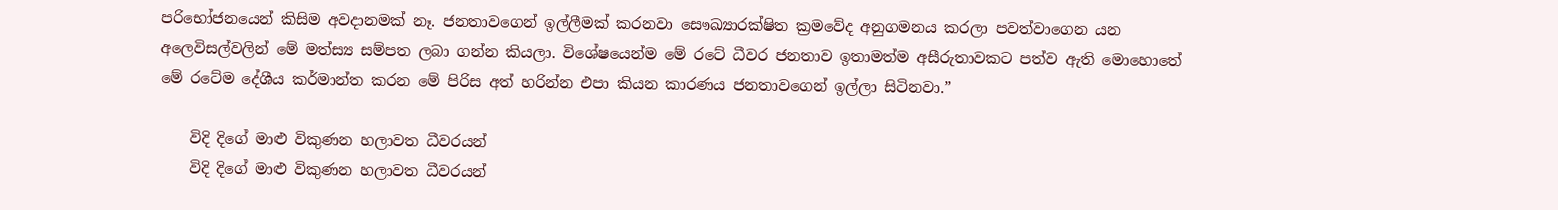පරිභෝජනයෙන් කිසිම අවදානමක් නෑ. ජනතාවගෙන් ඉල්ලීමක් කරනවා සෞඛ්‍යාරක්ෂිත ක්‍රමවේද අනුගමනය කරලා පවත්වාගෙන යන අලෙවිසල්වලින් මේ මත්ස්‍ය සම්පත ලබා ගන්න කියලා. විශේෂයෙන්ම මේ රටේ ධීවර ජනතාව ඉතාමත්ම අසීරුතාවකට පත්ව ඇති මොහොතේ මේ රටේම දේශීය කර්මාන්ත කරන මේ පිරිස අත් හරින්න එපා කියන කාරණය ජනතාවගෙන් ඉල්ලා සිටිනවා.”

    විදි දිගේ මාළු විකුණන හලාවත ධීවරයන්
    විදි දිගේ මාළු විකුණන හලාවත ධීවරයන්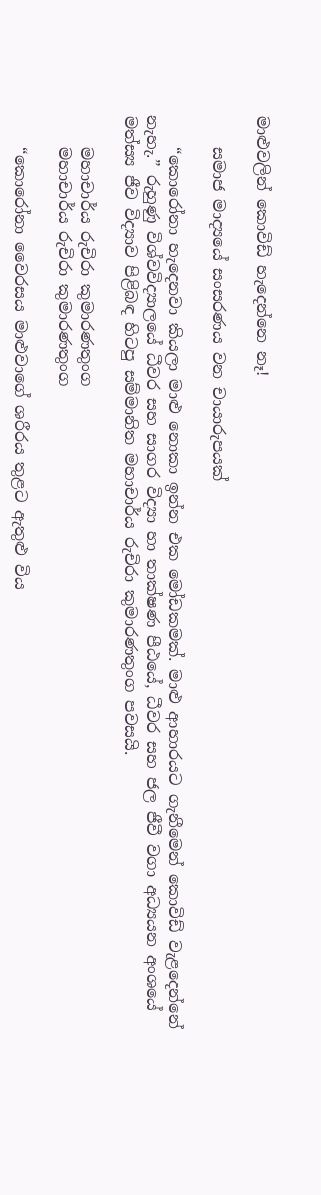මාළුවලින් කොවිඩ් හැදෙන්නෙ නෑ!

    සමාජ මාද්‍යයේ සංසරණය වන චායාරුපයක්

    “කොරෝනා හැදෙනවා කියලා මාළු නොකා ඉන්න එක මෝඩකමක්. මාළු ආහාරයට ගැනීමෙන් කොවිඩ් වැළදෙන්නේ නැහැ.” රුහුණු විශ්වවිද්‍යාලයේ ධීවර සහ සාගර විද්‍යා හා තාක්ෂණ පීඨයේ, ධීවර සහ ජල ජීවී වගා අධ්‍යයන අංශයේ මත්ස්‍ය ජීව විද්‍යාව පිළිබඳ හිටපු සම්මානිත මහාචාර්ය රුචිරා කුමාරණතුංග පවසයි.

    මහාචාර්ය රුචිරා කුමාරණතුංග
    මහාචාර්ය රුචිරා කුමාරණතුංග

    “කොරෝනා වෛරසය මාළුවාගේ ශරීරය තුළට ඇතුළු විය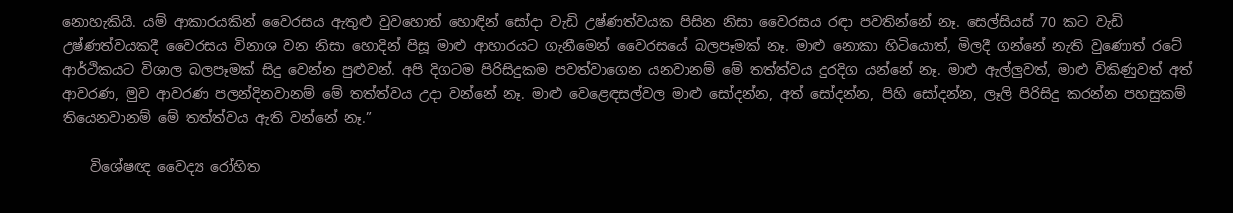නොහැකියි. යම් ආකාරයකින් වෛරසය ඇතුළු වුවහොත් හොඳින් සෝදා වැඩි උෂ්ණත්වයක පිසින නිසා වෛරසය රඳා පවතින්නේ නෑ. සෙල්සියස් 70 කට වැඩි උෂ්ණත්වයකදී වෛරසය විනාශ වන නිසා හොදින් පිසූ මාළු ආහාරයට ගැනීමෙන් වෛරසයේ බලපෑමක් නෑ. මාළු නොකා හිටියොත්, මිලදී ගන්නේ නැති වුණොත් රටේ ආර්ථිකයට විශාල බලපෑමක් සිදු වෙන්න පුළුවන්. අපි දිගටම පිරිසිදුකම පවත්වාගෙන යනවානම් මේ තත්ත්වය දුරදිග යන්නේ නෑ. මාළු ඇල්ලුවත්, මාළු විකිණුවත් අත් ආවරණ, මුව ආවරණ පලන්දිනවානම් මේ තත්ත්වය උදා වන්නේ නෑ. මාළු වෙළෙඳසල්වල මාළු සෝදන්න, අත් සෝදන්න, පිහි සෝදන්න, ලෑලි පිරිසිදු කරන්න පහසුකම් තියෙනවානම් මේ තත්ත්වය ඇති වන්නේ නෑ.”

    විශේෂඥ වෛද්‍ය රෝහිත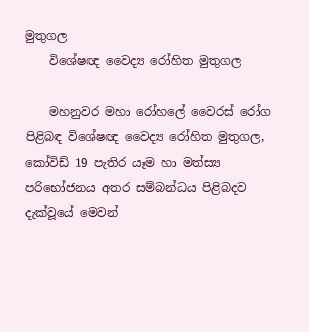මුතුගල
    විශේෂඥ වෛද්‍ය රෝහිත මුතුගල

    මහනුවර මහා රෝහලේ වෛරස් රෝග පිළිබඳ විශේෂඥ වෛද්‍ය රෝහිත මුතුගල, කෝවිඩ් 19 පැතිර යෑම හා මත්ස්‍ය පරිභෝජනය අතර සම්බන්ධය පිළිබදව දැක්වූයේ මෙවන්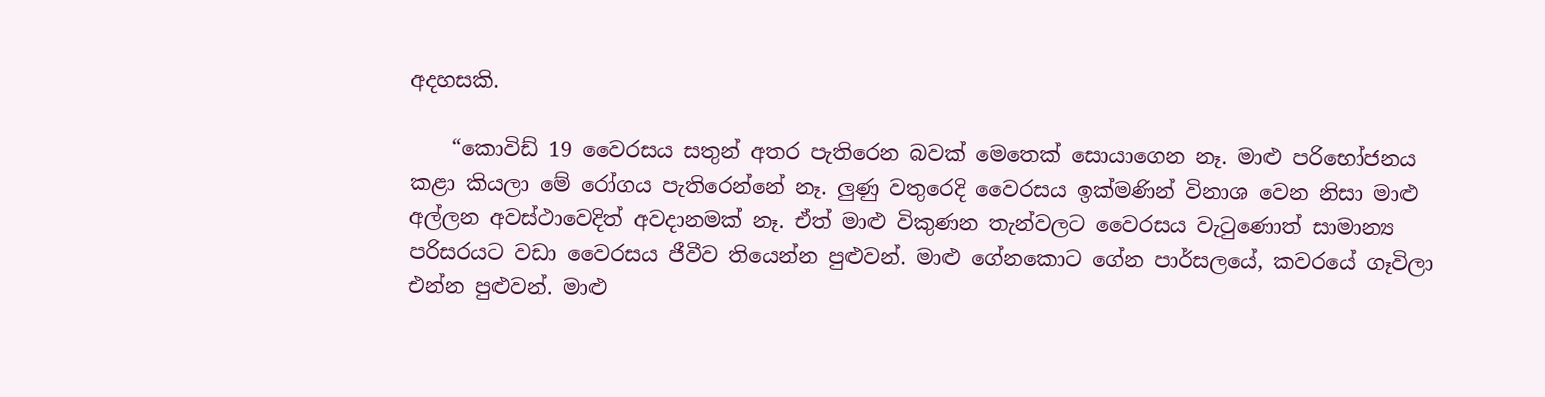අදහසකි.

    “කොවිඩ් 19 වෛරසය සතුන් අතර පැතිරෙන බවක් මෙතෙක් සොයාගෙන නෑ. මාළු පරිභෝජනය කළා කියලා මේ රෝගය පැතිරෙන්නේ නෑ. ලුණු වතුරෙදි වෛරසය ඉක්මණින් විනාශ වෙන නිසා මාළු අල්ලන අවස්ථාවෙදිත් අවදානමක් නෑ. ඒත් මාළු විකුණන තැන්වලට වෛරසය වැටුණොත් සාමාන්‍ය පරිසරයට වඩා වෛරසය ජීවීව තියෙන්න පුළුවන්. මාළු ගේනකොට ගේන පාර්සලයේ, කවරයේ ගෑවිලා එන්න පුළුවන්. මාළු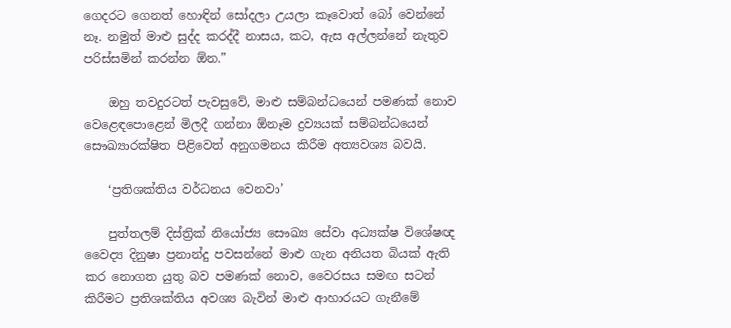ගෙදරට ගෙනත් හොඳින් සෝදලා උයලා කෑවොත් බෝ වෙන්නේ නෑ. නමුත් මාළු සුද්ද කරද්දී නාසය, කට, ඇස අල්ලන්නේ නැතුව පරිස්සමින් කරන්න ඕන.”

    ඔහු තවදුරටත් පැවසුවේ, මාළු සම්බන්ධයෙන් පමණක් නොව වෙළෙඳපොළෙන් මිලදී ගන්නා ඕනෑම ද්‍රව්‍යයක් සම්බන්ධයෙන් සෞඛ්‍යාරක්ෂිත පිළිවෙත් අනුගමනය කිරීම අත්‍යවශ්‍ය බවයි.

    ‘ප්‍රතිශක්තිය වර්ධනය වෙනවා’

    පුත්තලම් දිස්ත්‍රික් නියෝජ්‍ය සෞඛ්‍ය සේවා අධ්‍යක්ෂ විශේෂඥ වෛද්‍ය දිනුෂා ප්‍රනාන්දු පවසන්නේ මාළු ගැන අනියත බියක් ඇති කර නොගත යුතු බව පමණක් නොව, වෛරසය සමඟ සටන් කිරීමට ප්‍රතිශක්තිය අවශ්‍ය බැවින් මාළු ආහාරයට ගැනීමේ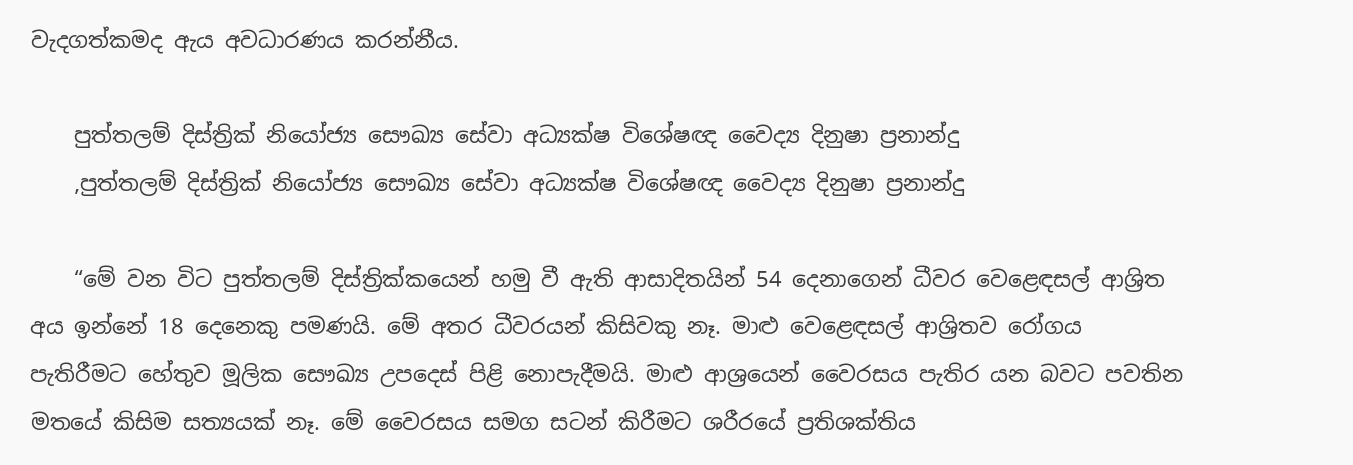වැදගත්කමද ඇය අවධාරණය කරන්නීය.

    පුත්තලම් දිස්ත්‍රික් නියෝජ්‍ය සෞඛ්‍ය සේවා අධ්‍යක්ෂ විශේෂඥ වෛද්‍ය දිනුෂා ප්‍රනාන්දු
    ,පුත්තලම් දිස්ත්‍රික් නියෝජ්‍ය සෞඛ්‍ය සේවා අධ්‍යක්ෂ විශේෂඥ වෛද්‍ය දිනුෂා ප්‍රනාන්දු

    “මේ වන විට පුත්තලම් දිස්ත්‍රික්කයෙන් හමු වී ඇති ආසාදිතයින් 54 දෙනාගෙන් ධීවර වෙළෙඳසල් ආශ්‍රිත අය ඉන්නේ 18 දෙනෙකු පමණයි. මේ අතර ධීවරයන් කිසිවකු නෑ. මාළු වෙළෙඳසල් ආශ්‍රිතව රෝගය පැතිරීමට හේතුව මූලික සෞඛ්‍ය උපදෙස් පිළි නොපැදීමයි. මාළු ආශ්‍රයෙන් වෛරසය පැතිර යන බවට පවතින මතයේ කිසිම සත්‍යයක් නෑ. මේ වෛරසය සමග සටන් කිරීමට ශරීරයේ ප්‍රතිශක්තිය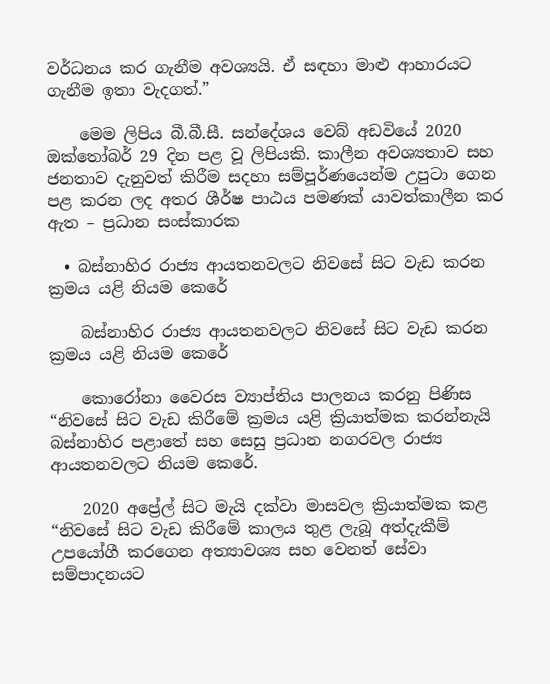වර්ධනය කර ගැනීම අවශ්‍යයි. ඒ සඳහා මාළු ආහාරයට ගැනීම ඉතා වැදගත්.”

    මෙම ලිපිය බී.බී.සී. සන්දේශය වෙබ් අඩවියේ 2020 ඔක්තෝබර් 29 දින පළ වූ ලිපියකි. කාලීන අවශ්‍යතාව සහ ජනතාව දැනුවත් කිරීම සදහා සම්පූර්ණයෙන්ම උපුටා ගෙන පළ කරන ලද අතර ශීර්ෂ පාඨය පමණක් යාවත්කාලීන කර ඇත – ප්‍රධාන සංස්කාරක

  • බස්නාහිර රාජ්‍ය ආයතනවලට නිවසේ සිට වැඩ කරන  ක්‍රමය යළි නියම කෙරේ

    බස්නාහිර රාජ්‍ය ආයතනවලට නිවසේ සිට වැඩ කරන ක්‍රමය යළි නියම කෙරේ

    කොරෝනා වෛරස ව්‍යාප්තිය පාලනය කරනු පිණිස “නිවසේ සිට වැඩ කිරීමේ ක්‍රමය යළි ක්‍රියාත්මක කරන්නැයි බස්නාහිර පළාතේ සහ සෙසු ප්‍රධාන නගරවල රාජ්‍ය ආයතනවලට නියම කෙරේ.

    2020 අප්‍රේල් සිට මැයි දක්වා මාසවල ක්‍රියාත්මක කළ “නිවසේ සිට වැඩ කිරීමේ කාලය තුළ ලැබූ අත්දැකීම් උපයෝගී කරගෙන අත්‍යාවශ්‍ය සහ වෙනත් සේවා සම්පාදනයට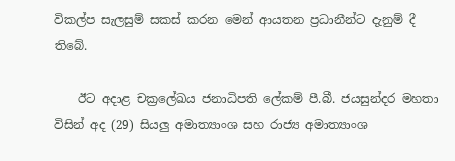විකල්ප සැලසුම් සකස් කරන මෙන් ආයතන ප්‍රධානීන්ට දැනුම් දී තිබේ.

    ඊට අදාළ චක්‍රලේඛය ජනාධිපති ලේකම් පී.බී. ජයසුන්දර මහතා විසින් අද (29) සියලු අමාත්‍යාංශ සහ රාජ්‍ය අමාත්‍යාංශ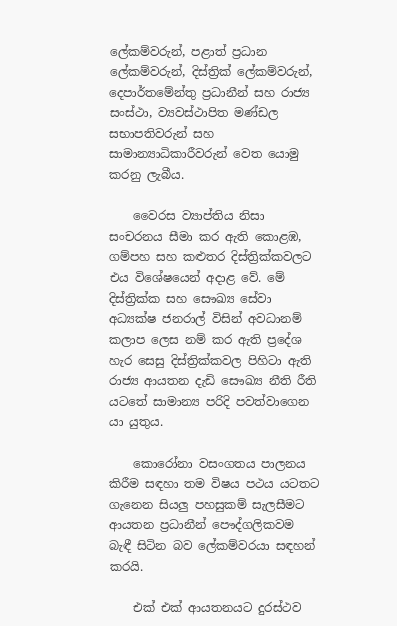ලේකම්වරුන්, පළාත් ප්‍රධාන ලේකම්වරුන්, දිස්ත්‍රික් ලේකම්වරුන්, දෙපාර්තමේන්තු ප්‍රධානීන් සහ රාජ්‍ය සංස්ථා, ව්‍යවස්ථාපිත මණ්ඩල සභාපතිවරුන් සහ සාමාන්‍යාධිකාරීවරුන් වෙත යොමු කරනු ලැබීය.

    වෛරස ව්‍යාප්තිය නිසා සංචරනය සීමා කර ඇති කොළඹ, ගම්පහ සහ කළුතර දිස්ත්‍රික්කවලට එය විශේෂයෙන් අදාළ වේ. මේ දිස්ත්‍රික්ක සහ සෞඛ්‍ය සේවා අධ්‍යක්ෂ ජනරාල් විසින් අවධානම් කලාප ලෙස නම් කර ඇති ප්‍රදේශ හැර සෙසු දිස්ත්‍රික්කවල පිහිටා ඇති රාජ්‍ය ආයතන දැඩි සෞඛ්‍ය නීති රීති යටතේ සාමාන්‍ය පරිදි පවත්වාගෙන යා යුතුය.

    කොරෝනා වසංගතය පාලනය කිරීම සඳහා තම විෂය පථය යටතට ගැනෙන සියලු පහසුකම් සැලසීමට ආයතන ප්‍රධානීන් පෞද්ගලිකවම බැඳී සිටින බව ලේකම්වරයා සඳහන් කරයි.

    එක් එක් ආයතනයට දුරස්ථව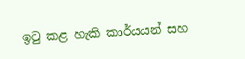ඉටු කළ හැකි කාර්යයන් සහ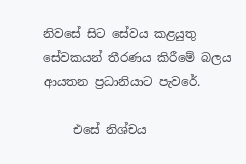නිවසේ සිට සේවය කළයුතු සේවකයන් තීරණය කිරීමේ බලය ආයතන ප්‍රධානියාට පැවරේ.

     එසේ නිශ්චය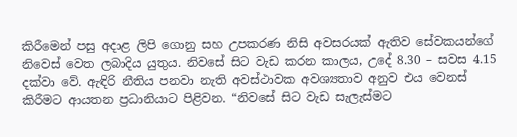කිරීමෙන් පසු අදාළ ලිපි ගොනු සහ උපකරණ නිසි අවසරයක් ඇතිව සේවකයන්ගේ නිවෙස් වෙත ලබාදිය යුතුය. නිවසේ සිට වැඩ කරන කාලය, උදේ 8.30 – සවස 4.15 දක්වා වේ. ඇඳිරි නීතිය පනවා නැති අවස්ථාවක අවශ්‍යතාව අනුව එය වෙනස් කිරීමට ආයතන ප්‍රධානියාට පිළිවන. “නිවසේ සිට වැඩ සැලැස්මට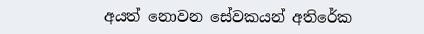අයත් නොවන සේවකයන් අතිරේක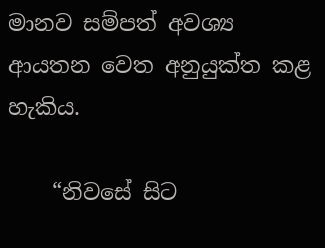මානව සම්පත් අවශ්‍ය ආයතන වෙත අනුයුක්ත කළ හැකිය.

    “නිවසේ සිට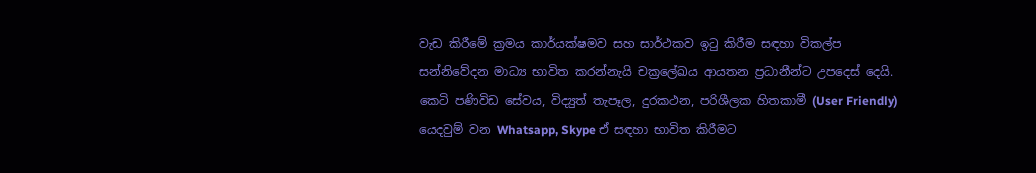වැඩ කිරීමේ ක්‍රමය කාර්යක්ෂමව සහ සාර්ථකව ඉටු කිරීම සඳහා විකල්ප සන්නිවේදන මාධ්‍ය භාවිත කරන්නැයි චක්‍රලේඛය ආයතන ප්‍රධානීන්ට උපදෙස් දෙයි. කෙටි පණිවිඩ සේවය, විද්‍යුත් තැපෑල, දුරකථන, පරිශීලක හිතකාමී (User Friendly) යෙදවුම් වන Whatsapp, Skype ඒ සඳහා භාවිත කිරීමට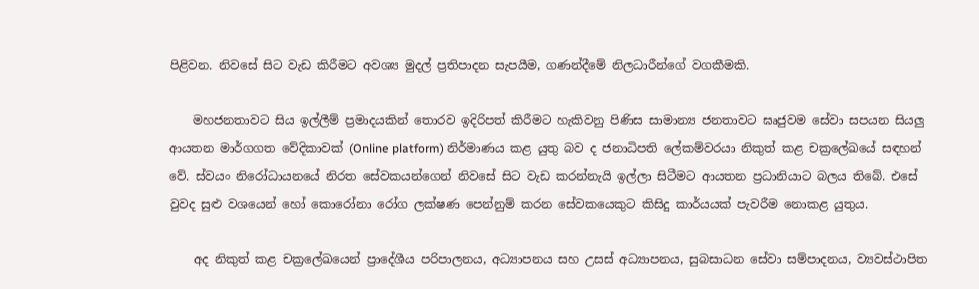පිළිවන. නිවසේ සිට වැඩ කිරීමට අවශ්‍ය මුදල් ප්‍රතිපාදන සැපයීම, ගණන්දීමේ නිලධාරීන්ගේ වගකීමකි.

    මහජනතාවට සිය ඉල්ලීම් ප්‍රමාදයකින් තොරව ඉදිරිපත් කිරීමට හැකිවනු පිණිස සාමාන්‍ය ජනතාවට ඝෘජුවම සේවා සපයන සියලු ආයතන මාර්ගගත වේදිකාවක් (Online platform) නිර්මාණය කළ යුතු බව ද ජනාධිපති ලේකම්වරයා නිකුත් කළ චක්‍රලේඛයේ සඳහන් වේ. ස්වයං නිරෝධායනයේ නිරත සේවකයන්ගෙන් නිවසේ සිට වැඩ කරන්නැයි ඉල්ලා සිටීමට ආයතන ප්‍රධානියාට බලය තිබේ. එසේ වුවද සුළු වශයෙන් හෝ කොරෝනා රෝග ලක්ෂණ පෙන්නුම් කරන සේවකයෙකුට කිසිදු කාර්යයක් පැවරීම නොකළ යුතුය.

    අද නිකුත් කළ චක්‍රලේඛයෙන් ප්‍රාදේශීය පරිපාලනය, අධ්‍යාපනය සහ උසස් අධ්‍යාපනය, සුබසාධන සේවා සම්පාදනය, ව්‍යවස්ථාපිත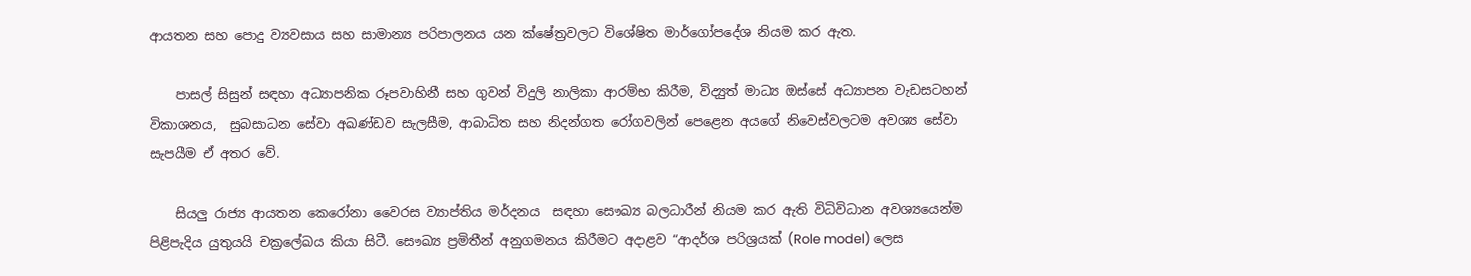ආයතන සහ පොදු ව්‍යවසාය සහ සාමාන්‍ය පරිපාලනය යන ක්ෂේත්‍රවලට විශේෂිත මාර්ගෝපදේශ නියම කර ඇත.

    පාසල් සිසුන් සඳහා අධ්‍යාපනික රූපවාහිනී සහ ගුවන් විදුලි නාලිකා ආරම්භ කිරීම, විද්‍යුත් මාධ්‍ය ඔස්සේ අධ්‍යාපන වැඩසටහන් විකාශනය,  සුබසාධන සේවා අඛණ්ඩව සැලසීම, ආබාධිත සහ නිදන්ගත රෝගවලින් පෙළෙන අයගේ නිවෙස්වලටම අවශ්‍ය සේවා සැපයීම ඒ අතර වේ.

    සියලු රාජ්‍ය ආයතන කෙරෝනා වෛරස ව්‍යාප්තිය මර්දනය  සඳහා සෞඛ්‍ය බලධාරීන් නියම කර ඇති විධිවිධාන අවශ්‍යයෙන්ම පිළිපැදිය යුතුයයි චක්‍රලේඛය කියා සිටී. සෞඛ්‍ය ප්‍රමිතීන් අනුගමනය කිරීමට අදාළව “ආදර්ශ පරිශ්‍රයක් (Role model) ලෙස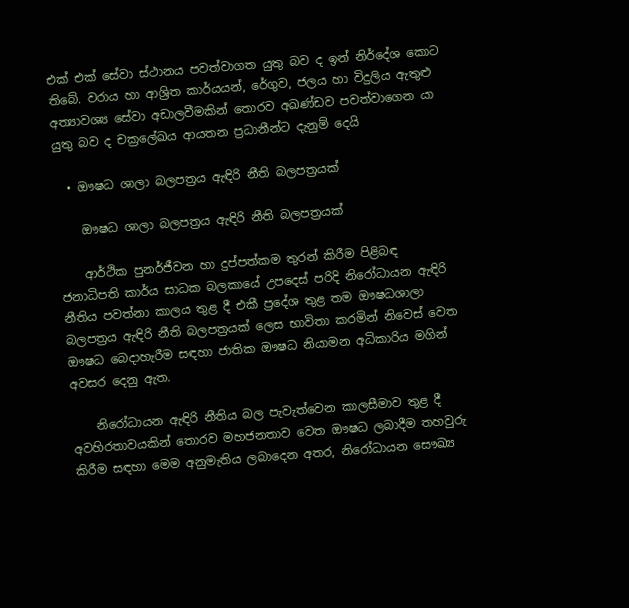එක් එක් සේවා ස්ථානය පවත්වාගත යුතු බව ද ඉන් නිර්දේශ කොට තිබේ. වරාය හා ආශ්‍රිත කාර්යයන්, රේගුව, ජලය හා විදුලිය ඇතුළු අත්‍යාවශ්‍ය සේවා අඩාලවීමකින් තොරව අඛණ්ඩව පවත්වාගෙන යා යුතු බව ද චක්‍රලේඛය ආයතන ප්‍රධානීන්ට දැනුම් දෙයි

  • ඖෂධ ශාලා බලපත්‍රය ඇඳිරි නීති බලපත්‍රයක්

    ඖෂධ ශාලා බලපත්‍රය ඇඳිරි නීති බලපත්‍රයක්

    ආර්ථික පුනර්ජීවන හා දුප්පත්කම තුරන් කිරීම පිළිබඳ ජනාධිපති කාර්ය සාධක බලකායේ උපදෙස් පරිදි නිරෝධායන ඇඳිරි නීතිය පවත්නා කාලය තුළ දී එකී ප්‍රදේශ තුළ තම ඖෂධශාලා බලපත්‍රය ඇඳිරි නීති බලපත්‍රයක් ලෙස භාවිතා කරමින් නිවෙස් වෙත ඖෂධ බෙදාහැරීම සඳහා ජාතික ඖෂධ නියාමන අධිකාරිය මගින් අවසර දෙනු ඇත.

    නිරෝධායන ඇඳිරි නීතිය බල පැවැත්වෙන කාලසීමාව තුළ දී අවහිරතාවයකින් තොරව මහජනතාව වෙත ඖෂධ ලබාදීම තහවුරු කිරීම සඳහා මෙම අනුමැතිය ලබාදෙන අතර, නිරෝධායන සෞඛ්‍ය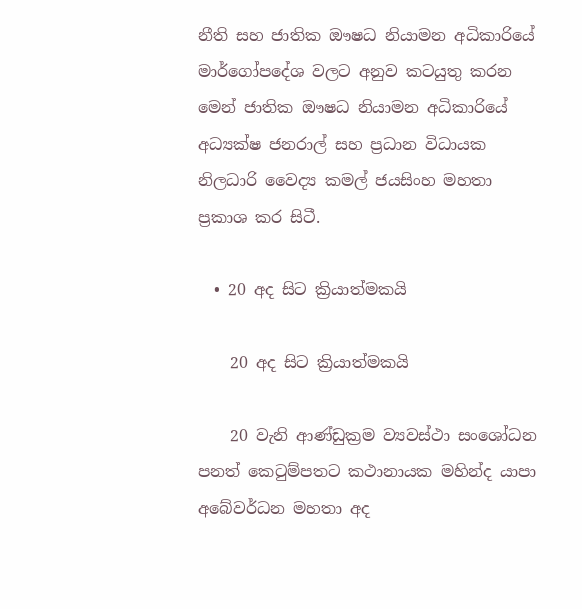නීති සහ ජාතික ඖෂධ නියාමන අධිකාරියේ මාර්ගෝපදේශ වලට අනුව කටයුතු කරන මෙන් ජාතික ඖෂධ නියාමන අධිකාරියේ අධ්‍යක්ෂ ජනරාල් සහ ප්‍රධාන විධායක නිලධාරි වෛද්‍ය කමල් ජයසිංහ මහතා ප්‍රකාශ කර සිටී.

  • 20 අද සිට ක්‍රියාත්මකයි

    20 අද සිට ක්‍රියාත්මකයි

    20 වැනි ආණ්ඩුක්‍රම ව්‍යවස්ථා සංශෝධන පනත් කෙටුම්පතට කථානායක මහින්ද යාපා අබේවර්ධන මහතා අද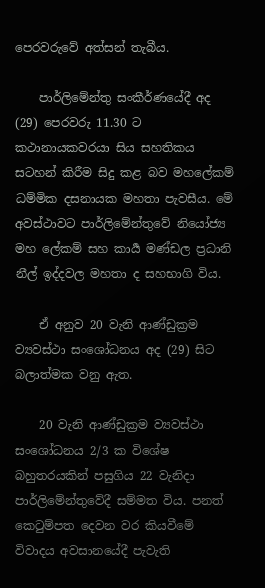පෙරවරුවේ අත්සන් තැබීය.

    පාර්ලිමේන්තු සංකීර්ණයේදී අද (29) පෙරවරු 11.30 ට කථානායකවරයා සිය සහතිකය සටහන් කිරීම සිදු කළ බව මහලේකම් ධම්මික දසනායක මහතා පැවසීය. මේ අවස්ථාවට පාර්ලිමේන්තුවේ නියෝජ්‍ය මහ ලේකම් සහ කාර්‍ය මණ්ඩල ප්‍රධානි නීල් ඉද්දවල මහතා ද සහභාගි විය.

    ඒ අනුව 20 වැනි ආණ්ඩුක්‍රම ව්‍යවස්ථා සංශෝධනය අද (29) සිට බලාත්මක වනු ඇත.

    20 වැනි ආණ්ඩුක්‍රම ව්‍යවස්ථා සංශෝධනය 2/3 ක විශේෂ බහුතරයකින් පසුගිය 22 වැනිදා පාර්ලිමේන්තුවේදී සම්මත විය. පනත් කෙටුම්පත දෙවන වර කියවීමේ විවාදය අවසානයේදී පැවැති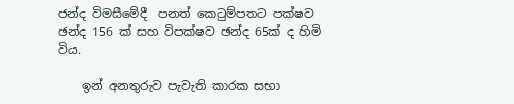ජන්ද විමසීමේදී  පනත් කෙටුම්පතට පක්ෂව ඡන්ද 156 ක් සහ විපක්ෂව ඡන්ද 65ක් ද හිමි විය.

    ඉන් අනතුරුව පැවැති කාරක සභා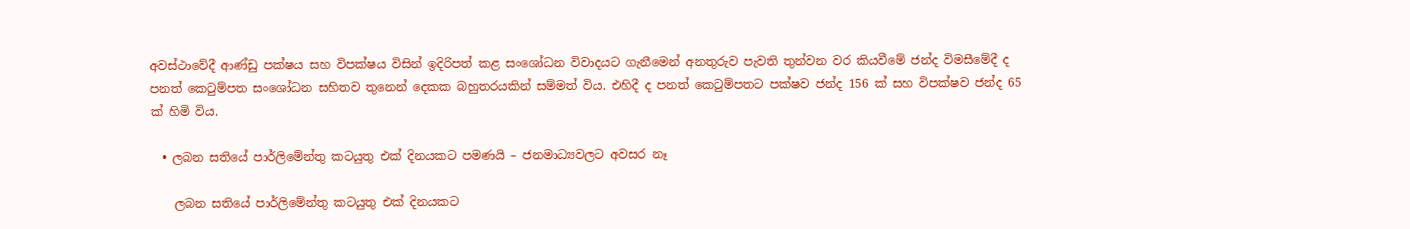අවස්ථාවේදී ආණ්ඩු පක්ෂය සහ විපක්ෂය විසින් ඉදිරිපත් කළ සංශෝධන විවාදයට ගැනීමෙන් අනතුරුව පැවති තුන්වන වර කියවීමේ ජන්ද විමසීමේදී ද පනත් කෙටුම්පත සංශෝධන සහිතව තුනෙන් දෙකක බහුතරයකින් සම්මත් විය. එහිදී ද පනත් කෙටුම්පතට පක්ෂව ජන්ද 156 ක් සහ විපක්ෂව ජන්ද 65 ක් හිමි විය.

  • ලබන සතියේ පාර්ලිමේන්තු කටයුතු එක් දිනයකට පමණයි – ජනමාධ්‍යවලට අවසර නෑ

    ලබන සතියේ පාර්ලිමේන්තු කටයුතු එක් දිනයකට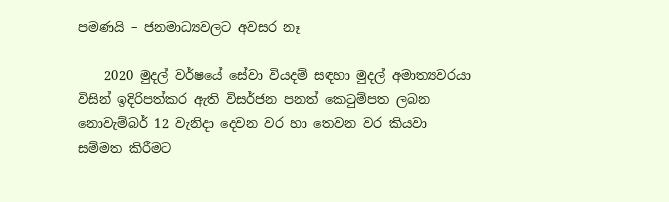පමණයි – ජනමාධ්‍යවලට අවසර නෑ

    2020 මුදල් වර්ෂයේ සේවා වියදම් සඳහා මුදල් අමාත්‍යවරයා විසින් ඉදිරිපත්කර ඇති විසර්ජන පනත් කෙටුම්පත ලබන නොවැම්බර් 12 වැනිදා දෙවන වර හා තෙවන වර කියවා සම්මත කිරීමට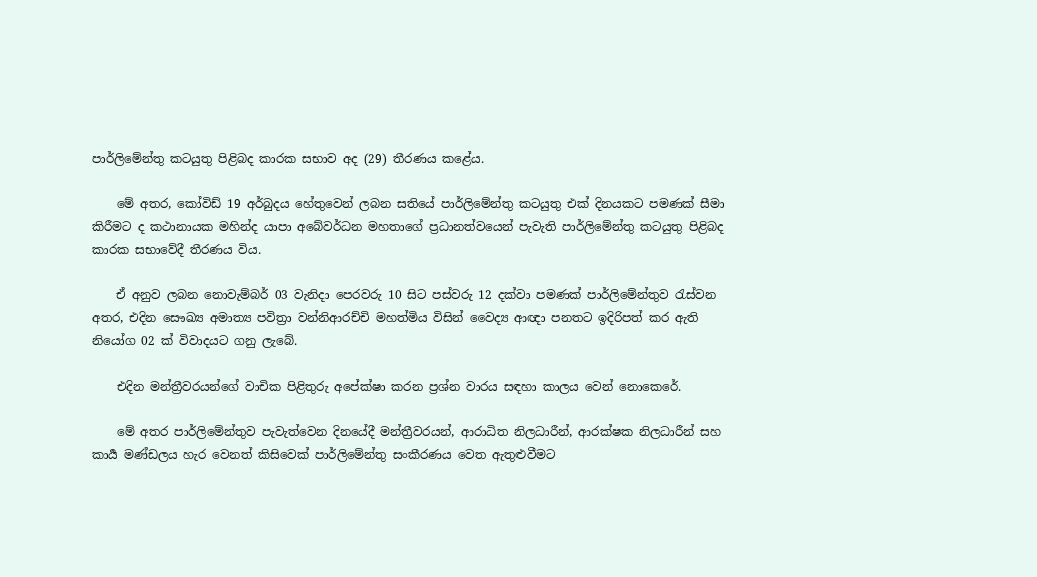පාර්ලිමේන්තු කටයුතු පිළිබද කාරක සභාව අද (29) තීරණය කළේය.

    මේ අතර, කෝවිඩ් 19 අර්බුදය හේතුවෙන් ලබන සතියේ පාර්ලිමේන්තු කටයුතු එක් දිනයකට පමණක් සීමා කිරීමට ද කථානායක මහින්ද යාපා අබේවර්ධන මහතාගේ ප්‍රධානත්වයෙන් පැවැති පාර්ලිමේන්තු කටයුතු පිළිබද කාරක සභාවේදී තීරණය විය.

    ඒ අනුව ලබන නොවැම්බර් 03 වැනිදා පෙරවරු 10 සිට පස්වරු 12 දක්වා පමණක් පාර්ලිමේන්තුව රැස්වන අතර, එදින සෞඛ්‍ය අමාත්‍ය පවිත්‍රා වන්නිආරච්චි මහත්මිය විසින් වෛද්‍ය ආඥා පනතට ඉදිරිපත් කර ඇති නියෝග 02 ක් විවාදයට ගනු ලැබේ.

    එදින මන්ත්‍රීවරයන්ගේ වාචික පිළිතුරු අපේක්ෂා කරන ප්‍රශ්න වාරය සඳහා කාලය වෙන් නොකෙරේ.

    මේ අතර පාර්ලිමේන්තුව පැවැත්වෙන දිනයේදී මන්ත්‍රීවරයන්, ආරාධිත නිලධාරීන්, ආරක්ෂක නිලධාරීන් සහ කාර්‍ය මණ්ඩලය හැර වෙනත් කිසිවෙක් පාර්ලිමේන්තු සංකීරණය වෙත ඇතුළුවීමට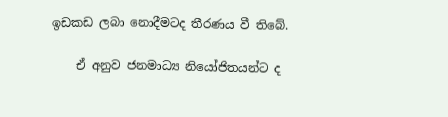ඉඩකඩ ලබා නොදීමටද තීරණය වී තිබේ.

    ඒ අනුව ජනමාධ්‍ය නියෝජිතයන්ට ද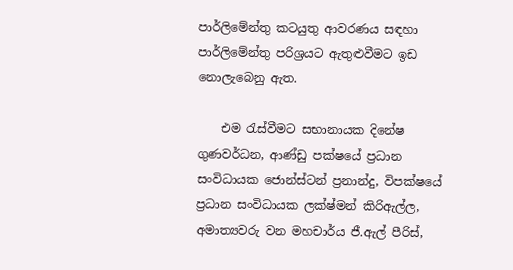පාර්ලිමේන්තු කටයුතු ආවරණය සඳහා පාර්ලිමේන්තු පරිශ්‍රයට ඇතුළුවීමට ඉඩ නොලැබෙනු ඇත.

    එම රැස්වීමට සභානායක දිනේෂ ගුණවර්ධන, ආණ්ඩු පක්ෂයේ ප්‍රධාන සංවිධායක ජොන්ස්ටන් ප්‍රනාන්දු, විපක්ෂයේ ප්‍රධාන සංවිධායක ලක්ෂ්මන් කිරිඇල්ල, අමාත්‍යවරු වන මහචාර්ය ජී.ඇල් පීරිස්,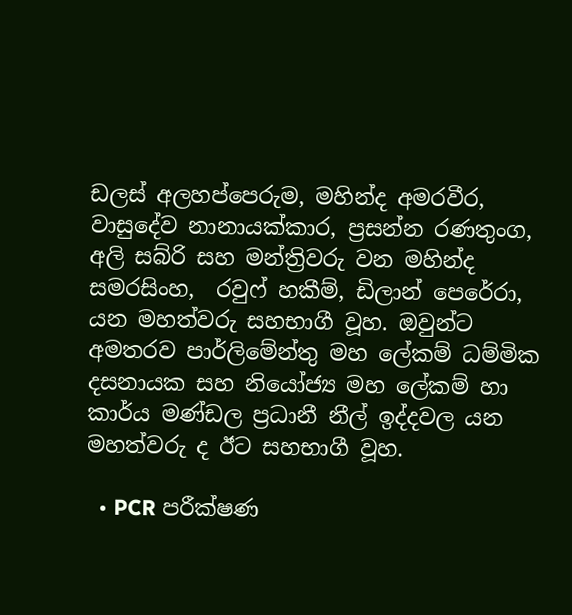ඩලස් අලහප්පෙරුම, මහින්ද අමරවීර, වාසුදේව නානායක්කාර, ප්‍රසන්න රණතුංග, අලි සබ්රි සහ මන්ත්‍රිවරු වන මහින්ද සමරසිංහ,  රවුෆ් හකීම්, ඩිලාන් පෙරේරා, යන මහත්වරු සහභාගී වූහ. ඔවුන්ට අමතරව පාර්ලිමේන්තු මහ ලේකම් ධම්මික දසනායක සහ නියෝජ්‍ය මහ ලේකම් හා කාර්ය මණ්ඩල ප්‍රධානී නීල් ඉද්දවල යන මහත්වරු ද ඊට සහභාගී වූහ.

  • PCR පරීක්ෂණ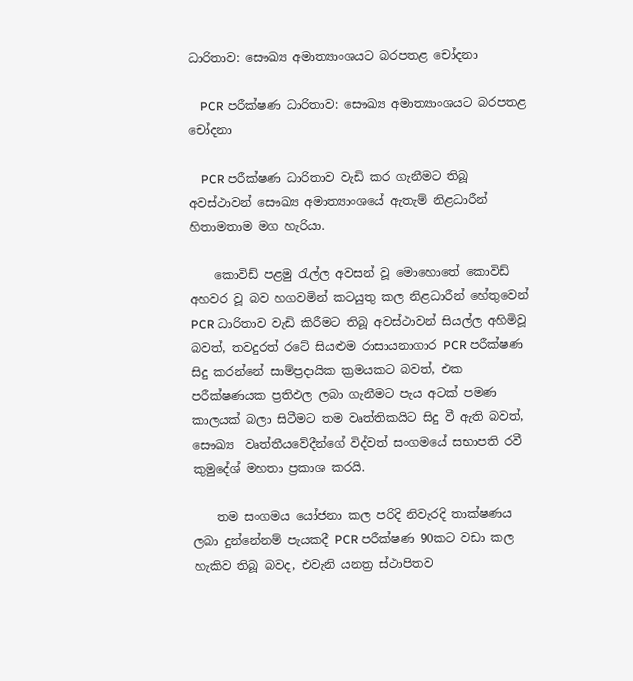ධාරිතාව: සෞඛ්‍ය අමාත්‍යාංශයට බරපතළ චෝදනා

    PCR පරීක්ෂණ ධාරිතාව: සෞඛ්‍ය අමාත්‍යාංශයට බරපතළ චෝදනා

    PCR පරීක්ෂණ ධාරිතාව වැඩි කර ගැනීමට තිබූ අවස්ථාවන් සෞඛ්‍ය අමාත්‍යාංශයේ ඇතැම් නිළධාරීන් හිතාමතාම මග හැරියා.

    කොවිඩ් පළමු රැල්ල අවසන් වූ මොහොතේ කොවිඩ් අහවර වූ බව හගවමින් කටයුතු කල නිළධාරීන් හේතුවෙන් PCR ධාරිතාව වැඩි කිරීමට තිබූ අවස්ථාවන් සියල්ල අහිමිවූ බවත්, තවදුරත් රටේ සියළුම රාසායනාගාර PCR පරීක්ෂණ සිදු කරන්නේ සාම්ප්‍රදායික ක්‍රමයකට බවත්, එක පරීක්ෂණයක ප්‍රතිඵල ලබා ගැනීමට පැය අටක් පමණ කාලයක් බලා සිටීමට තම වෘත්තිකයිට සිදු වී ඇති බවත්, සෞඛ්‍ය  වෘත්තීයවේදීන්ගේ විද්වත් සංගමයේ සභාපති රවී කුමුදේශ් මහතා ප්‍රකාශ කරයි.

    තම සංගමය යෝජනා කල පරිදි නිවැරදි තාක්ෂණය ලබා දුන්නේනම් පැයකදී PCR පරීක්ෂණ 90කට වඩා කල හැකිව තිබූ බවද, එවැනි යනත්‍ර ස්ථාපිතව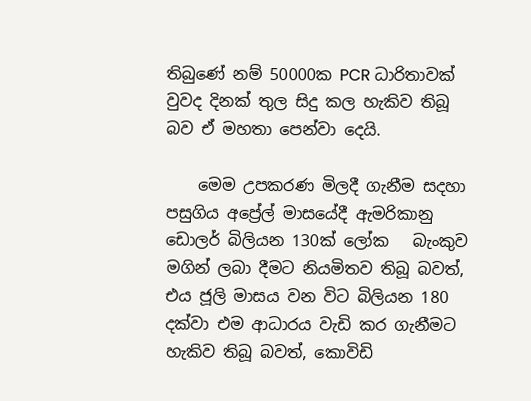තිබුණේ නම් 50000ක PCR ධාරිතාවක් වුවද දිනක් තුල සිදු කල හැකිව තිබූ බව ඒ මහතා පෙන්වා දෙයි.

    මෙම උපකරණ මිලදී ගැනීම සදහා පසුගිය අප්‍රේල් මාසයේදී ඇමරිකානු ඩොලර් බිලියන 130ක් ලෝක   බැංකුව මගින් ලබා දීමට නියමිතව තිබූ බවත්, එය ජූලි මාසය වන විට බිලියන 180 දක්වා එම ආධාරය වැඩි කර ගැනීමට හැකිව තිබූ බවත්, කොවිඩි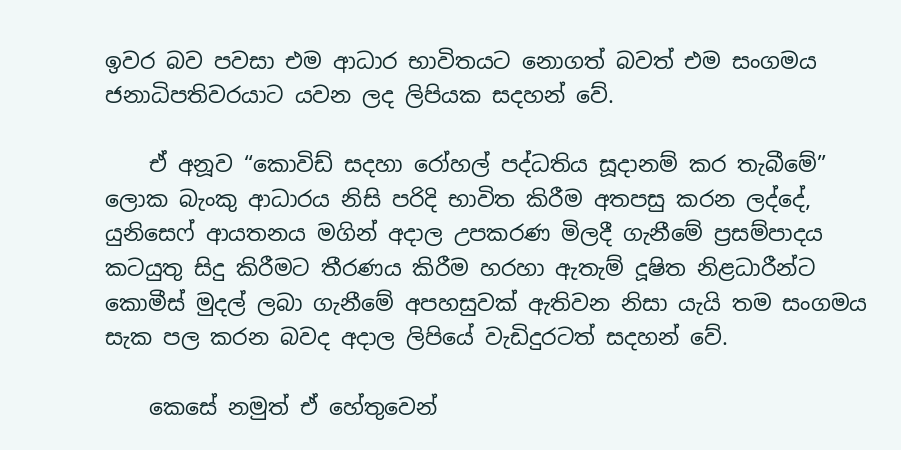ඉවර බව පවසා එම ආධාර භාවිතයට නොගත් බවත් එම සංගමය ජනාධිපතිවරයාට යවන ලද ලිපියක සදහන් වේ.

    ඒ අනූව “කොවිඩ් සදහා රෝහල් පද්ධතිය සූදානම් කර තැබීමේ” ලොක බැංකු ආධාරය නිසි පරිදි භාවිත කිරීම අතපසු කරන ලද්දේ, යුනිසෙෆ් ආයතනය මගින් අදාල උපකරණ මිලදී ගැනීමේ ප්‍රසම්පාදය කටයුතු සිදු කිරීමට තීරණය කිරීම හරහා ඇතැම් දූෂිත නිළධාරීන්ට කොමීස් මුදල් ලබා ගැනීමේ අපහසුවක් ඇතිවන නිසා යැයි තම සංගමය සැක පල කරන බවද අදාල ලිපියේ වැඩිදුරටත් සදහන් වේ.

    කෙසේ නමුත් ඒ හේතුවෙන්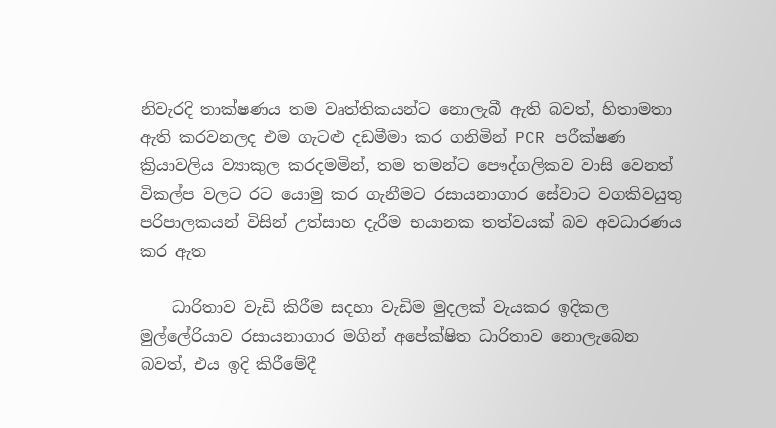නිවැරදි තාක්ෂණය තම වෘත්තිකයන්ට නොලැබී ඇති බවත්, හිතාමතා ඇති කරවනලද එම ගැටළු දඩමීමා කර ගනිමින් PCR පරීක්ෂණ ක්‍රියාවලිය ව්‍යාකුල කරදමමින්, තම තමන්ට පෞද්ගලිකව වාසි වෙනත් විකල්ප වලට රට යොමු කර ගැනීමට රසායනාගාර සේවාට වගකිවයුතු පරිපාලකයන් විසින් උත්සාහ දැරීම භයානක තත්වයක් බව අවධාරණය කර ඇත

    ධාරිතාව වැඩි කිරීම සදහා වැඩිම මුදලක් වැයකර ඉදිකල මුල්ලේරියාව රසායනාගාර මගින් අපේක්ෂිත ධාරිතාව නොලැබෙන බවත්, එය ඉදි කිරීමේදී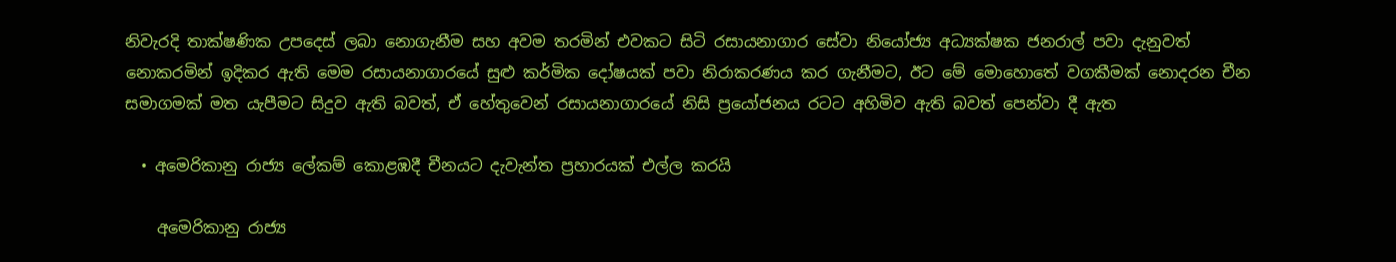නිවැරදි තාක්ෂණික උපදෙස් ලබා නොගැනීම සහ අවම තරමින් එවකට සිටි රසායනාගාර සේවා නියෝජ්‍ය අධ්‍යක්ෂක ජනරාල් පවා දැනුවත් නොකරමින් ඉදිකර ඇති මෙම රසායනාගාරයේ සුළු කර්මික දෝෂයක් පවා නිරාකරණය කර ගැනීමට, ඊට මේ මොහොතේ වගකීමක් නොදරන චීන සමාගමක් මත යැපීමට සිදුව ඇති බවත්, ඒ හේතුවෙන් රසායනාගාරයේ නිසි ප්‍රයෝජනය රටට අහිමිව ඇති බවත් පෙන්වා දී ඇත

  • අමෙරිකානු රාජ්‍ය ලේකම් කොළඹදී චීනයට දැවැන්ත ප්‍රහාරයක් එල්ල කරයි

    අමෙරිකානු රාජ්‍ය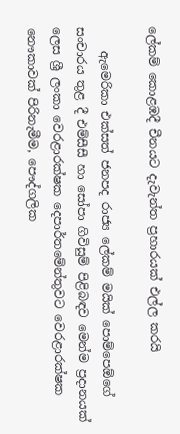ලේකම් කොළඹදී චීනයට දැවැන්ත ප්‍රහාරයක් එල්ල කරයි

    ඇමෙරිකා එක්සත් ජනපද රාජ්‍ය ලේකම් මයික් පොම්පෙඕගේ සංචාරය තුළ දී එම්සීසී හා සෝපා ගිවිසුම් පිළිබඳව මෙන්ම ප්‍රදානයක් ලෙස ශ්‍රී ලංකා වෙරළාරක්ෂක දෙපාර්තමේන්තුවට වෙරළාරක්ෂක නෞකාවක් පිරිනැමීම, පෞද්ගලික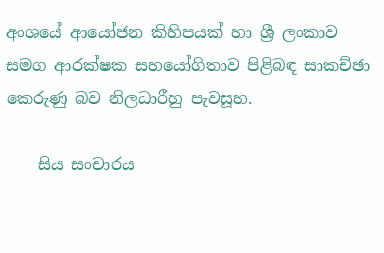අංශයේ ආයෝජන කිහිපයක් හා ශ්‍රී ලංකාව සමග ආරක්ෂක සහයෝගිතාව පිළිබඳ සාකච්ඡා කෙරුණු බව නිලධාරීහු පැවසූහ.

    සිය සංචාරය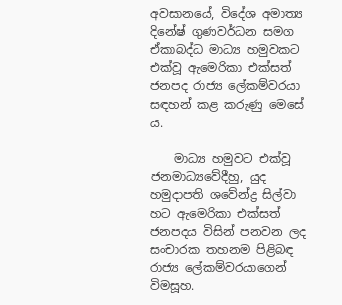අවසානයේ, විදේශ අමාත්‍ය දිනේෂ් ගුණවර්ධන සමග ඒකාබද්ධ මාධ්‍ය හමුවකට එක්වූ ඇමෙරිකා එක්සත් ජනපද රාජ්‍ය ලේකම්වරයා සඳහන් කළ කරුණු මෙසේ ය.

    මාධ්‍ය හමුවට එක්වූ ජනමාධ්‍යවේදීහු, යුද හමුදාපති ශවේන්ද්‍ර සිල්වා හට ඇමෙරිකා එක්සත් ජනපදය විසින් පනවන ලද සංචාරක තහනම පිළිබඳ රාජ්‍ය ලේකම්වරයාගෙන් විමසූහ.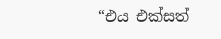“එය එක්සත්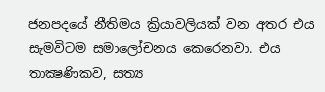ජනපදයේ නීතිමය ක්‍රියාවලියක් වන අතර එය සැමවිටම සමාලෝචනය කෙරෙනවා. එය තාක්‍ෂණිකව, සත්‍ය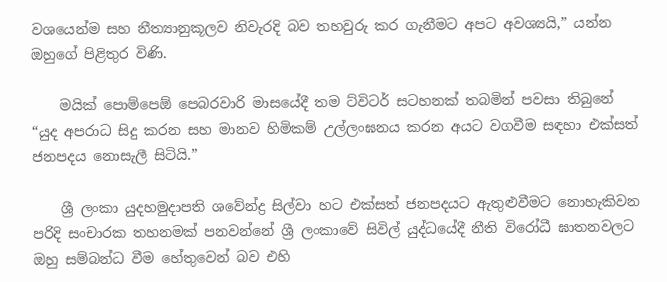වශයෙන්ම සහ නීත්‍යානුකූලව නිවැරදි බව තහවුරු කර ගැනීමට අපට අවශ්‍යයි,” යන්න ඔහුගේ පිළිතුර විණි.

    මයික් පොම්පෙඕ පෙබරවාරි මාසයේදී තම ට්විටර් සටහනක් තබමින් පවසා තිබුනේ “යුද අපරාධ සිදු කරන සහ මානව හිමිකම් උල්ලංඝනය කරන අයට වගවීම සඳහා එක්සත් ජනපදය නොසැලී සිටියි.”

    ශ්‍රී ලංකා යුදහමුදාපති ශවේන්ද්‍ර සිල්වා හට එක්සත් ජනපදයට ඇතුළුවීමට නොහැකිවන පරිදි සංචාරක තහනමක් පනවන්නේ ශ්‍රී ලංකාවේ සිවිල් යුද්ධයේදී නීති විරෝධී ඝාතනවලට ඔහු සම්බන්ධ වීම හේතුවෙන් බව එහි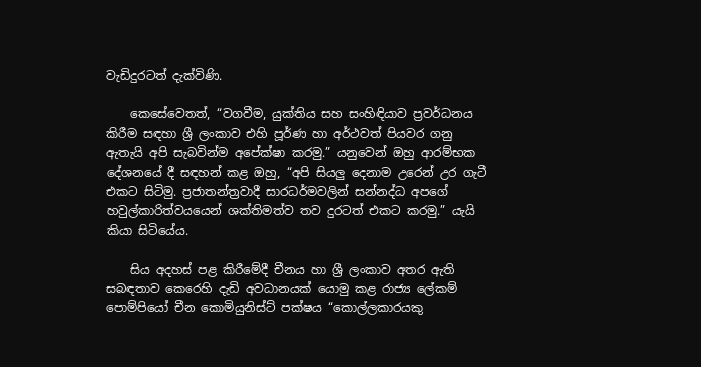වැඩිදුරටත් දැක්විණි.

    කෙසේවෙතත්, “වගවීම, යුක්තිය සහ සංහිඳියාව ප්‍රවර්ධනය කිරීම සඳහා ශ්‍රී ලංකාව එහි පූර්ණ හා අර්ථවත් පියවර ගනු ඇතැයි අපි සැබවින්ම අපේක්ෂා කරමු.” යනුවෙන් ඔහු ආරම්භක දේශනයේ දී සඳහන් කළ ඔහු, “අපි සියලු දෙනාම උරෙන් උර ගැටී එකට සිටිමු. ප්‍රජාතන්ත්‍රවාදී සාරධර්මවලින් සන්නද්ධ අපගේ හවුල්කාරිත්වයයෙන් ශක්තිමත්ව තව දුරටත් එකට කරමු.” යැයි කියා සිටියේය.

    සිය අදහස් පළ කිරීමේදී චීනය හා ශ්‍රී ලංකාව අතර ඇති සබඳතාව කෙරෙහි දැඩි අවධානයක් යොමු කළ රාජ්‍ය ලේකම් පොම්පියෝ චීන කොමියුනිස්ට් පක්ෂය “කොල්ලකාරයකු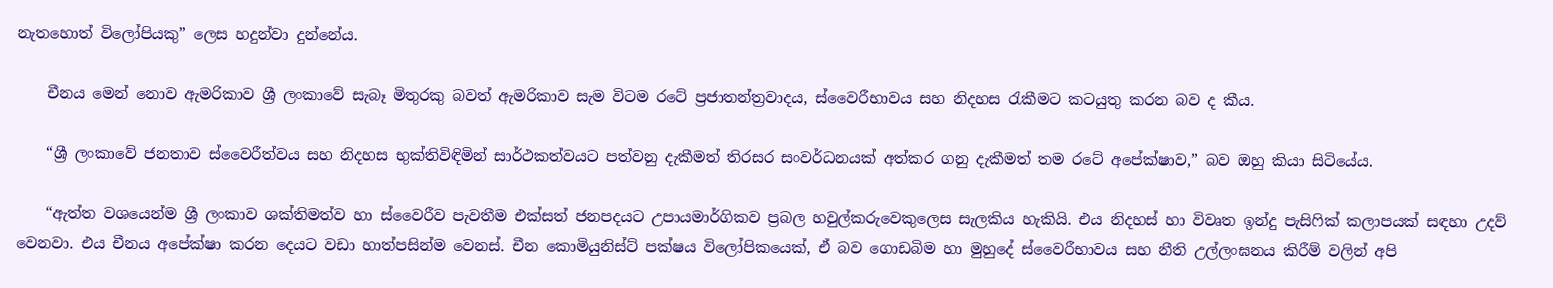නැතහොත් විලෝපියකු” ලෙස හදුන්වා දුන්නේය.

    චීනය මෙන් නොව ඇමරිකාව ශ්‍රී ලංකාවේ සැබෑ මිතුරකු බවත් ඇමරිකාව සැම විටම රටේ ප්‍රජාතන්ත්‍රවාදය, ස්වෛරීභාවය සහ නිදහස රැකීමට කටයුතු කරන බව ද කීය.

    “ශ්‍රී ලංකාවේ ජනතාව ස්වෛරීත්වය සහ නිදහස භුක්තිවිඳිමින් සාර්ථකත්වයට පත්වනු දැකීමත් තිරසර සංවර්ධනයක් අත්කර ගනු දැකීමත් තම රටේ අපේක්ෂාව,” බව ඔහු කියා සිටියේය.

    “ඇත්ත වශයෙන්ම ශ්‍රී ලංකාව ශක්තිමත්ව හා ස්වෛරීව පැවතීම එක්සත් ජනපදයට උපායමාර්ගිකව ප්‍රබල හවුල්කරුවෙකුලෙස සැලකිය හැකියි. එය නිදහස් හා විවෘත ඉන්දු පැසිෆික් කලාපයක් සඳහා උදව් වෙනවා. එය චීනය අපේක්ෂා කරන දෙයට වඩා හාත්පසින්ම වෙනස්. චීන කොමියුනිස්ට් පක්ෂය විලෝපිකයෙක්, ඒ බව ගොඩබිම හා මුහුදේ ස්වෛරීභාවය සහ නීති උල්ලංඝනය කිරීම් වලින් අපි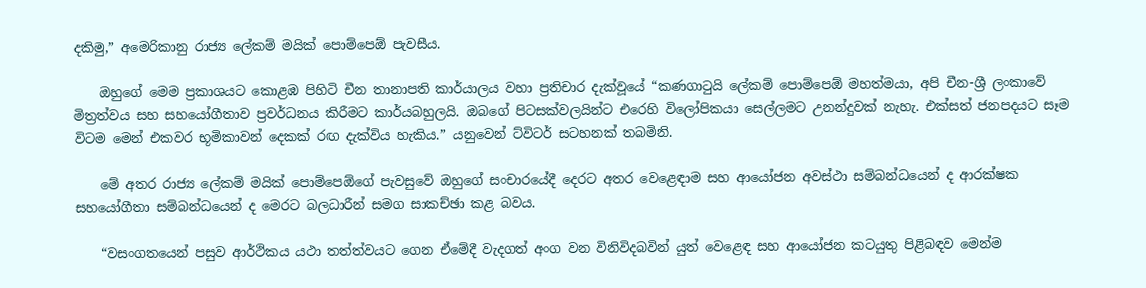දකිමු,” අමෙරිකානු රාජ්‍ය ලේකම් මයික් පොම්පෙඕ පැවසීය.

    ඔහුගේ මෙම ප්‍රකාශයට කොළඹ පිහිටි චීන තානාපති කාර්යාලය වහා ප්‍රතිචාර දැක්වූයේ “කණගාටුයි ලේකම් පොම්පෙඕ මහත්මයා, අපි චීන-ශ්‍රී ලංකාවේ මිත්‍රත්වය සහ සහයෝගීතාව ප්‍රවර්ධනය කිරීමට කාර්යබහුලයි. ඔබගේ පිටසක්වලයින්ට එරෙහි විලෝපිකයා සෙල්ලමට උනන්දුවක් නැහැ. එක්සත් ජනපදයට සෑම විටම මෙන් එකවර භූමිකාවන් දෙකක් රඟ දැක්විය හැකිය.” යනුවෙන් ට්විටර් සටහනක් තබමිනි.

    මේ අතර රාජ්‍ය ලේකම් මයික් පොම්පෙඕගේ පැවසුවේ ඔහුගේ සංචාරයේදී දෙරට අතර වෙළෙඳාම සහ ආයෝජන අවස්ථා සම්බන්ධයෙන් ද ආරක්ෂක සහයෝගීතා සම්බන්ධයෙන් ද මෙරට බලධාරීන් සමග සාකච්ඡා කළ බවය.

    “වසංගතයෙන් පසුව ආර්ථිකය යථා තත්ත්වයට ගෙන ඒමේදී වැදගත් අංග වන විනිවිදබවින් යුත් වෙළෙඳ සහ ආයෝජන කටයුතු පිළිබඳව මෙන්ම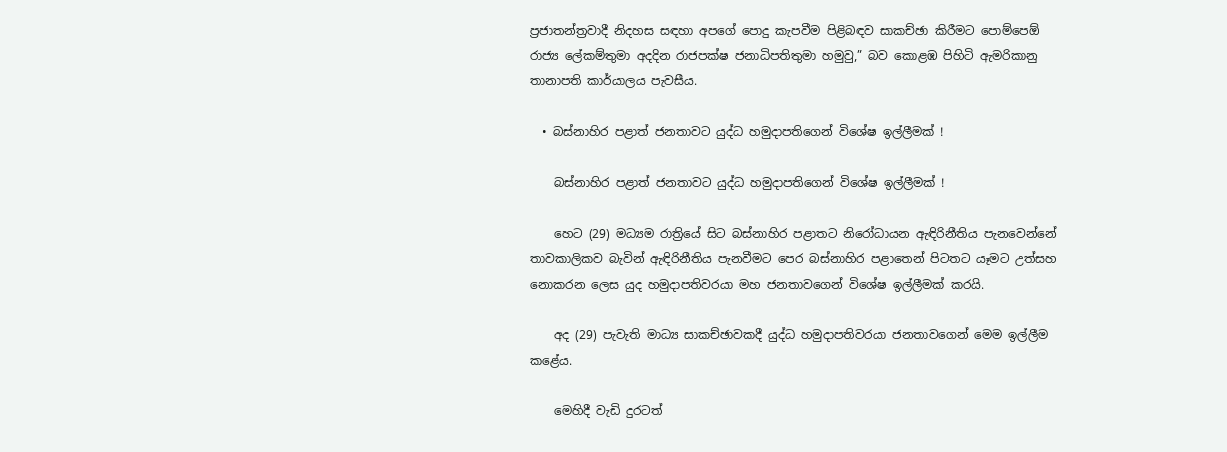ප්‍රජාතන්ත්‍රවාදී නිදහස සඳහා අපගේ පොදු කැපවීම පිළිබඳව සාකච්ඡා කිරීමට පොම්පෙඕ රාජ්‍ය ලේකම්තුමා අදදින රාජපක්ෂ ජනාධිපතිතුමා හමුවු,” බව කොළඹ පිහිටි ඇමරිකානු තානාපති කාර්යාලය පැවසීය.

  • බස්නාහිර පළාත් ජනතාවට යුද්ධ හමුදාපතිගෙන් විශේෂ ඉල්ලීමක් !

    බස්නාහිර පළාත් ජනතාවට යුද්ධ හමුදාපතිගෙන් විශේෂ ඉල්ලීමක් !

    හෙට (29) මධ්‍යම රාත්‍රියේ සිට බස්නාහිර පළාතට නිරෝධායන ඇඳිරිනීතිය පැනවෙන්නේ තාවකාලිකව බැවින් ඇඳිරිනීතිය පැනවීමට පෙර බස්නාහිර පළාතෙන් පිටතට යෑමට උත්සහ නොකරන ලෙස යුද හමුදාපතිවරයා මහ ජනතාවගෙන් විශේෂ ඉල්ලීමක් කරයි.

    අද (29) පැවැති මාධ්‍ය සාකච්ඡාවකදී යුද්ධ හමුදාපතිවරයා ජනතාවගෙන් මෙම ඉල්ලීම කළේය.

    මෙහිදී වැඩි දුරටත්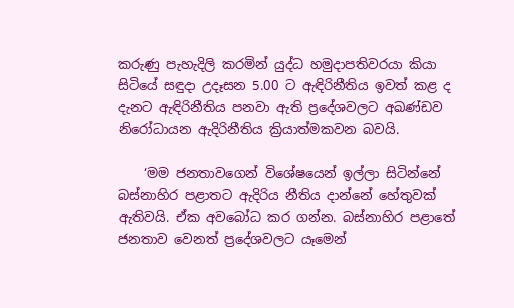කරුණු පැහැදිලි කරමින් යුද්ධ හමුදාපතිවරයා කියා සිටියේ සඳුදා උදෑසන 5.00 ට ඇඳිරිනීතිය ඉවත් කළ ද දැනට ඇඳිරිනීතිය පනවා ඇති ප්‍රදේශවලට අඛණ්ඩව නිරෝධායන ඇදිරිනීතිය ක්‍රියාත්මකවන බවයි.

    ‘මම ජනතාවගෙන් විශේෂයෙන් ඉල්ලා සිටින්නේ බස්නාහිර පළාතට ඇදිරිය නීතිය දාන්නේ හේතුවක් ඇතිවයි. ඒක අවබෝධ කර ගන්න. බස්නාහිර පළාතේ ජනතාව වෙනත් ප්‍රදේශවලට යෑමෙන්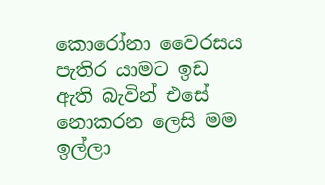කොරෝනා වෛරසය පැතිර යාමට ඉඩ ඇති බැවින් එසේ නොකරන ලෙසි මම ඉල්ලා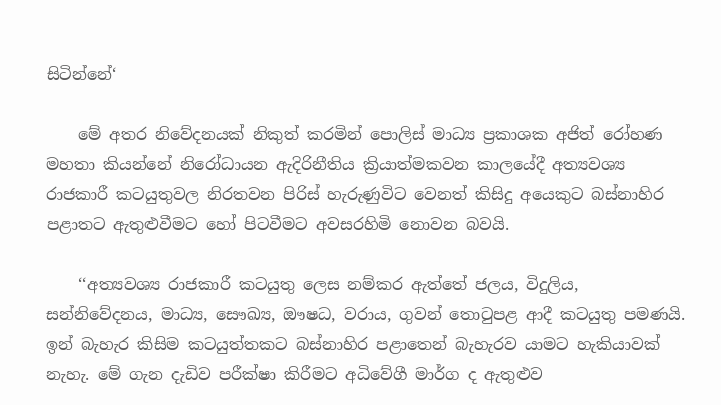සිටින්නේ‘

    මේ අතර නිවේදනයක් නිකුත් කරමින් පොලිස් මාධ්‍ය ප්‍රකාශක අජිත් රෝහණ මහතා කියන්නේ නිරෝධායන ඇදිරිනීතිය ක්‍රියාත්මකවන කාලයේදී අත්‍යවශ්‍ය රාජකාරී කටයුතුවල නිරතවන පිරිස් හැරුණුවිට වෙනත් කිසිදු අයෙකුට බස්නාහිර පළාතට ඇතුළුවීමට හෝ පිටවීමට අවසරහිමි නොවන බවයි.

    ‘‘අත්‍යවශ්‍ය රාජකාරී කටයුතු ලෙස නම්කර ඇත්තේ ජලය, විදුලිය, සන්නිවේදනය, මාධ්‍ය, සෞඛ්‍ය, ඖෂධ, වරාය, ගුවන් තොටුපළ ආදී කටයුතු පමණයි. ඉන් බැහැර කිසිම කටයුත්තකට බස්නාහිර පළාතෙන් බැහැරව යාමට හැකියාවක් නැහැ. මේ ගැන දැඩිව පරීක්ෂා කිරීමට අධිවේගී මාර්ග ද ඇතුළුව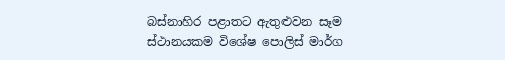බස්නාහිර පළාතට ඇතුළුවන සෑම ස්ථානයකම විශේෂ පොලිස් මාර්ග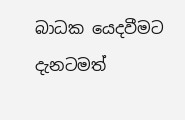බාධක යෙදවීමට දැනටමත්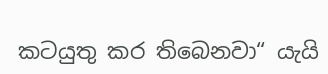කටයුතු කර තිබෙනවා“ යැයි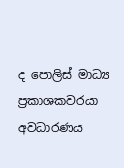ද පොලිස් මාධ්‍ය ප්‍රකාශකවරයා අවධාරණය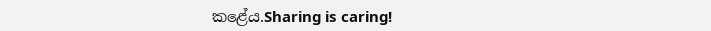කළේය.Sharing is caring!